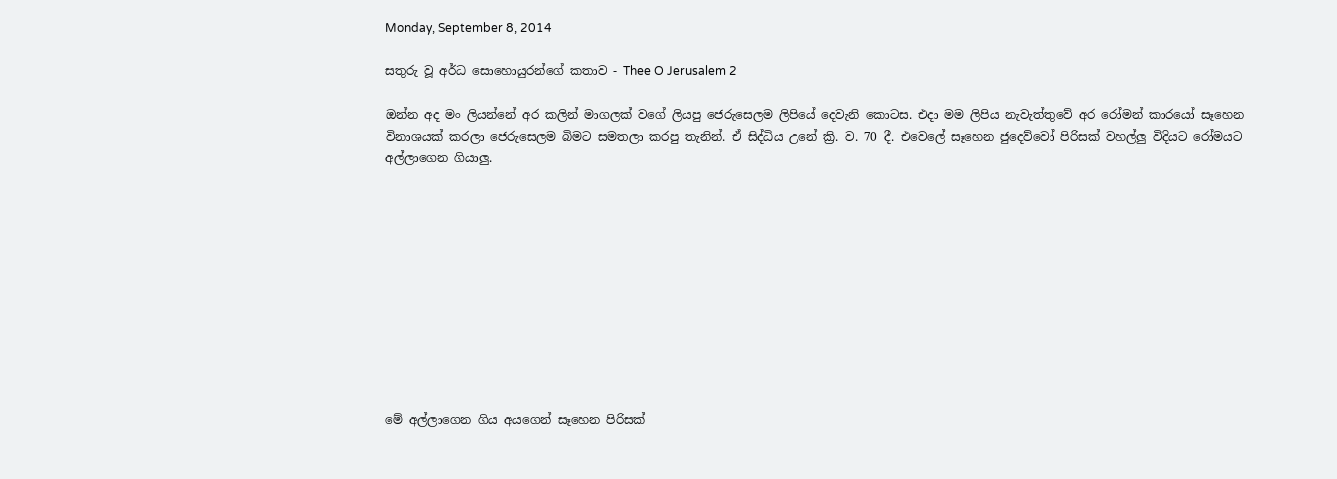Monday, September 8, 2014

සතුරු වූ අර්ධ සොහොයුරන්ගේ කතාව - Thee O Jerusalem 2

ඔන්න අද මං ලියන්නේ අර කලින් මාගලක් වගේ ලියපු ජෙරුසෙලම ලිපියේ දෙවැනි කොටස. එදා මම ලිපිය නැවැත්තුවේ අර රෝමන් කාරයෝ සෑහෙන විනාශයක් කරලා ජෙරුසෙලම බිමට සමතලා කරපු තැනින්. ඒ සිද්ධිය උනේ ක්‍රි. ව. 70 දී. එවෙලේ සෑහෙන ජුදෙව්වෝ පිරිසක් වහල්ලු විදියට රෝමයට අල්ලාගෙන ගියාලු.











මේ අල්ලාගෙන ගිය අයගෙන් සෑහෙන පිරිසක්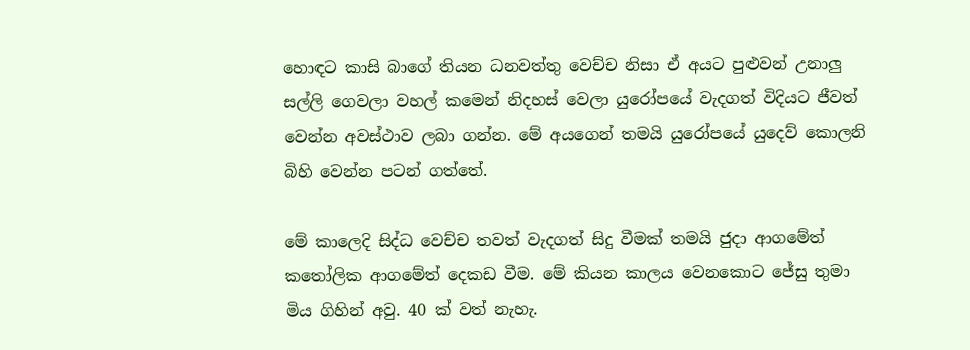හොඳට කාසි බාගේ තියන ධනවත්තු වෙච්ච නිසා ඒ අයට පුළුවන් උනාලු සල්ලි ගෙවලා වහල් කමෙන් නිදහස් වෙලා යුරෝපයේ වැදගත් විදියට ජීවත් වෙන්න අවස්ථාව ලබා ගන්න. මේ අයගෙන් තමයි යුරෝපයේ යුදෙව් කොලනි බිහි වෙන්න පටන් ගත්තේ.

මේ කාලෙදි සිද්ධ වෙච්ච තවත් වැදගත් සිදු වීමක් තමයි ජුදා ආගමේත් කතෝලික ආගමේත් දෙකඩ වීම. මේ කියන කාලය වෙනකොට ජේසු තුමා මිය ගිහින් අවු. 40 ක් වත් නැහැ.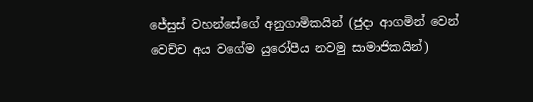ජේසුස් වහන්සේගේ අනුගාමිකයින් (ජුදා ආගමින් වෙන් වෙච්ච අය වගේම යුරෝපීය නවමු සාමාජිකයින්)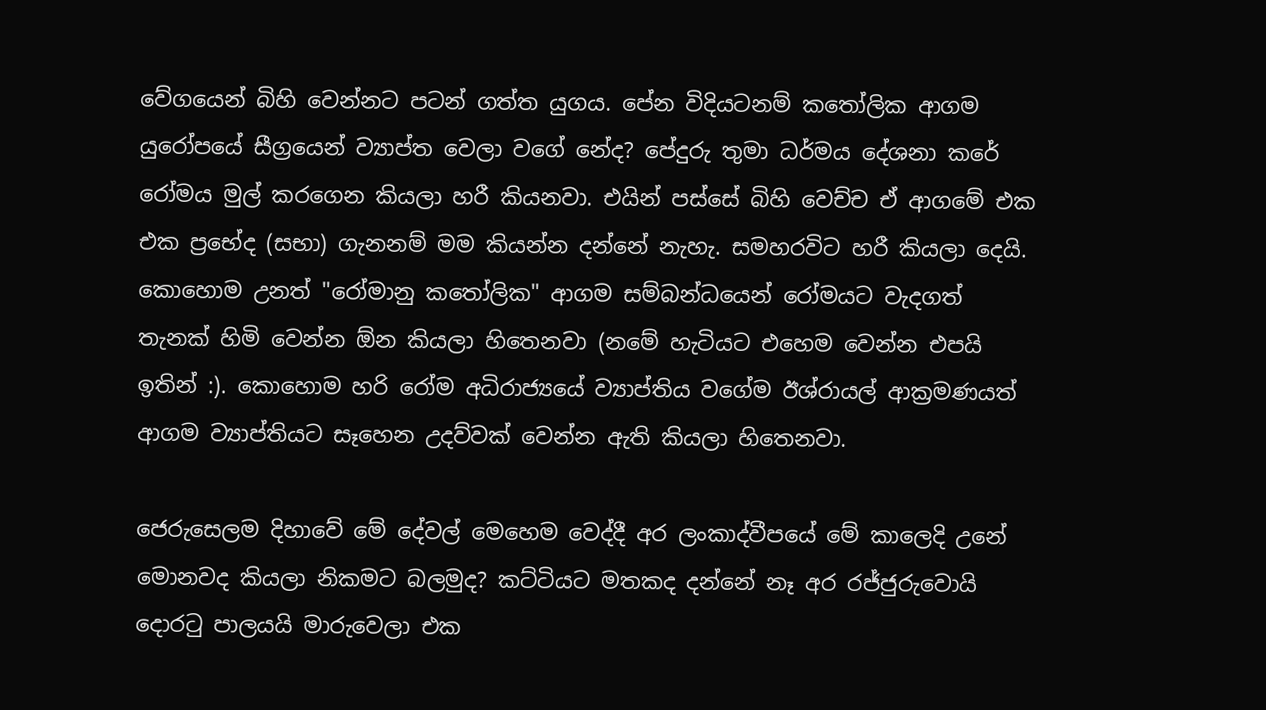වේගයෙන් බිහි වෙන්නට පටන් ගත්ත යුගය. පේන විදියටනම් කතෝලික ආගම යුරෝපයේ සීග්‍රයෙන් ව්‍යාප්ත වෙලා වගේ නේද? පේදුරු තුමා ධර්මය දේශනා කරේ රෝමය මුල් කරගෙන කියලා හරී කියනවා. එයින් පස්සේ බිහි වෙච්ච ඒ ආගමේ එක එක ප්‍රභේද (සභා) ගැනනම් මම කියන්න දන්නේ නැහැ. සමහරවිට හරී කියලා දෙයි. කොහොම උනත් "රෝමානු කතෝලික" ආගම සම්බන්ධයෙන් රෝමයට වැදගත් තැනක් හිමි වෙන්න ඕන කියලා හිතෙනවා (නමේ හැටියට එහෙම වෙන්න එපයි ඉතින් :). කොහොම හරි රෝම අධිරාජ්‍යයේ ව්‍යාප්තිය වගේම ඊශ්රායල් ආක්‍රමණයත් ආගම ව්‍යාප්තියට සෑහෙන උදව්වක් වෙන්න ඇති කියලා හිතෙනවා.

ජෙරුසෙලම දිහාවේ මේ දේවල් මෙහෙම වෙද්දී අර ලංකාද්වීපයේ මේ කාලෙදි උනේ මොනවද කියලා නිකමට බලමුද? කට්ටියට මතකද දන්නේ නෑ අර රජ්ජුරුවොයි දොරටු පාලයයි මාරුවෙලා එක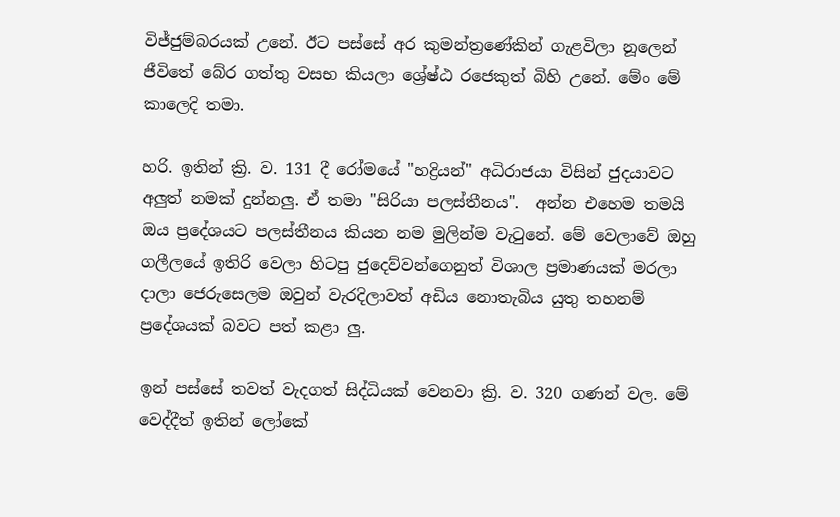විජ්ජුම්බරයක් උනේ. ඊට පස්සේ අර කුමන්ත්‍රණේකින් ගැළවිලා නූලෙන් ජීවිතේ බේර ගත්තු වසභ කියලා ශ්‍රේෂ්ඨ රජෙකුත් බිහි උනේ. මේං මේ කාලෙදි තමා.

හරි. ඉතින් ක්‍රි. ව. 131 දී රෝමයේ "හද්‍රියන්" අධිරාජයා විසින් ජුදයාවට අලුත් නමක් දුන්නලු. ඒ තමා "සිරියා පලස්තීනය".  අන්න එහෙම තමයි ඔය ප්‍රදේශයට පලස්තීනය කියන නම මුලින්ම වැටුනේ. මේ වෙලාවේ ඔහු ගලීලයේ ඉතිරි වෙලා හිටපු ජුදෙව්වන්ගෙනුත් විශාල ප්‍රමාණයක් මරලා දාලා ජෙරුසෙලම ඔවුන් වැරදිලාවත් අඩිය නොතැබිය යුතු තහනම් ප්‍රදේශයක් බවට පත් කළා ලු.

ඉන් පස්සේ තවත් වැදගත් සිද්ධියක් වෙනවා ක්‍රි. ව. 320 ගණන් වල. මේ වෙද්දීත් ඉතින් ලෝකේ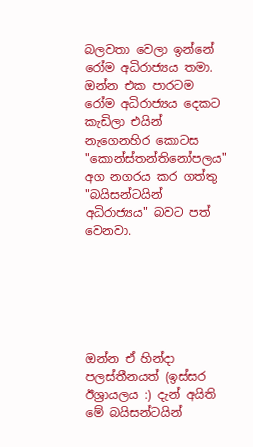බලවතා වෙලා ඉන්නේ රෝම අධිරාජ්‍යය තමා. ඔන්න එක පාරටම රෝම අධිරාජ්‍යය දෙකට කැඩිලා එයින් නැගෙනහිර කොටස "කොන්ස්තන්තිනෝපලය" අග නගරය කර ගත්තු "බයිසන්ටයින් අධිරාජ්‍යය" බවට පත් වෙනවා.






ඔන්න ඒ හින්දා පලස්තීනයත් (ඉස්සර ඊශ්‍රායලය :) දැන් අයිති මේ බයිසන්ටයින්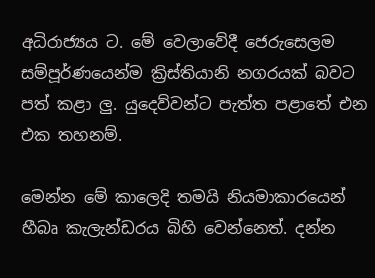අධිරාජ්‍යය ට. මේ වෙලාවේදී ජෙරුසෙලම සම්පූර්ණයෙන්ම ක්‍රිස්තියානි නගරයක් බවට පත් කළා ලු. යුදෙව්වන්ට පැත්ත පළාතේ එන එක තහනම්.

මෙන්න මේ කාලෙදි තමයි නියමාකාරයෙන් හීබෘ කැලැන්ඩරය බිහි වෙන්නෙත්. දන්න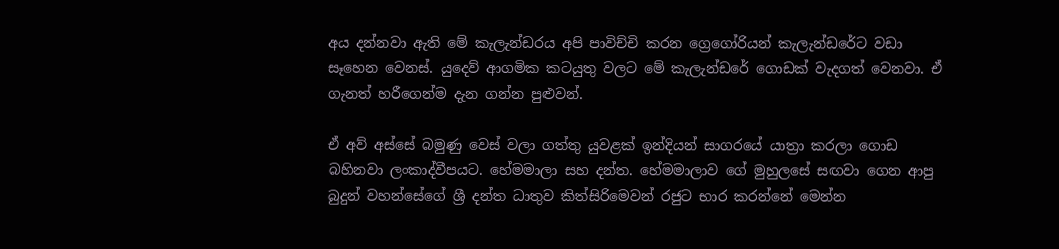අය දන්නවා ඇති මේ කැලැන්ඩරය අපි පාවිච්චි කරන ග්‍රෙගෝරියන් කැලැන්ඩරේට වඩා සෑහෙන වෙනස්. යුදෙව් ආගමික කටයුතු වලට මේ කැලැන්ඩරේ ගොඩක් වැදගත් වෙනවා. ඒ ගැනත් හරීගෙන්ම දැන ගන්න පුළුවන්.

ඒ අව් අස්සේ බමුණු වෙස් වලා ගත්තු යුවළක් ඉන්දියන් සාගරයේ යාත්‍රා කරලා ගොඩ බහිනවා ලංකාද්වීපයට. හේමමාලා සහ දන්ත. හේමමාලාව ගේ මුහුලසේ සඟවා ගෙන ආපු බුදුන් වහන්සේගේ ශ්‍රී දන්ත ධාතුව කිත්සිරිමෙවන් රජුට භාර කරන්නේ මෙන්න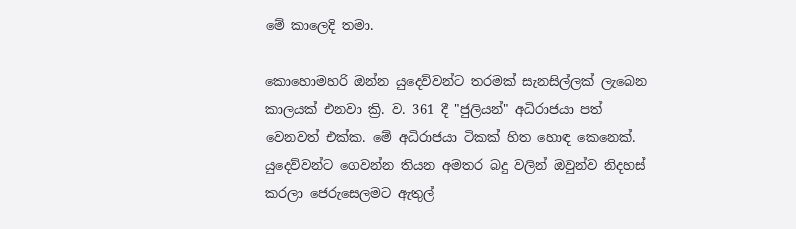මේ කාලෙදි තමා.

කොහොමහරි ඔන්න යුදෙව්වන්ට තරමක් සැනසිල්ලක් ලැබෙන කාලයක් එනවා ක්‍රි. ව. 361 දී "ජුලියන්" අධිරාජයා පත් වෙනවත් එක්ක. මේ අධිරාජයා ටිකක් හිත හොඳ කෙනෙක්. යුදෙව්වන්ට ගෙවන්න තියන අමතර බදු වලින් ඔවුන්ව නිදහස් කරලා ජෙරුසෙලමට ඇතුල්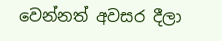වෙන්නත් අවසර දීලා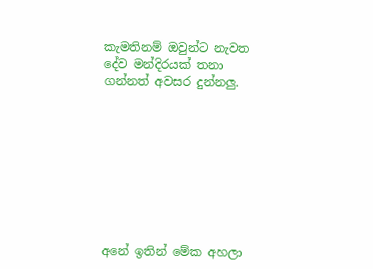කැමතිනම් ඔවුන්ට නැවත දේව මන්දිරයක් තනා ගන්නත් අවසර දුන්නලු.









අනේ ඉතින් මේක අහලා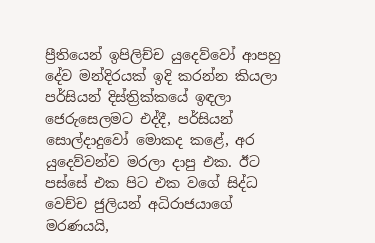ප්‍රීතියෙන් ඉපිලිච්ච යුදෙව්වෝ ආපහු දේව මන්දිරයක් ඉදි කරන්න කියලා පර්සියන් දිස්ත්‍රික්කයේ ඉඳලා ජෙරුසෙලමට එද්දී, පර්සියන් සොල්දාදුවෝ මොකද කළේ, අර යුදෙව්වන්ව මරලා දාපු එක. ඊට පස්සේ එක පිට එක වගේ සිද්ධ වෙච්ච ජුලියන් අධිරාජයාගේ මරණයයි,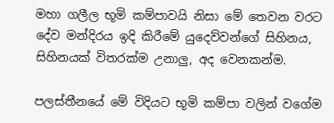මහා ගලීල භූමි කම්පාවයි නිසා මේ තෙවන වරට දේව මන්දිරය ඉදි කිරීමේ යුදෙව්වන්ගේ සිහිනය, සිහිනයක් විතරක්ම උනාලු, අද වෙනකන්ම.

පලස්තීනයේ මේ විදියට භූමි කම්පා වලින් වගේම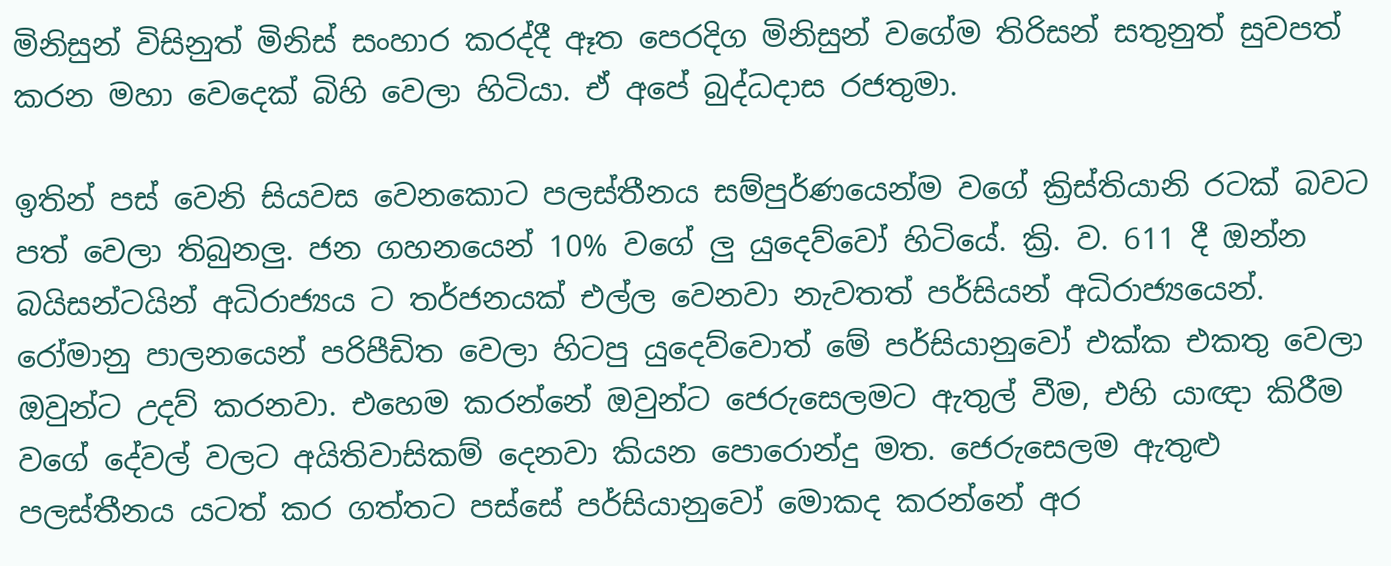මිනිසුන් විසිනුත් මිනිස් සංහාර කරද්දී ඈත පෙරදිග මිනිසුන් වගේම තිරිසන් සතුනුත් සුවපත් කරන මහා වෙදෙක් බිහි වෙලා හිටියා. ඒ අපේ බුද්ධදාස රජතුමා.

ඉතින් පස් වෙනි සියවස වෙනකොට පලස්තීනය සම්පුර්ණයෙන්ම වගේ ක්‍රිස්තියානි රටක් බවට පත් වෙලා තිබුනලු. ජන ගහනයෙන් 10% වගේ ලු යුදෙව්වෝ හිටියේ. ක්‍රි. ව. 611 දී ඔන්න බයිසන්ටයින් අධිරාජ්‍යය ට තර්ජනයක් එල්ල වෙනවා නැවතත් පර්සියන් අධිරාජ්‍යයෙන්. රෝමානු පාලනයෙන් පරිපීඩිත වෙලා හිටපු යුදෙව්වොත් මේ පර්සියානුවෝ එක්ක එකතු වෙලා ඔවුන්ට උදව් කරනවා. එහෙම කරන්නේ ඔවුන්ට ජෙරුසෙලමට ඇතුල් වීම, එහි යාඥා කිරීම වගේ දේවල් වලට අයිතිවාසිකම් දෙනවා කියන පොරොන්දු මත. ජෙරුසෙලම ඇතුළු පලස්තීනය යටත් කර ගත්තට පස්සේ පර්සියානුවෝ මොකද කරන්නේ අර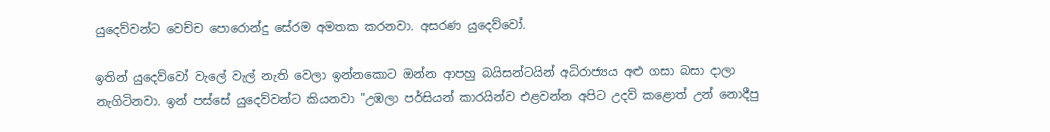යුදෙව්වන්ට වෙච්ච පොරොන්දු සේරම අමතක කරනවා. අසරණ යුදෙව්වෝ.

ඉතින් යුදෙව්වෝ වැලේ වැල් නැති වෙලා ඉන්නකොට ඔන්න ආපහු බයිසන්ටයින් අධිරාජ්‍යය අළු ගසා බසා දාලා නැගිටිනවා. ඉන් පස්සේ යුදෙව්වන්ට කියනවා "උඹලා පර්සියන් කාරයින්ව එළවන්න අපිට උදව් කළොත් උන් නොදීපු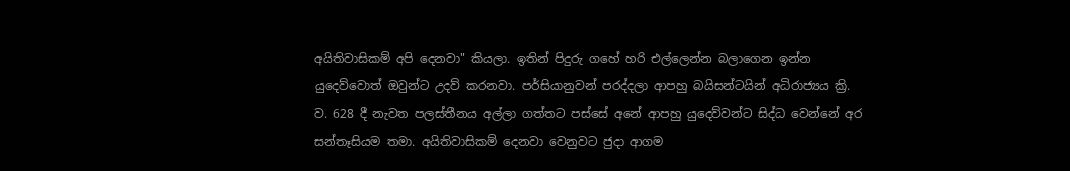අයිතිවාසිකම් අපි දෙනවා" කියලා. ඉතින් පිදුරු ගහේ හරි එල්ලෙන්න බලාගෙන ඉන්න යුදෙව්වොත් ඔවුන්ට උදව් කරනවා. පර්සියානුවන් පරද්දලා ආපහු බයිසන්ටයින් අධිරාජ්‍යය ක්‍රි. ව. 628 දී නැවත පලස්තීනය අල්ලා ගත්තට පස්සේ අනේ ආපහු යුදෙව්වන්ට සිද්ධ වෙන්නේ අර සන්තෑසියම තමා. අයිතිවාසිකම් දෙනවා වෙනුවට ජුදා ආගම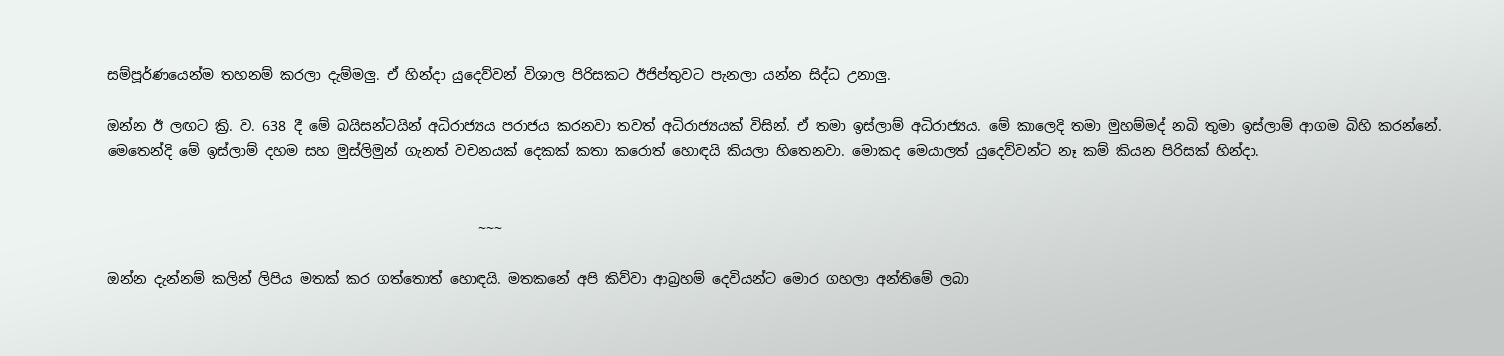සම්පූර්ණයෙන්ම තහනම් කරලා දැම්මලු. ඒ හින්දා යුදෙව්වන් විශාල පිරිසකට ඊජිප්තුවට පැනලා යන්න සිද්ධ උනාලු.

ඔන්න ඊ ලඟට ක්‍රි. ව. 638 දී මේ බයිසන්ටයින් අධිරාජ්‍යය පරාජය කරනවා තවත් අධිරාජ්‍යයක් විසින්. ඒ තමා ඉස්ලාම් අධිරාජ්‍යය. මේ කාලෙදි තමා මුහම්මද් නබි තුමා ඉස්ලාම් ආගම බිහි කරන්නේ. මෙතෙන්දි මේ ඉස්ලාම් දහම සහ මුස්ලිමුන් ගැනත් වචනයක් දෙකක් කතා කරොත් හොඳයි කියලා හිතෙනවා. මොකද මෙයාලත් යුදෙව්වන්ට නෑ කම් කියන පිරිසක් හින්දා.


                                                     ~~~

ඔන්න දැන්නම් කලින් ලිපිය මතක් කර ගත්තොත් හොඳයි. මතකනේ අපි කිව්වා ආබ්‍රහම් දෙවියන්ට මොර ගහලා අන්තිමේ ලබා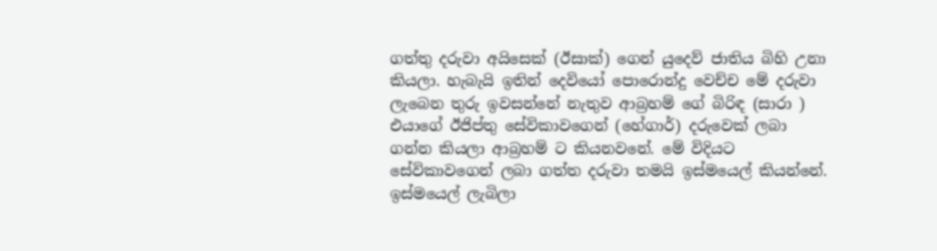ගත්තු දරුවා අයිසෙක් (ඊසාක්) ගෙන් යුදෙව් ජාතිය බිහි උනා කියලා. හැබැයි ඉතින් දෙවියෝ පොරොන්දු වෙච්ච මේ දරුවා ලැබෙන තුරු ඉවසන්නේ නැතුව ආබ්‍රහම් ගේ බිරිඳ (සාරා ) එයාගේ ඊජිප්තු සේවිකාවගෙන් (හේගාර්) දරුවෙක් ලබා ගන්න කියලා ආබ්‍රහම් ට කියනවනේ. මේ විදියට සේවිකාවගෙන් ලබා ගත්ත දරුවා තමයි ඉස්මයෙල් කියන්නේ. ඉස්මයෙල් ලැබිලා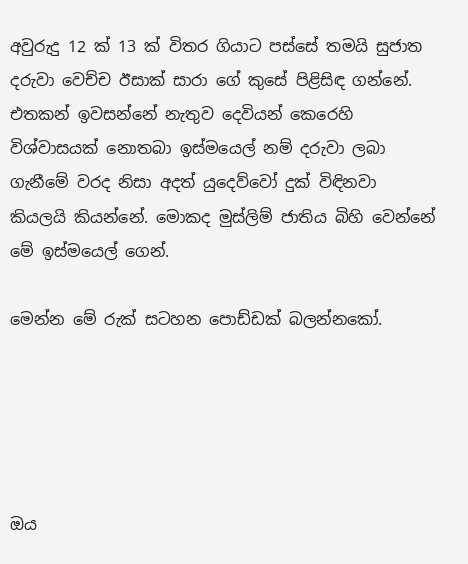අවුරුදු 12 ක් 13 ක් විතර ගියාට පස්සේ තමයි සුජාත දරුවා වෙච්ච ඊසාක් සාරා ගේ කුසේ පිළිසිඳ ගන්නේ. එතකන් ඉවසන්නේ නැතුව දෙවියන් කෙරෙහි විශ්වාසයක් නොතබා ඉස්මයෙල් නම් දරුවා ලබා ගැනීමේ වරද නිසා අදත් යුදෙව්වෝ දුක් විඳිනවා කියලයි කියන්නේ. මොකද මුස්ලිම් ජාතිය බිහි වෙන්නේ මේ ඉස්මයෙල් ගෙන්.

මෙන්න මේ රුක් සටහන පොඩ්ඩක් බලන්නකෝ.





ඔය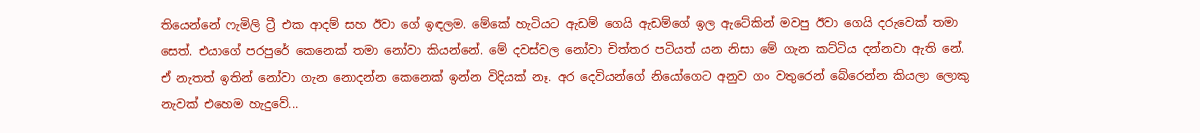තියෙන්නේ ෆැමිලි ට්‍රී එක ආදම් සහ ඊවා ගේ ඉඳලම. මේකේ හැටියට ඇඩම් ගෙයි ඇඩම්ගේ ඉල ඇටේකින් මවපු ඊවා ගෙයි දරුවෙක් තමා සෙත්. එයාගේ පරපුරේ කෙනෙක් තමා නෝවා කියන්නේ. මේ දවස්වල නෝවා චිත්තර පටියත් යන නිසා මේ ගැන කට්ටිය දන්නවා ඇති නේ. ඒ නැතත් ඉතින් නෝවා ගැන නොදන්න කෙනෙක් ඉන්න විදියක් නෑ. අර දෙවියන්ගේ නියෝගෙට අනුව ගං වතුරෙන් බේරෙන්න කියලා ලොකු නැවක් එහෙම හැදුවේ...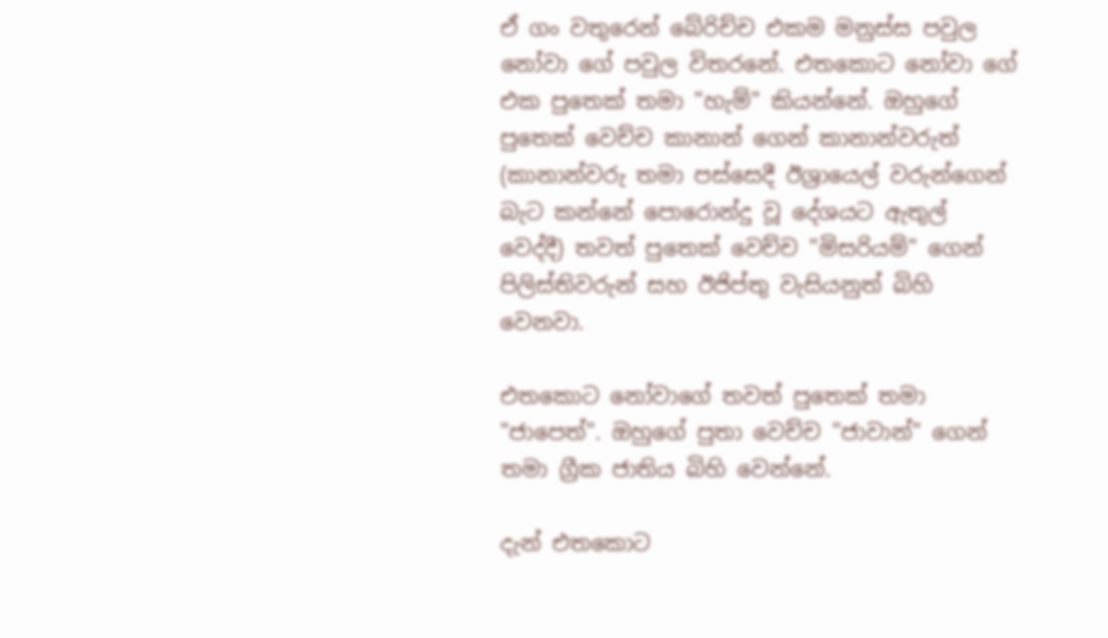ඒ ගං වතුරෙන් බේරිච්ච එකම මනුස්ස පවුල නෝවා ගේ පවුල විතරනේ. එතකොට නෝවා ගේ එක පුතෙක් තමා "හැම්" කියන්නේ. ඔහුගේ පුතෙක් වෙච්ච කානාන් ගෙන් කානාන්වරුත් (කානාන්වරු තමා පස්සෙදී ඊශ්‍රායෙල් වරුන්ගෙන් බැට කන්නේ පොරොන්දු වූ දේශයට ඇතුල් වෙද්දී) තවත් පුතෙක් වෙච්ච "මිසරියම්" ගෙන් පිලිස්තිවරුන් සහ ඊජිප්තු වැසියනුත් බිහි වෙනවා.

එතකොට නෝවාගේ තවත් පුතෙක් තමා "ජාපෙත්". ඔහුගේ පුතා වෙච්ච "ජාවාන්" ගෙන් තමා ග්‍රීක ජාතිය බිහි වෙන්නේ.

දැන් එතකොට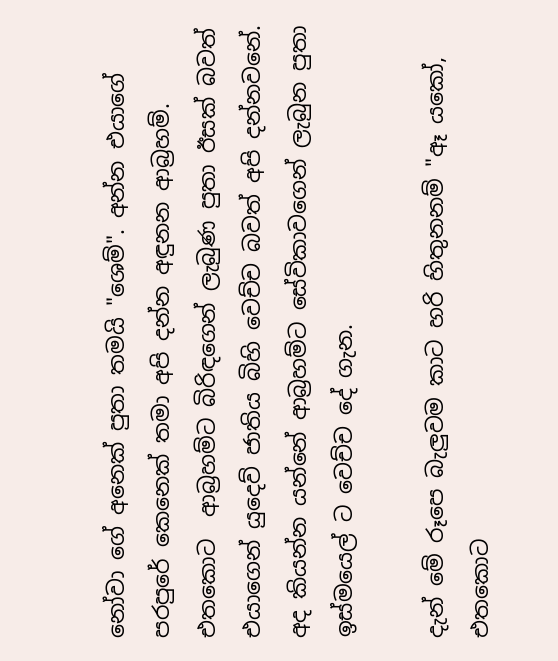නෝවා ගේ අනෙක් පුතා තමයි "ශෙම්". අන්න එයාගේ පරපුරේ කෙනෙක් තමා අපි දන්න අඳුනන ආබ්‍රහම්. එතකොට  ආබ්‍රහම්ට බිරිඳගෙන් ලැබුණ පුතා ඊසක් බවත් එයාගෙන් යුදෙව් ජාතිය බිහි වෙච්ච බවත් අපි දන්නවනේ. අද කියන්න යන්නේ ආබ්‍රහම්ට සේවිකාවගෙන් ලැබුන පුතා ඉස්මයෙල් ට වෙච්ච දේ ගැන.

දැන් මේ රූපෙ බැලුවම කාට හරි හිතුනනම් "ඈ යකෝ, එතකොට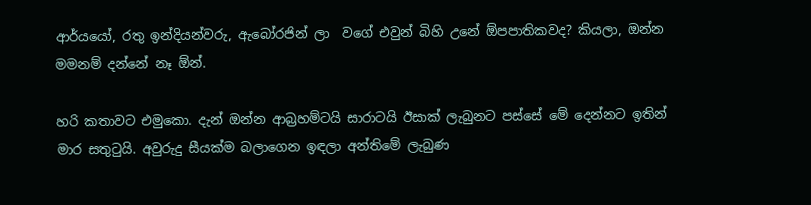ආර්යයෝ, රතු ඉන්දියන්වරු, ඇබෝරජින් ලා  වගේ එවුන් බිහි උනේ ඕපපාතිකවද? කියලා, ඔන්න මමනම් දන්නේ නෑ ඕන්.

හරි කතාවට එමුකො. දැන් ඔන්න ආබ්‍රහම්ටයි සාරාටයි ඊසාක් ලැබුනට පස්සේ මේ දෙන්නට ඉතින් මාර සතුටුයි. අවුරුදු සීයක්ම බලාගෙන ඉඳලා අන්තිමේ ලැබුණ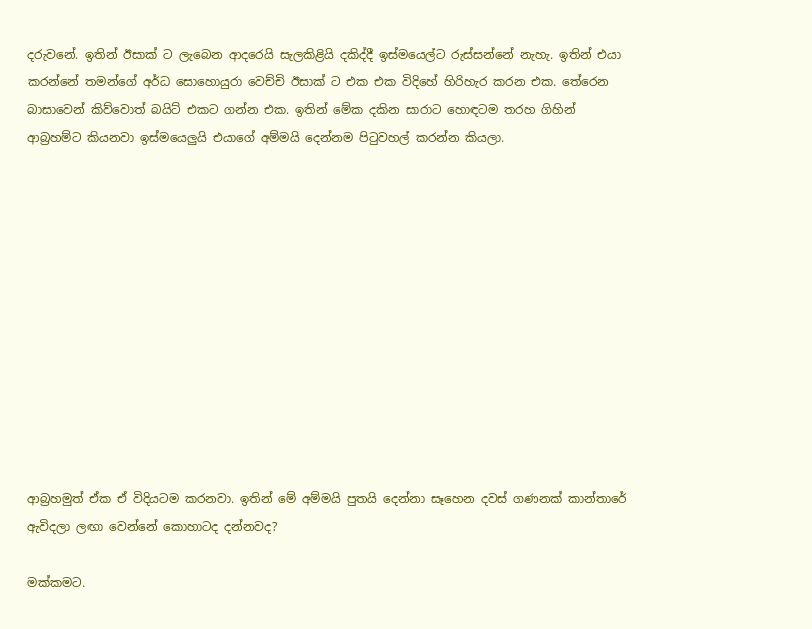දරුවනේ. ඉතින් ඊසාක් ට ලැබෙන ආදරෙයි සැලකිළියි දකිද්දී ඉස්මයෙල්ට රුස්සන්නේ නැහැ. ඉතින් එයා කරන්නේ තමන්ගේ අර්ධ සොහොයුරා වෙච්චි ඊසාක් ට එක එක විදිහේ හිරිහැර කරන එක. තේරෙන බාසාවෙන් කිව්වොත් බයිට් එකට ගන්න එක. ඉතින් මේක දකින සාරාට හොඳටම තරහ ගිහින් ආබ්‍රහම්ට කියනවා ඉස්මයෙලුයි එයාගේ අම්මයි දෙන්නම පිටුවහල් කරන්න කියලා.












ආබ්‍රහමුත් ඒක ඒ විදියටම කරනවා. ඉතින් මේ අම්මයි පුතයි දෙන්නා සෑහෙන දවස් ගණනක් කාන්තාරේ ඇවිදලා ලඟා වෙන්නේ කොහාටද දන්නවද?

මක්කමට.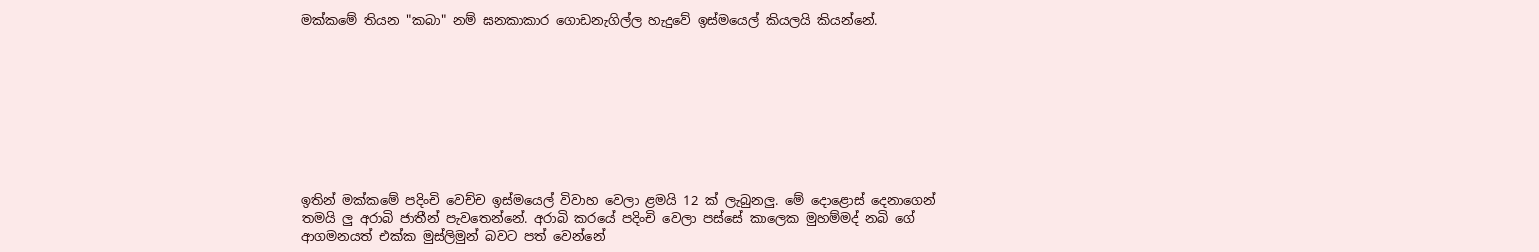මක්කමේ තියන "කබා" නම් ඝනකාකාර ගොඩනැගිල්ල හැදුවේ ඉස්මයෙල් කියලයි කියන්නේ.









ඉතින් මක්කමේ පදිංචි වෙච්ච ඉස්මයෙල් විවාහ වෙලා ළමයි 12 ක් ලැබුනලු. මේ දොළොස් දෙනාගෙන් තමයි ලු අරාබි ජාතීන් පැවතෙන්නේ. අරාබි කරයේ පදිංචි වෙලා පස්සේ කාලෙක මුහම්මද් නබි ගේ ආගමනයත් එක්ක මුස්ලිමුන් බවට පත් වෙන්නේ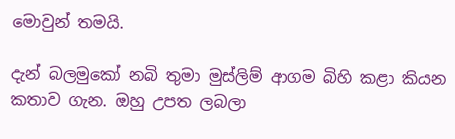මොවුන් තමයි.

දැන් බලමුකෝ නබි තුමා මුස්ලිම් ආගම බිහි කළා කියන කතාව ගැන. ඔහු උපත ලබලා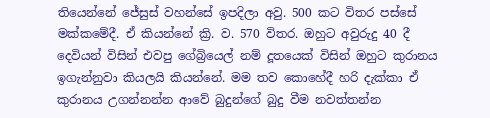තියෙන්නේ ජේසුස් වහන්සේ ඉපදිලා අවු. 500 කට විතර පස්සේ මක්කමේදී. ඒ කියන්නේ ක්‍රි. ව. 570 විතර. ඔහුට අවුරුදු 40 දී දෙවියන් විසින් එවපු ගේබ්‍රියෙල් නම් දූතයෙක් විසින් ඔහුට කුරානය ඉගැන්නුවා කියලයි කියන්නේ. මම තව කොහේදී හරි දැක්කා ඒ කුරානය උගන්නන්න ආවේ බුදුන්ගේ බුදු වීම නවත්තන්න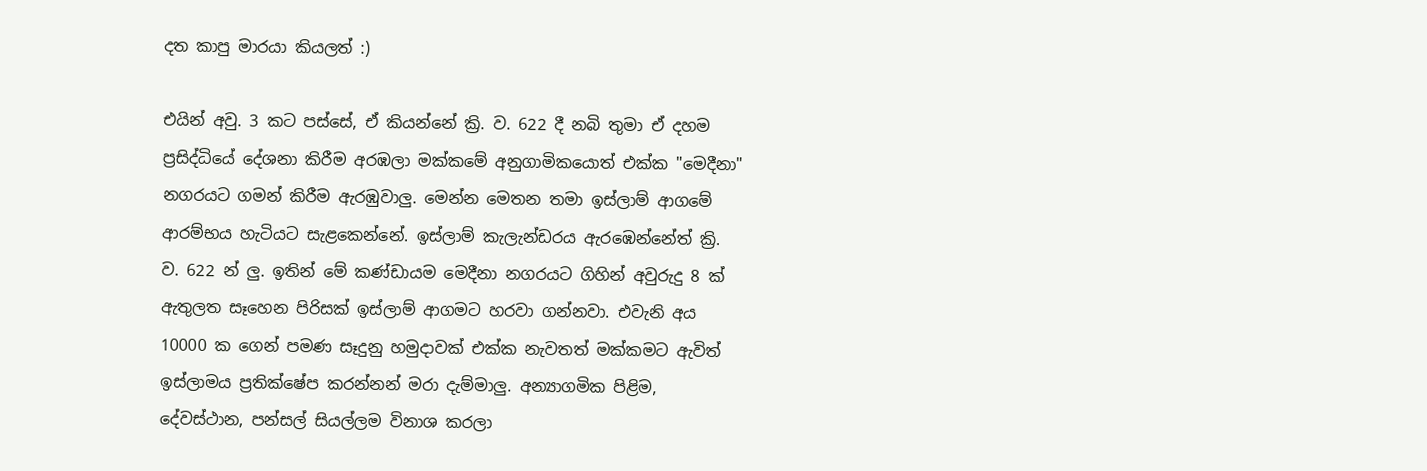දත කාපු මාරයා කියලත් :)

එයින් අවු. 3 කට පස්සේ, ඒ කියන්නේ ක්‍රි. ව. 622 දී නබි තුමා ඒ දහම ප්‍රසිද්ධියේ දේශනා කිරීම අරඹලා මක්කමේ අනුගාමිකයොත් එක්ක "මෙදීනා" නගරයට ගමන් කිරීම ඇරඹුවාලු. මෙන්න මෙතන තමා ඉස්ලාම් ආගමේ ආරම්භය හැටියට සැළකෙන්නේ. ඉස්ලාම් කැලැන්ඩරය ඇරඹෙන්නේත් ක්‍රි. ව. 622 න් ලු. ඉතින් මේ කණ්ඩායම මෙදීනා නගරයට ගිහින් අවුරුදු 8 ක් ඇතුලත සෑහෙන පිරිසක් ඉස්ලාම් ආගමට හරවා ගන්නවා. එවැනි අය 10000 ක ගෙන් පමණ සෑදුනු හමුදාවක් එක්ක නැවතත් මක්කමට ඇවිත් ඉස්ලාමය ප්‍රතික්ෂේප කරන්නන් මරා දැම්මාලු. අන්‍යාගමික පිළිම, දේවස්ථාන, පන්සල් සියල්ලම විනාශ කරලා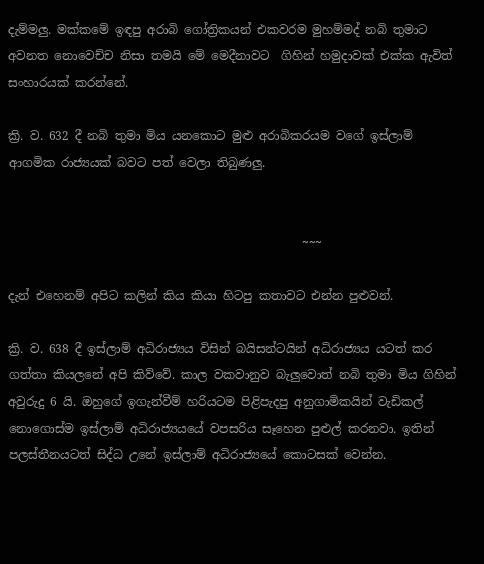දැම්මලු. මක්කමේ ඉඳපු අරාබි ගෝත්‍රිකයන් එකවරම මුහම්මද් නබි තුමාට අවනත නොවෙච්ච නිසා තමයි මේ මෙදීනාවට  ගිහින් හමුදාවක් එක්ක ඇවිත් සංහාරයක් කරන්නේ.

ක්‍රි. ව. 632 දී නබි තුමා මිය යනකොට මුළු අරාබිකරයම වගේ ඉස්ලාම් ආගමික රාජ්‍යයක් බවට පත් වෙලා තිබුණලු.


                                                 ~~~

දැන් එහෙනම් අපිට කලින් කිය කියා හිටපු කතාවට එන්න පුළුවන්.

ක්‍රි. ව. 638 දී ඉස්ලාම් අධිරාජ්‍යය විසින් බයිසන්ටයින් අධිරාජ්‍යය යටත් කර ගත්තා කියලනේ අපි කිව්වේ. කාල වකවානුව බැලුවොත් නබි තුමා මිය ගිහින් අවුරුදු 6 යි. ඔහුගේ ඉගැන්වීම් හරියටම පිළිපැදපු අනුගාමිකයින් වැඩිකල් නොගොස්ම ඉස්ලාම් අධිරාජ්‍යයයේ වපසරිය සෑහෙන පුළුල් කරනවා. ඉතින් පලස්තීනයටත් සිද්ධ උනේ ඉස්ලාම් අධිරාජ්‍යයේ කොටසක් වෙන්න.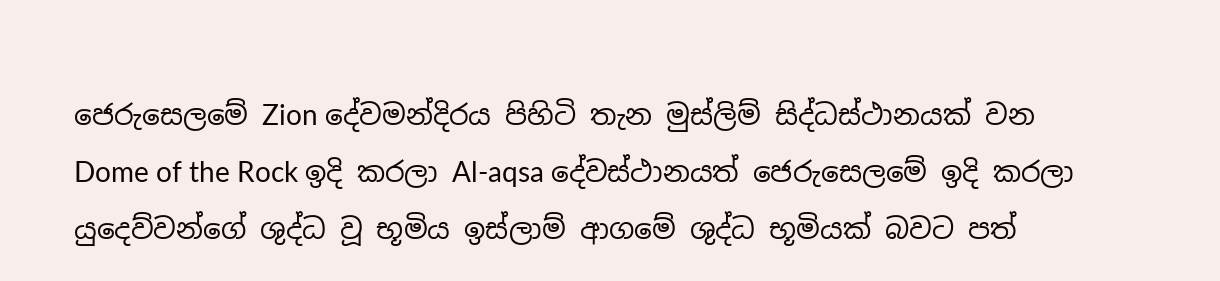ජෙරුසෙලමේ Zion දේවමන්දිරය පිහිටි තැන මුස්ලිම් සිද්ධස්ථානයක් වන Dome of the Rock ඉදි කරලා Al-aqsa දේවස්ථානයත් ජෙරුසෙලමේ ඉදි කරලා යුදෙව්වන්ගේ ශුද්ධ වූ භූමිය ඉස්ලාම් ආගමේ ශුද්ධ භූමියක් බවට පත්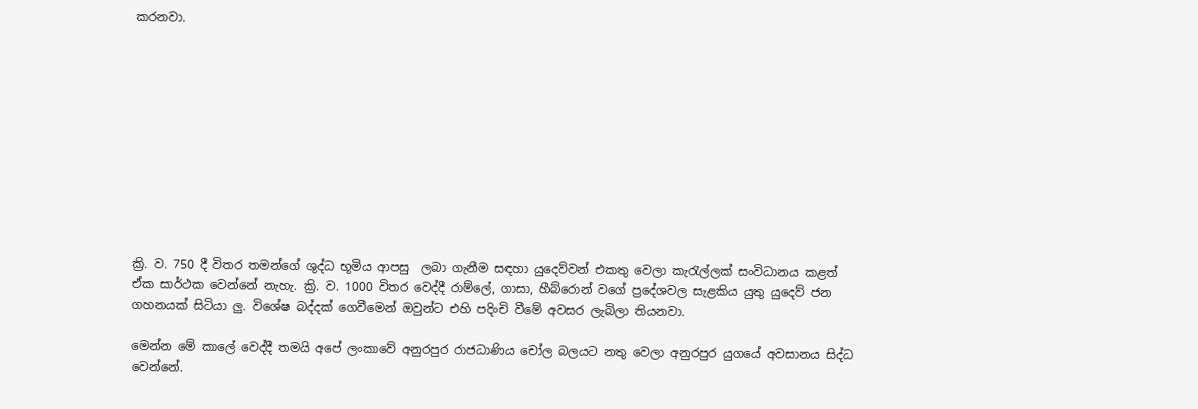කරනවා.











ක්‍රි. ව. 750 දී විතර තමන්ගේ ශුද්ධ භූමිය ආපසු  ලබා ගැනීම සඳහා යුදෙව්වන් එකතු වෙලා කැරැල්ලක් සංවිධානය කළත් ඒක සාර්ථක වෙන්නේ නැහැ. ක්‍රි. ව. 1000 විතර වෙද්දී රාම්ලේ, ගාසා, හීබ්රොන් වගේ ප්‍රදේශවල සැළකිය යුතු යුදෙව් ජන ගහනයක් සිටියා ලු. විශේෂ බද්දක් ගෙවීමෙන් ඔවුන්ට එහි පදිංචි වීමේ අවසර ලැබිලා තියනවා.

මෙන්න මේ කාලේ වෙද්දී තමයි අපේ ලංකාවේ අනුරපුර රාජධාණිය චෝල බලයට නතු වෙලා අනුරපුර යුගයේ අවසානය සිද්ධ වෙන්නේ.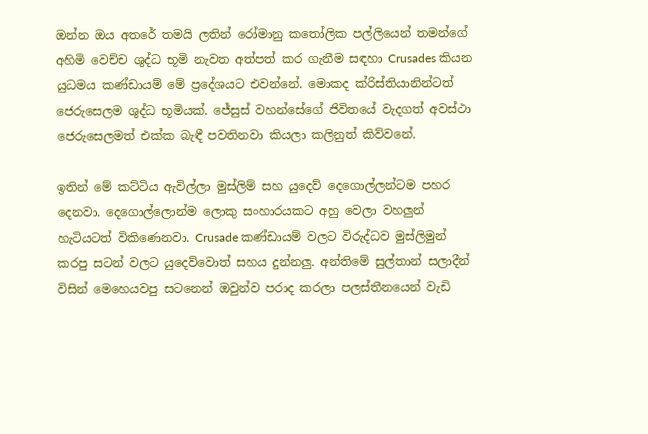ඔන්න ඔය අතරේ තමයි ලතින් රෝමානු කතෝලික පල්ලියෙන් තමන්ගේ අහිමි වෙච්ච ශුද්ධ භූමි නැවත අත්පත් කර ගැනීම සඳහා Crusades කියන යුධමය කණ්ඩායම් මේ ප්‍රදේශයට එවන්නේ. මොකද ක්රිස්තියානින්ටත් ජෙරුසෙලම ශුද්ධ භූමියක්. ජේසුස් වහන්සේගේ ජිවිතයේ වැදගත් අවස්ථා ජෙරුසෙලමත් එක්ක බැඳී පවතිනවා කියලා කලිනුත් කිව්වනේ.

ඉතින් මේ කට්ටිය ඇවිල්ලා මුස්ලිම් සහ යුදෙව් දෙගොල්ලන්ටම පහර දෙනවා. දෙගොල්ලොන්ම ලොකු සංහාරයකට අහු වෙලා වහලුන් හැටියටත් විකිණෙනවා. Crusade කණ්ඩායම් වලට විරුද්ධව මුස්ලිමුන් කරපු සටන් වලට යුදෙව්වොත් සහය දුන්නලු. අන්තිමේ සුල්තාන් සලාදීන් විසින් මෙහෙයවපු සටනෙන් ඔවුන්ව පරාද කරලා පලස්තීනයෙන් වැඩි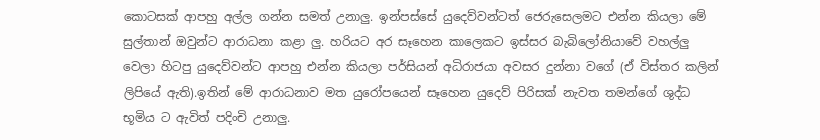කොටසක් ආපහු අල්ල ගන්න සමත් උනාලු. ඉන්පස්සේ යුදෙව්වන්ටත් ජෙරුසෙලමට එන්න කියලා මේ සුල්තාන් ඔවුන්ට ආරාධනා කළා ලු. හරියට අර සෑහෙන කාලෙකට ඉස්සර බැබිලෝනියාවේ වහල්ලු වෙලා හිටපු යුදෙව්වන්ට ආපහු එන්න කියලා පර්සියන් අධිරාජයා අවසර දුන්නා වගේ (ඒ විස්තර කලින් ලිපියේ ඇති).ඉතින් මේ ආරාධනාව මත යුරෝපයෙන් සෑහෙන යුදෙව් පිරිසක් නැවත තමන්ගේ ශුද්ධ භූමිය ට ඇවිත් පදිංචි උනාලු.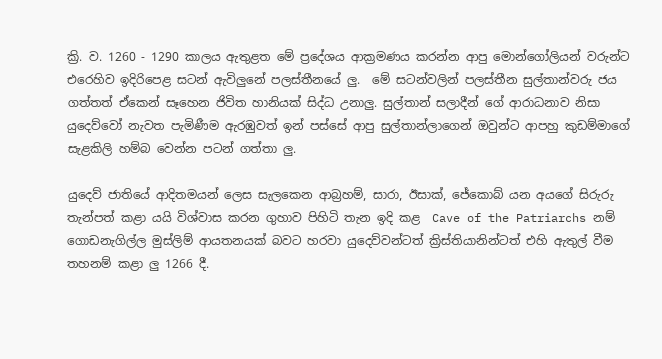ක්‍රි. ව. 1260 - 1290 කාලය ඇතුළත මේ ප්‍රදේශය ආක්‍රමණය කරන්න ආපු මොන්ගෝලියන් වරුන්ට එරෙහිව ඉදිරිපෙළ සටන් ඇවිලුනේ පලස්තීනයේ ලු.  මේ සටන්වලින් පලස්තීන සුල්තාන්වරු ජය ගත්තත් ඒකෙන් සෑහෙන ජිවිත හානියක් සිද්ධ උනාලු. සුල්තාන් සලාදීන් ගේ ආරාධනාව නිසා යුදෙව්වෝ නැවත පැමිණීම ඇරඹුවත් ඉන් පස්සේ ආපු සුල්තාන්ලාගෙන් ඔවුන්ට ආපහු කුඩම්මාගේ සැළකිලි හම්බ වෙන්න පටන් ගත්තා ලු.

යුදෙව් ජාතියේ ආදිතමයන් ලෙස සැලකෙන ආබ්‍රහම්, සාරා, ඊසාක්, ජේකොබ් යන අයගේ සිරුරු තැන්පත් කළා යයි විශ්වාස කරන ගුහාව පිහිටි තැන ඉදි කළ  Cave of the Patriarchs නම් ගොඩනැගිල්ල මුස්ලිම් ආයතනයක් බවට හරවා යුදෙව්වන්ටත් ක්‍රිස්තියානින්ටත් එහි ඇතුල් වීම තහනම් කළා ලු 1266 දී.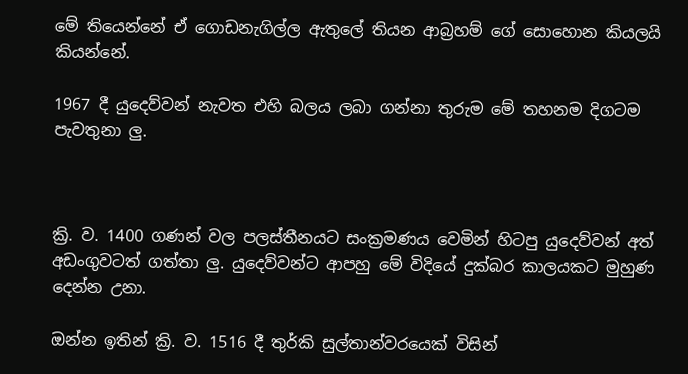මේ තියෙන්නේ ඒ ගොඩනැගිල්ල ඇතුලේ තියන ආබ්‍රහම් ගේ සොහොන කියලයි කියන්නේ.

1967 දී යුදෙව්වන් නැවත එහි බලය ලබා ගන්නා තුරුම මේ තහනම දිගටම පැවතුනා ලු.



ක්‍රි. ව. 1400 ගණන් වල පලස්තීනයට සංක්‍රමණය වෙමින් හිටපු යුදෙව්වන් අත් අඩංගුවටත් ගත්තා ලු. යුදෙව්වන්ට ආපහු මේ විදියේ දුක්බර කාලයකට මුහුණ දෙන්න උනා.

ඔන්න ඉතින් ක්‍රි. ව. 1516 දී තුර්කි සුල්තාන්වරයෙක් විසින්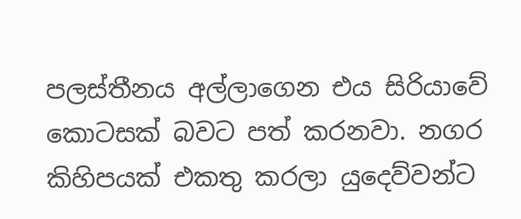පලස්තීනය අල්ලාගෙන එය සිරියාවේ කොටසක් බවට පත් කරනවා. නගර කිහිපයක් එකතු කරලා යුදෙව්වන්ට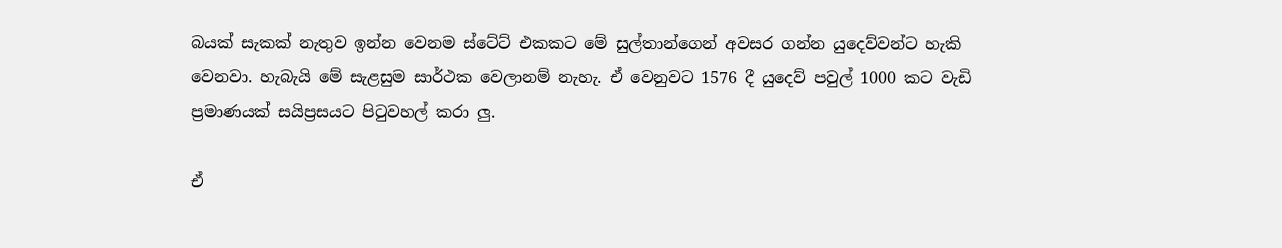බයක් සැකක් නැතුව ඉන්න වෙනම ස්ටේට් එකකට මේ සුල්තාන්ගෙන් අවසර ගන්න යුදෙව්වන්ට හැකි වෙනවා. හැබැයි මේ සැළසුම සාර්ථක වෙලානම් නැහැ. ඒ වෙනුවට 1576 දී යුදෙව් පවුල් 1000 කට වැඩි ප්‍රමාණයක් සයිප්‍රසයට පිටුවහල් කරා ලු.

ඒ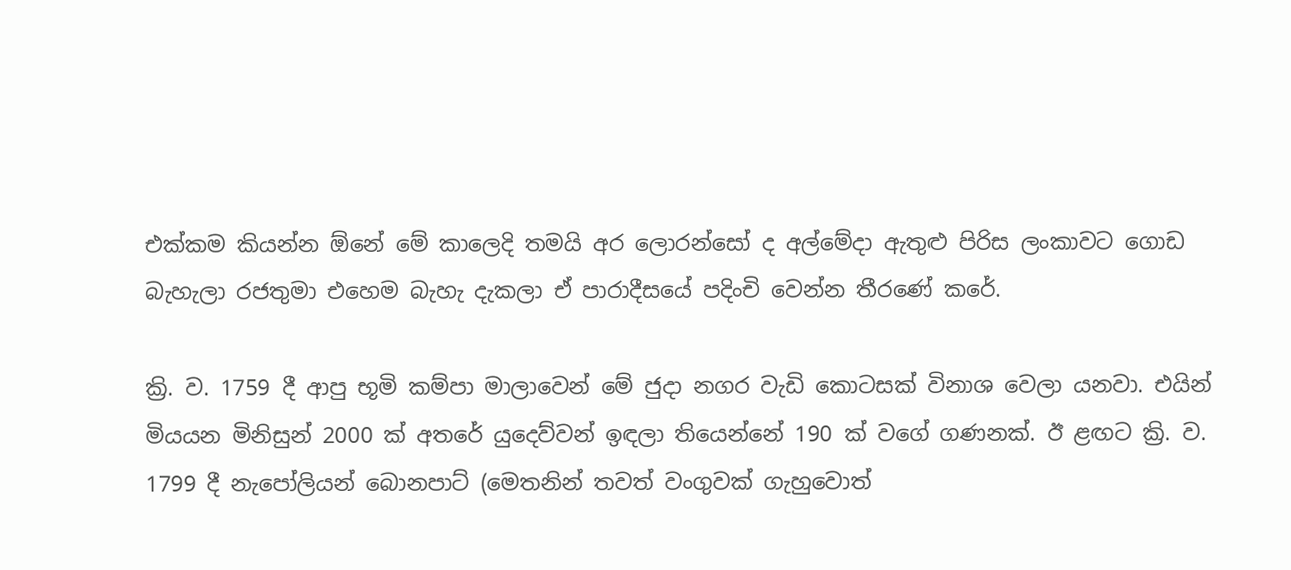එක්කම කියන්න ඕනේ මේ කාලෙදි තමයි අර ලොරන්සෝ ද අල්මේදා ඇතුළු පිරිස ලංකාවට ගොඩ බැහැලා රජතුමා එහෙම බැහැ දැකලා ඒ පාරාදීසයේ පදිංචි වෙන්න තීරණේ කරේ.

ක්‍රි. ව. 1759 දී ආපු භූමි කම්පා මාලාවෙන් මේ ජුදා නගර වැඩි කොටසක් විනාශ වෙලා යනවා. එයින් මියයන මිනිසුන් 2000 ක් අතරේ යුදෙව්වන් ඉඳලා තියෙන්නේ 190 ක් වගේ ගණනක්. ඊ ළඟට ක්‍රි. ව. 1799 දී නැපෝලියන් බොනපාට් (මෙතනින් තවත් වංගුවක් ගැහුවොත්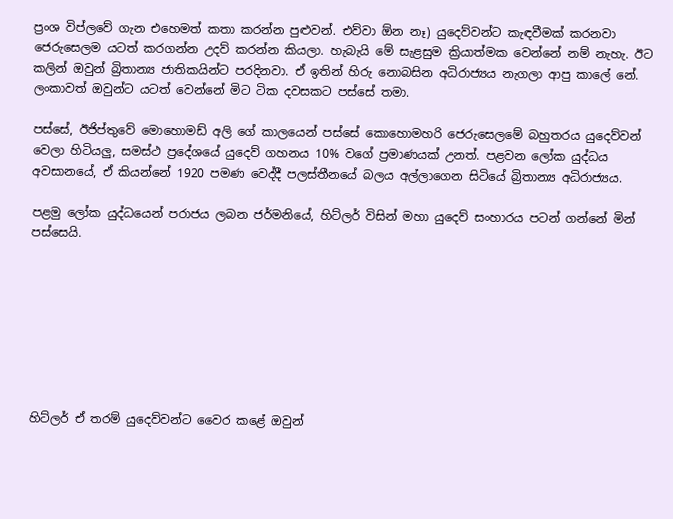ප්‍රංශ විප්ලවේ ගැන එහෙමත් කතා කරන්න පුළුවන්. එව්වා ඕන නෑ) යුදෙව්වන්ට කැඳවීමක් කරනවා ජෙරුසෙලම යටත් කරගන්න උදව් කරන්න කියලා. හැබැයි මේ සැළසුම ක්‍රියාත්මක වෙන්නේ නම් නැහැ. ඊට කලින් ඔවුන් බ්‍රිතාන්‍ය ජාතිකයින්ට පරදිනවා. ඒ ඉතින් හිරු නොබසින අධිරාජ්‍යය නැගලා ආපු කාලේ නේ. ලංකාවත් ඔවුන්ට යටත් වෙන්නේ මිට ටික දවසකට පස්සේ තමා.

පස්සේ, ඊජිප්තුවේ මොහොමඩ් අලි ගේ කාලයෙන් පස්සේ කොහොමහරි ජෙරුසෙලමේ බහුතරය යුදෙව්වන් වෙලා හිටියලු, සමස්ථ ප්‍රදේශයේ යුදෙව් ගහනය 10% වගේ ප්‍රමාණයක් උනත්. පළවන ලෝක යුද්ධය අවසානයේ, ඒ කියන්නේ 1920 පමණ වෙද්දී පලස්තීනයේ බලය අල්ලාගෙන සිටියේ බ්‍රිතාන්‍ය අධිරාජ්‍යය.

පළමු ලෝක යුද්ධයෙන් පරාජය ලබන ජර්මනියේ, හිට්ලර් විසින් මහා යුදෙව් සංහාරය පටන් ගන්නේ මින් පස්සෙයි.








හිට්ලර් ඒ තරම් යුදෙව්වන්ට වෛර කළේ ඔවුන්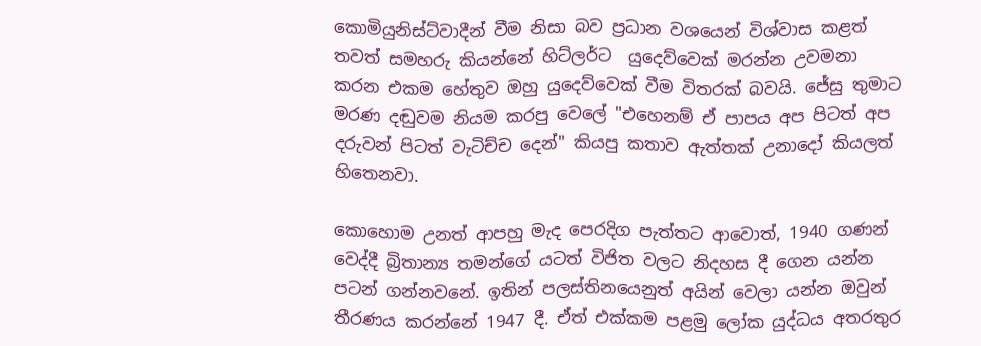කොමියුනිස්ට්වාදීන් වීම නිසා බව ප්‍රධාන වශයෙන් විශ්වාස කළත් තවත් සමහරු කියන්නේ හිට්ලර්ට  යුදෙව්වෙක් මරන්න උවමනා කරන එකම හේතුව ඔහු යුදෙව්වෙක් වීම විතරක් බවයි. ජේසු තුමාට මරණ දඬුවම නියම කරපු වෙලේ "එහෙනම් ඒ පාපය අප පිටත් අප දරුවන් පිටත් වැටිච්ච දෙන්" කියපු කතාව ඇත්තක් උනාදෝ කියලත් හිතෙනවා.

කොහොම උනත් ආපහු මැද පෙරදිග පැත්තට ආවොත්, 1940 ගණන් වෙද්දී බ්‍රිතාන්‍ය තමන්ගේ යටත් විජිත වලට නිදහස දී ගෙන යන්න පටන් ගන්නවනේ. ඉතින් පලස්තිනයෙනුත් අයින් වෙලා යන්න ඔවුන් තීරණය කරන්නේ 1947 දී. ඒත් එක්කම පළමු ලෝක යුද්ධය අතරතුර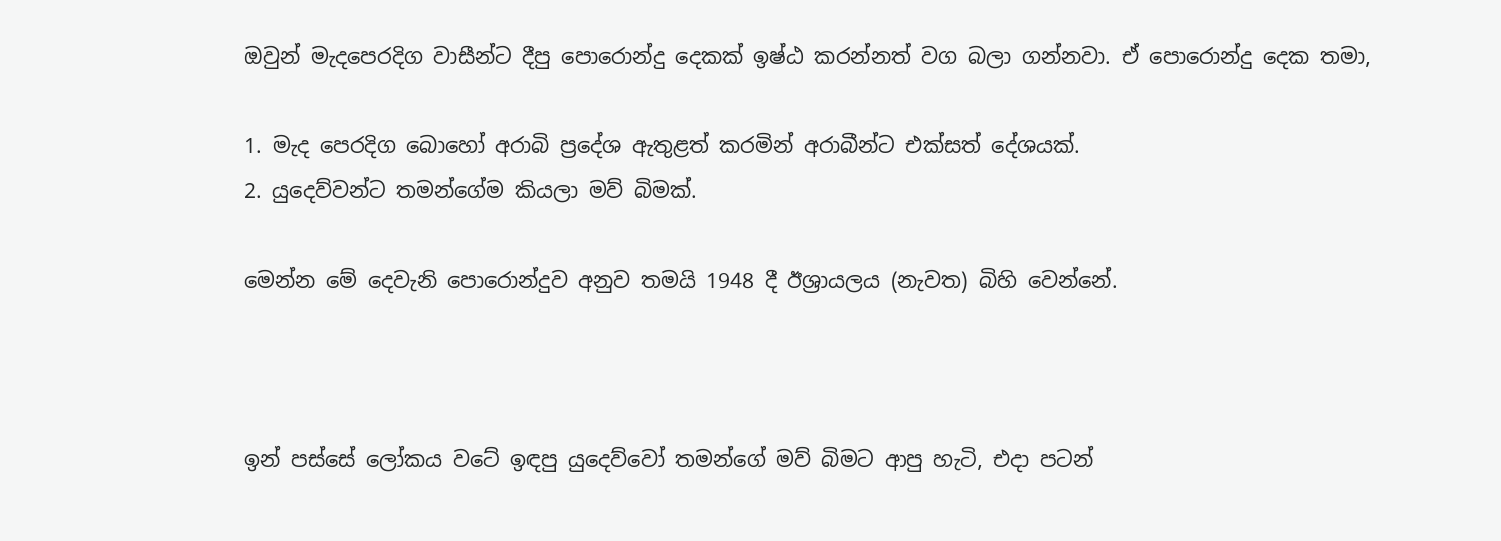ඔවුන් මැදපෙරදිග වාසීන්ට දීපු පොරොන්දු දෙකක් ඉෂ්ඨ කරන්නත් වග බලා ගන්නවා. ඒ පොරොන්දු දෙක තමා,

1. මැද පෙරදිග බොහෝ අරාබි ප්‍රදේශ ඇතුළත් කරමින් අරාබීන්ට එක්සත් දේශයක්.
2. යුදෙව්වන්ට තමන්ගේම කියලා මව් බිමක්.

මෙන්න මේ දෙවැනි පොරොන්දුව අනුව තමයි 1948 දී ඊශ්‍රායලය (නැවත) බිහි වෙන්නේ.



ඉන් පස්සේ ලෝකය වටේ ඉඳපු යුදෙව්වෝ තමන්ගේ මව් බිමට ආපු හැටි, එදා පටන්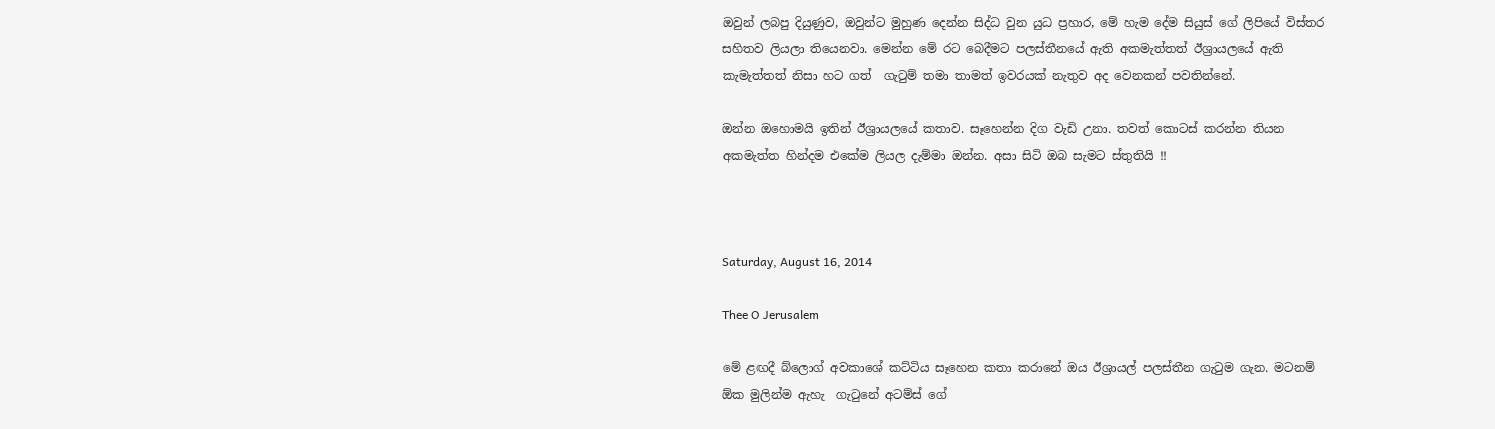ඔවුන් ලබපු දියුණුව, ඔවුන්ට මුහුණ දෙන්න සිද්ධ වුන යුධ ප්‍රහාර, මේ හැම දේම සියුස් ගේ ලිපියේ විස්තර සහිතව ලියලා තියෙනවා. මෙන්න මේ රට බෙදීමට පලස්තීනයේ ඇති අකමැත්තත් ඊශ්‍රායලයේ ඇති කැමැත්තත් නිසා හට ගත්  ගැටුම් තමා තාමත් ඉවරයක් නැතුව අද වෙනකන් පවතින්නේ.

ඔන්න ඔහොමයි ඉතින් ඊශ්‍රායලයේ කතාව. සෑහෙන්න දිග වැඩි උනා. තවත් කොටස් කරන්න තියන අකමැත්ත හින්දම එකේම ලියල දැම්මා ඔන්න. අසා සිටි ඔබ සැමට ස්තුතියි !!



Saturday, August 16, 2014

Thee O Jerusalem

මේ ළඟදී බ්ලොග් අවකාශේ කට්ටිය සෑහෙන කතා කරානේ ඔය ඊශ්‍රායල් පලස්තීන ගැටුම ගැන. මටනම් ඕක මුලින්ම ඇහැ  ගැටුනේ අටම්ස් ගේ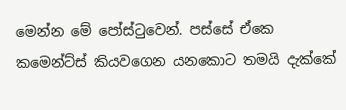මෙන්න මේ පෝස්ටුවෙන්. පස්සේ ඒකෙ කමෙන්ට්ස් කියවගෙන යනකොට තමයි දැක්කේ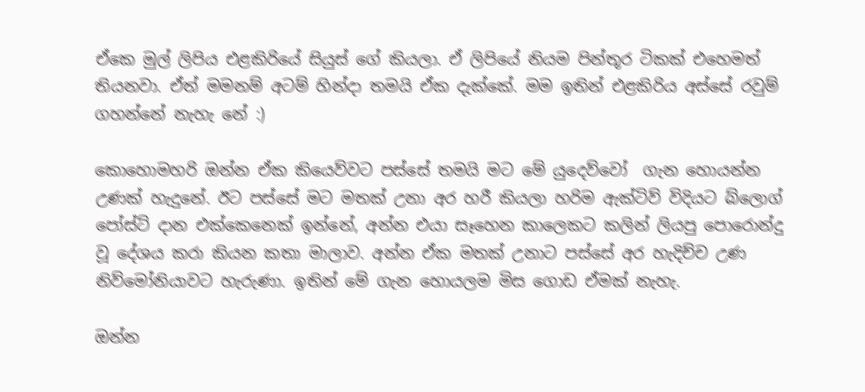ඒකෙ මුල් ලිපිය එළකිරියේ සියුස් ගේ කියලා. ඒ ලිපියේ නියම පින්තූර ටිකක් එහෙමත් තියනවා. ඒත් මමනම් අටම් හින්දා තමයි ඒක දැක්කේ. මම ඉතින් එළකිරිය අස්සේ රවුම් ගහන්නේ නැහැ නේ :)

කොහොමහරි ඔන්න ඒක කියෙව්වට පස්සේ තමයි මට මේ යුදෙව්වෝ  ගැන හොයන්න උණක් හැදුනේ. ඊට පස්සේ මට මතක් උනා අර හරී කියලා හරිම ඇක්ටිව් විදියට බ්ලොග් පෝස්ට් දාන එක්කෙනෙක් ඉන්නේ, අන්න එයා සෑහෙන කාලෙකට කලින් ලියපු පොරොන්දු වූ දේශය කරා කියන කතා මාලාව. අන්න ඒක මතක් උනාට පස්සේ අර හැදිච්ච උණ නිව්මෝනියාවට හැරුණා. ඉතින් මේ ගැන හොයලම මිස ගොඩ ඒමක් නැහැ.

ඔන්න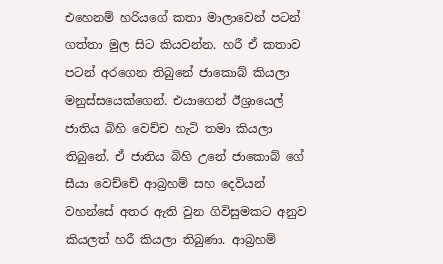එහෙනම් හරියගේ කතා මාලාවෙන් පටන් ගත්තා මුල සිට කියවන්න. හරී ඒ කතාව පටන් අරගෙන තිබුනේ ජාකොබ් කියලා මනුස්සයෙක්ගෙන්. එයාගෙන් ඊශ්‍රායෙල් ජාතිය බිහි වෙච්ච හැටි තමා කියලා තිබුනේ. ඒ ජාතිය බිහි උනේ ජාකොබ් ගේ සීයා වෙච්චේ ආබ්‍රහම් සහ දෙවියන් වහන්සේ අතර ඇති වුන ගිවිසුමකට අනුව කියලත් හරී කියලා තිබුණා. ආබ්‍රහම්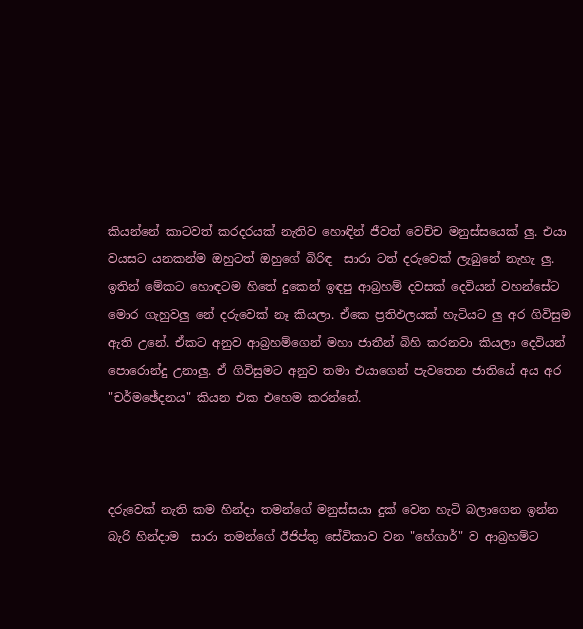කියන්නේ කාටවත් කරදරයක් නැතිව හොඳින් ජීවත් වෙච්ච මනුස්සයෙක් ලු. එයා වයසට යනකන්ම ඔහුටත් ඔහුගේ බිරිඳ  සාරා ටත් දරුවෙක් ලැබුනේ නැහැ ලු. ඉතින් මේකට හොඳටම හිතේ දුකෙන් ඉඳපු ආබ්‍රහම් දවසක් දෙවියන් වහන්සේට මොර ගැහුවලු නේ දරුවෙක් නෑ කියලා. ඒකෙ ප්‍රතිඵලයක් හැටියට ලු අර ගිවිසුම ඇති උනේ. ඒකට අනුව ආබ්‍රහම්ගෙන් මහා ජාතීන් බිහි කරනවා කියලා දෙවියන් පොරොන්දු උනාලු. ඒ ගිවිසුමට අනුව තමා එයාගෙන් පැවතෙන ජාතියේ අය අර "චර්මඡේදනය" කියන එක එහෙම කරන්නේ.



දරුවෙක් නැති කම හින්දා තමන්ගේ මනුස්සයා දුක් වෙන හැටි බලාගෙන ඉන්න බැරි හින්දාම  සාරා තමන්ගේ ඊජිප්තු සේවිකාව වන "හේගාර්" ව ආබ්‍රහම්ට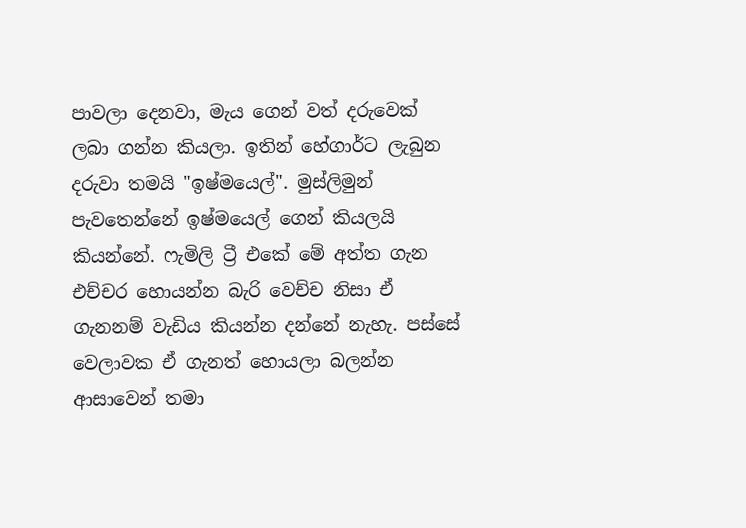පාවලා දෙනවා, මැය ගෙන් වත් දරුවෙක් ලබා ගන්න කියලා. ඉතින් හේගාර්ට ලැබුන දරුවා තමයි "ඉෂ්මයෙල්". මුස්ලිමුන් පැවතෙන්නේ ඉෂ්මයෙල් ගෙන් කියලයි කියන්නේ. ෆැමිලි ට්‍රී එකේ මේ අත්ත ගැන එච්චර හොයන්න බැරි වෙච්ච නිසා ඒ ගැනනම් වැඩිය කියන්න දන්නේ නැහැ. පස්සේ වෙලාවක ඒ ගැනත් හොයලා බලන්න ආසාවෙන් තමා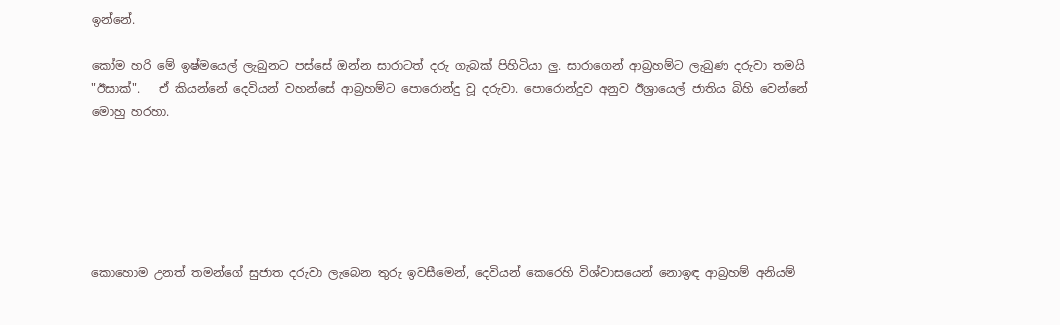ඉන්නේ.

කෝම හරි මේ ඉෂ්මයෙල් ලැබුනට පස්සේ ඔන්න සාරාටත් දරු ගැබක් පිහිටියා ලු. සාරාගෙන් ආබ්‍රහම්ට ලැබුණ දරුවා තමයි "ඊසාක්".   ඒ කියන්නේ දෙවියන් වහන්සේ ආබ්‍රහම්ට පොරොන්දු වූ දරුවා. පොරොන්දුව අනුව ඊශ්‍රායෙල් ජාතිය බිහි වෙන්නේ මොහු හරහා.






කොහොම උනත් තමන්ගේ සුජාත දරුවා ලැබෙන තුරු ඉවසීමෙන්, දෙවියන් කෙරෙහි විශ්වාසයෙන් නොඉඳ ආබ්‍රහම් අනියම්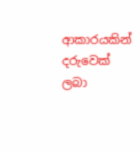ආකාරයකින් දරුවෙක් ලබා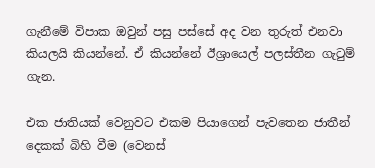ගැනීමේ විපාක ඔවුන් පසු පස්සේ අද වන තුරුත් එනවා කියලයි කියන්නේ. ඒ කියන්නේ ඊශ්‍රායෙල් පලස්තීන ගැටුම් ගැන.

එක ජාතියක් වෙනුවට එකම පියාගෙන් පැවතෙන ජාතීන් දෙකක් බිහි වීම (වෙනස්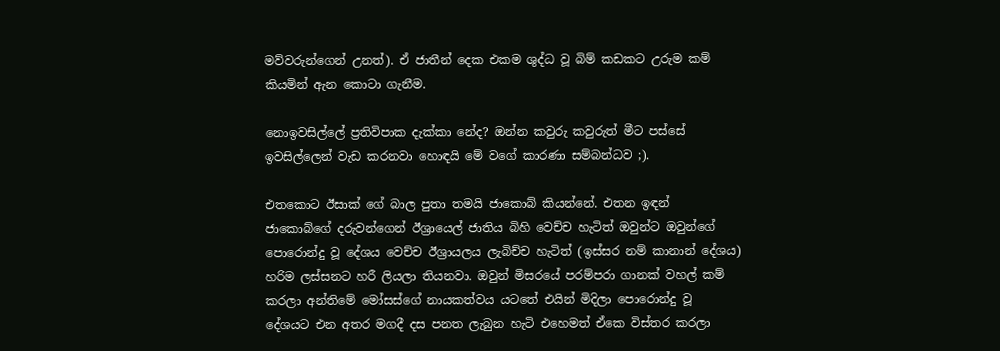මව්වරුන්ගෙන් උනත්). ඒ ජාතීන් දෙක එකම ශුද්ධ වූ බිම් කඩකට උරුම කම් කියමින් ඇන කොටා ගැනීම.

නොඉවසිල්ලේ ප්‍රතිවිපාක දැක්කා නේද? ඔන්න කවුරු කවුරුත් මීට පස්සේ ඉවසිල්ලෙන් වැඩ කරනවා හොඳයි මේ වගේ කාරණා සම්බන්ධව ;).

එතකොට ඊසාක් ගේ බාල පුතා තමයි ජාකොබ් කියන්නේ. එතන ඉඳන් ජාකොබ්ගේ දරුවන්ගෙන් ඊශ්‍රායෙල් ජාතිය බිහි වෙච්ච හැටිත් ඔවුන්ට ඔවුන්ගේ පොරොන්දු වූ දේශය වෙච්ච ඊශ්‍රායලය ලැබිච්ච හැටිත් (ඉස්සර නම් කානාන් දේශය) හරිම ලස්සනට හරී ලියලා තියනවා. ඔවුන් මිසරයේ පරම්පරා ගානක් වහල් කම් කරලා අන්තිමේ මෝසස්ගේ නායකත්වය යටතේ එයින් මිදිලා පොරොන්දු වූ දේශයට එන අතර මගදී දස පනත ලැබුන හැටි එහෙමත් ඒකෙ විස්තර කරලා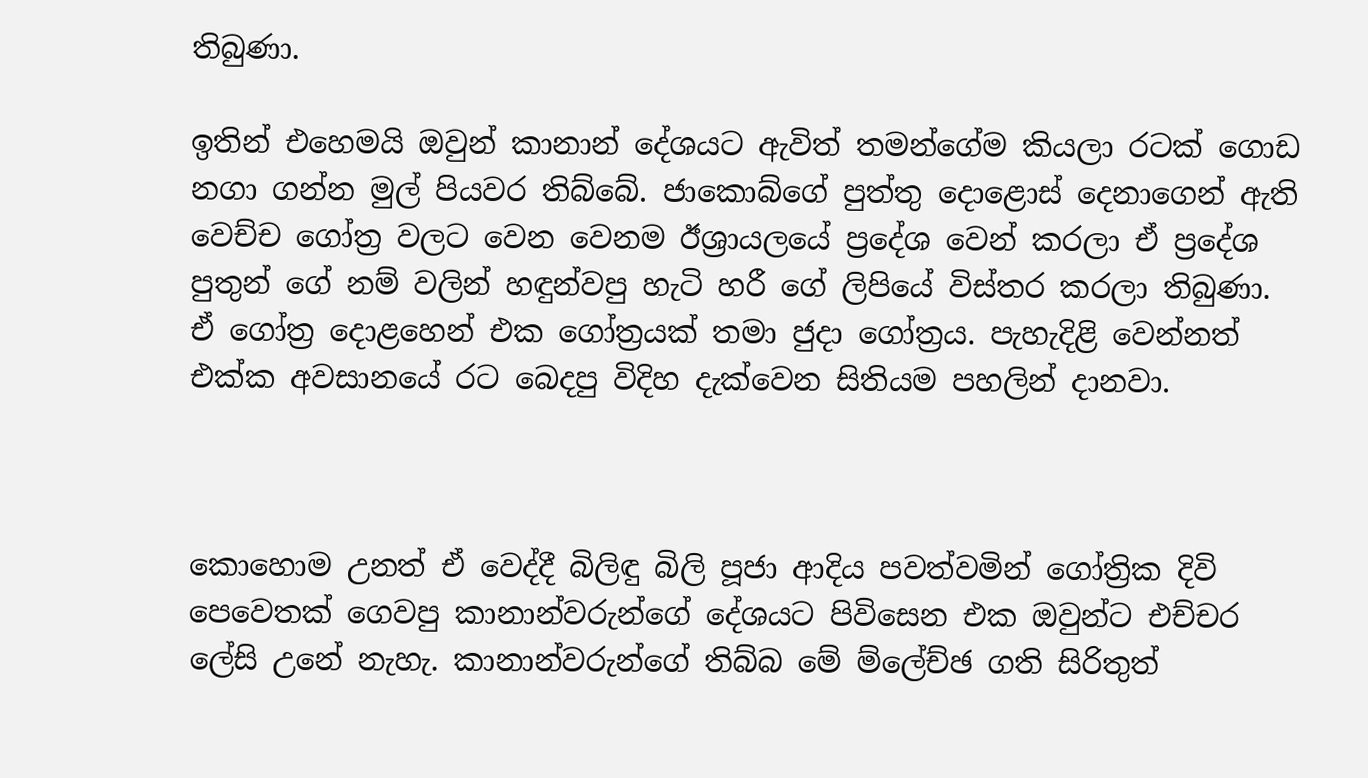තිබුණා.

ඉතින් එහෙමයි ඔවුන් කානාන් දේශයට ඇවිත් තමන්ගේම කියලා රටක් ගොඩ නගා ගන්න මුල් පියවර තිබ්බේ. ජාකොබ්ගේ පුත්තු දොළොස් දෙනාගෙන් ඇති වෙච්ච ගෝත්‍ර වලට වෙන වෙනම ඊශ්‍රායලයේ ප්‍රදේශ වෙන් කරලා ඒ ප්‍රදේශ පුතුන් ගේ නම් වලින් හඳුන්වපු හැටි හරී ගේ ලිපියේ විස්තර කරලා තිබුණා. ඒ ගෝත්‍ර දොළහෙන් එක ගෝත්‍රයක් තමා ජුදා ගෝත්‍රය. පැහැදිළි වෙන්නත් එක්ක අවසානයේ රට බෙදපු විදිහ දැක්වෙන සිතියම පහලින් දානවා.



කොහොම උනත් ඒ වෙද්දී බිලිඳු බිලි පූජා ආදිය පවත්වමින් ගෝත්‍රික දිවි පෙවෙතක් ගෙවපු කානාන්වරුන්ගේ දේශයට පිවිසෙන එක ඔවුන්ට එච්චර ලේසි උනේ නැහැ. කානාන්වරුන්ගේ තිබ්බ මේ ම්ලේච්ඡ ගති සිරිතුත්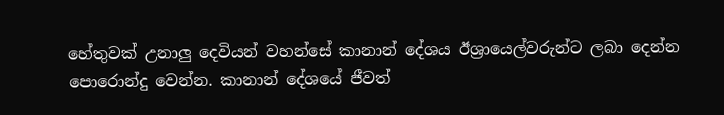හේතුවක් උනාලු දෙවියන් වහන්සේ කානාන් දේශය ඊශ්‍රායෙල්වරුන්ට ලබා දෙන්න පොරොන්දු වෙන්න. කානාන් දේශයේ ජීවත්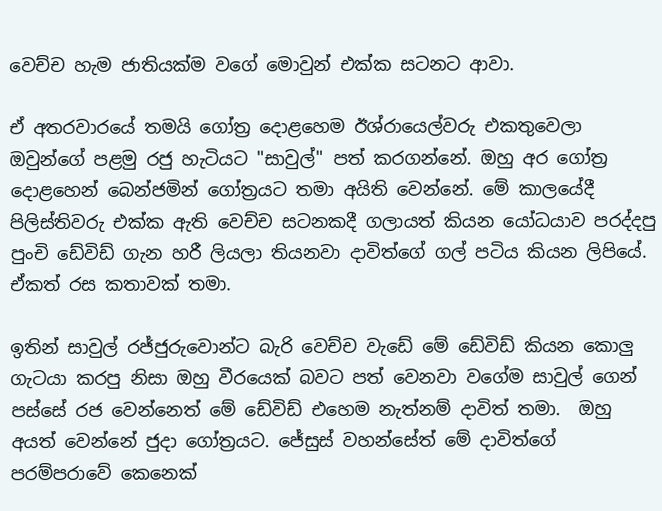වෙච්ච හැම ජාතියක්ම වගේ මොවුන් එක්ක සටනට ආවා.

ඒ අතරවාරයේ තමයි ගෝත්‍ර දොළහෙම ඊශ්රායෙල්වරු එකතුවෙලා ඔවුන්ගේ පළමු රජු හැටියට "සාවුල්" පත් කරගන්නේ. ඔහු අර ගෝත්‍ර දොළහෙන් බෙන්ජමින් ගෝත්‍රයට තමා අයිති වෙන්නේ. මේ කාලයේදී පිලිස්තිවරු එක්ක ඇති වෙච්ච සටනකදී ගලායත් කියන යෝධයාව පරද්දපු පුංචි ඩේවිඩ් ගැන හරී ලියලා තියනවා දාවිත්ගේ ගල් පටිය කියන ලිපියේ.  ඒකත් රස කතාවක් තමා.

ඉතින් සාවුල් රජ්ජුරුවොන්ට බැරි වෙච්ච වැඩේ මේ ඩේවිඩ් කියන කොලු ගැටයා කරපු නිසා ඔහු වීරයෙක් බවට පත් වෙනවා වගේම සාවුල් ගෙන් පස්සේ රජ වෙන්නෙත් මේ ඩේවිඩ් එහෙම නැත්නම් දාවිත් තමා.  ඔහු අයත් වෙන්නේ ජුදා ගෝත්‍රයට. ජේසුස් වහන්සේත් මේ දාවිත්ගේ පරම්පරාවේ කෙනෙක්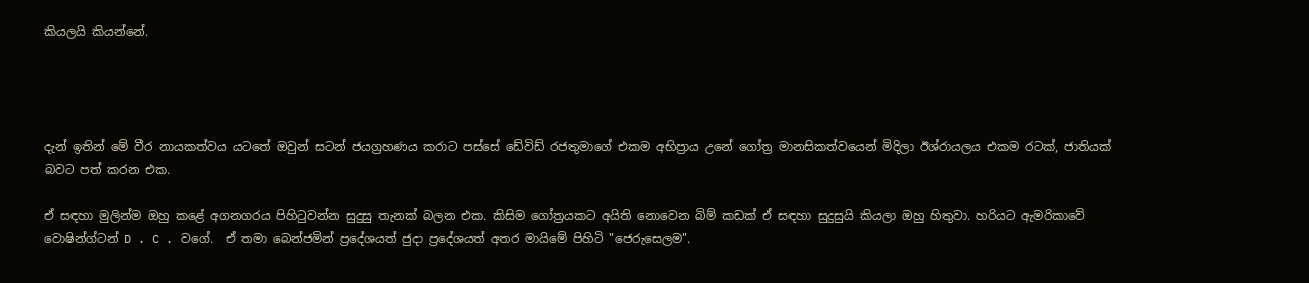කියලයි කියන්නේ.




දැන් ඉතින් මේ වීර නායකත්වය යටතේ ඔවුන් සටන් ජයග්‍රහණය කරාට පස්සේ ඩේවිඩ් රජතුමාගේ එකම අභිප්‍රාය උනේ ගෝත්‍ර මානසිකත්වයෙන් මිදිලා ඊශ්රායලය එකම රටක්, ජාතියක් බවට පත් කරන එක.

ඒ සඳහා මුලින්ම ඔහු කළේ අගනගරය පිහිටුවන්න සුදුසු තැනක් බලන එක. කිසිම ගෝත්‍රයකට අයිති නොවෙන බිම් කඩක් ඒ සඳහා සුදුසුයි කියලා ඔහු හිතුවා. හරියට ඇමරිකාවේ වොෂින්ග්ටන් D . C . වගේ.  ඒ තමා බෙන්ජමින් ප්‍රදේශයත් ජුදා ප්‍රදේශයත් අතර මායිමේ පිහිටි "ජෙරුසෙලම".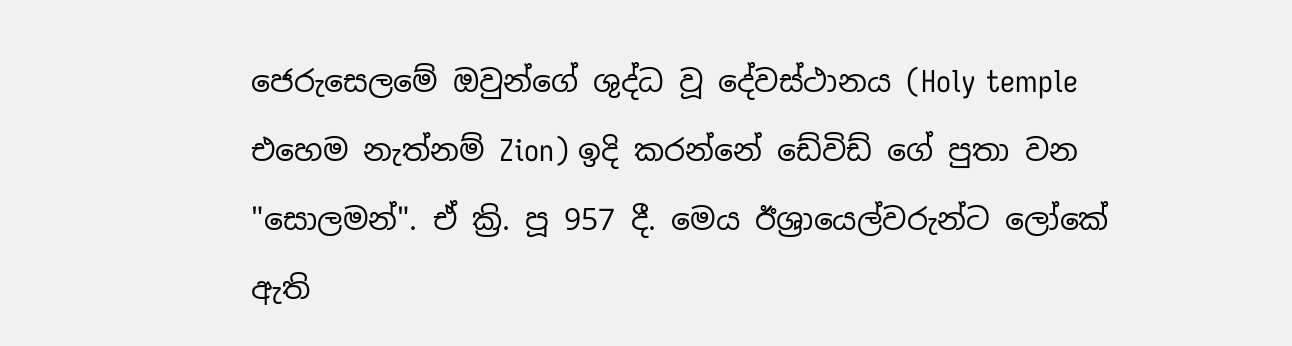ජෙරුසෙලමේ ඔවුන්ගේ ශුද්ධ වූ දේවස්ථානය (Holy temple එහෙම නැත්නම් Zion) ඉදි කරන්නේ ඩේවිඩ් ගේ පුතා වන "සොලමන්". ඒ ක්‍රි. පූ 957 දී. මෙය ඊශ්‍රායෙල්වරුන්ට ලෝකේ ඇති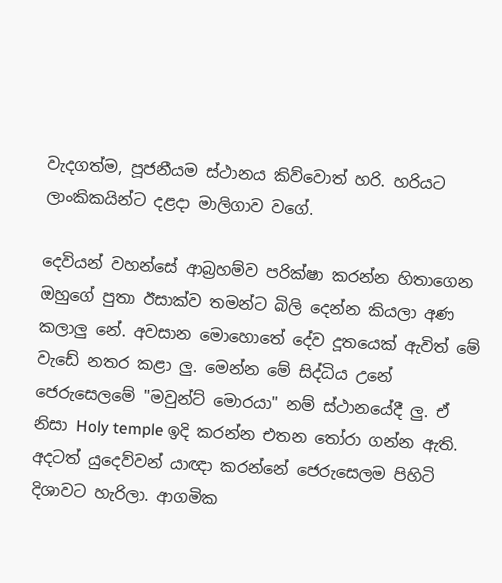වැදගත්ම, පූජනීයම ස්ථානය කිව්වොත් හරි. හරියට ලාංකිකයින්ට දළදා මාලිගාව වගේ.

දෙවියන් වහන්සේ ආබ්‍රහම්ව පරික්ෂා කරන්න හිතාගෙන ඔහුගේ පුතා ඊසාක්ව තමන්ට බිලි දෙන්න කියලා අණ කලාලු නේ. අවසාන මොහොතේ දේව දූතයෙක් ඇවිත් මේ වැඩේ නතර කළා ලු. මෙන්න මේ සිද්ධිය උනේ ජෙරුසෙලමේ "මවුන්ට් මොරයා" නම් ස්ථානයේදී ලු. ඒ නිසා Holy temple ඉදි කරන්න එතන තෝරා ගන්න ඇති. අදටත් යුදෙව්වන් යාඥා කරන්නේ ජෙරුසෙලම පිහිටි දිශාවට හැරිලා. ආගමික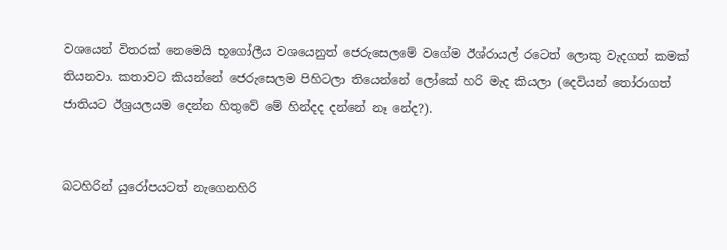වශයෙන් විතරක් නෙමෙයි භූගෝලීය වශයෙනුත් ජෙරුසෙලමේ වගේම ඊශ්රායල් රටෙත් ලොකු වැදගත් කමක් තියනවා. කතාවට කියන්නේ ජෙරුසෙලම පිහිටලා තියෙන්නේ ලෝකේ හරි මැද කියලා (දෙවියන් තෝරාගත් ජාතියට ඊශ්‍රයලයම දෙන්න හිතුවේ මේ හින්දද දන්නේ නෑ නේද?).


බටහිරින් යුරෝපයටත් නැගෙනහිරි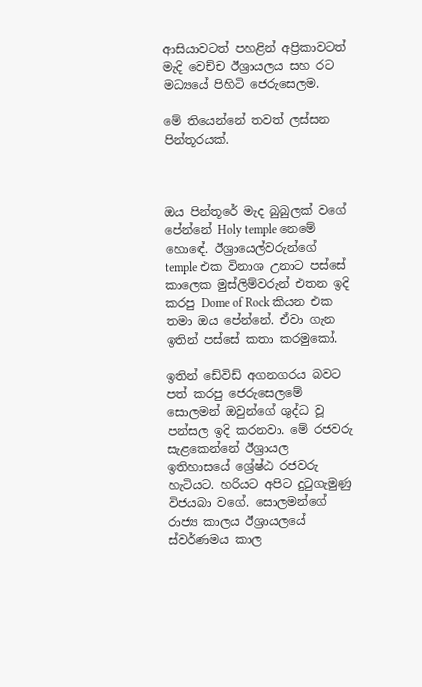ආසියාවටත් පහළින් අප්‍රිකාවටත් මැදි වෙච්ච ඊශ්‍රායලය සහ රට මධ්‍යයේ පිහිටි ජෙරුසෙලම.

මේ තියෙන්නේ තවත් ලස්සන පින්තූරයක්.



ඔය පින්තූරේ මැද බුබුලක් වගේ පේන්නේ Holy temple නෙමේ හොඳේ. ඊශ්‍රායෙල්වරුන්ගේ temple එක විනාශ උනාට පස්සේ කාලෙක මුස්ලිම්වරුන් එතන ඉදි කරපු Dome of Rock කියන එක තමා ඔය පේන්නේ. ඒවා ගැන ඉතින් පස්සේ කතා කරමුකෝ.

ඉතින් ඩේවිඩ් අගනගරය බවට පත් කරපු ජෙරුසෙලමේ සොලමන් ඔවුන්ගේ ශුද්ධ වූ පන්සල ඉදි කරනවා. මේ රජවරු සැළකෙන්නේ ඊශ්‍රායල ඉතිහාසයේ ශ්‍රේෂ්ඨ රජවරු හැටියට. හරියට අපිට දුටුගැමුණු විජයබා වගේ. සොලමන්ගේ රාජ්‍ය කාලය ඊශ්‍රායලයේ ස්වර්ණමය කාල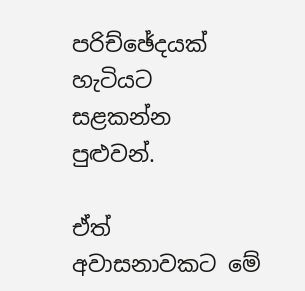පරිච්ඡේදයක් හැටියට සළකන්න පුළුවන්.

ඒත් අවාසනාවකට මේ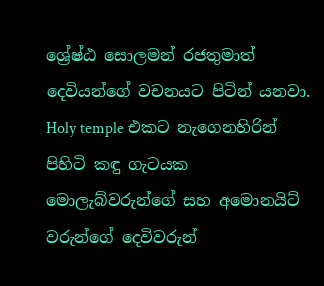ශ්‍රේෂ්ඨ සොලමන් රජතුමාත් දෙවියන්ගේ වචනයට පිටින් යනවා. Holy temple එකට නැගෙනහිරින් පිහිටි කඳු ගැටයක මොලැබ්වරුන්ගේ සහ අමොනයිට් වරුන්ගේ දෙවිවරුන්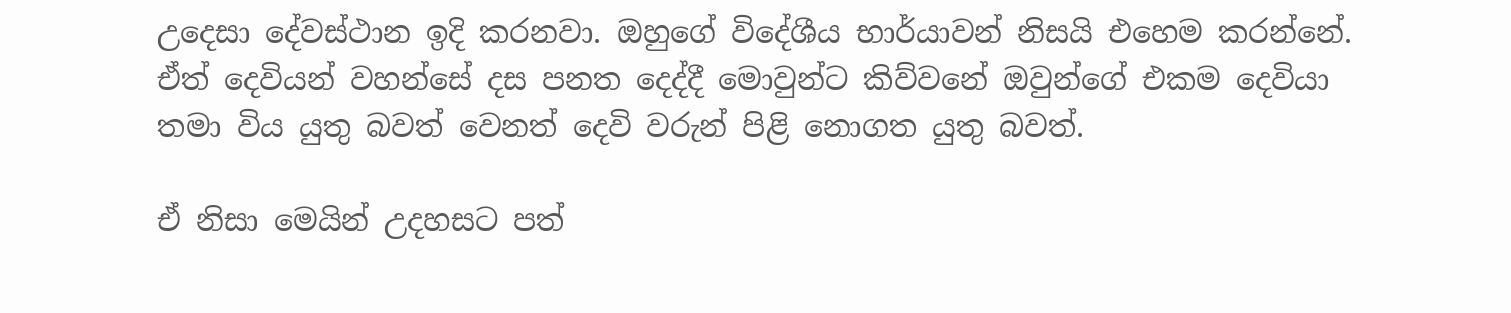උදෙසා දේවස්ථාන ඉදි කරනවා. ඔහුගේ විදේශීය භාර්යාවන් නිසයි එහෙම කරන්නේ. ඒත් දෙවියන් වහන්සේ දස පනත දෙද්දී මොවුන්ට කිව්වනේ ඔවුන්ගේ එකම දෙවියා තමා විය යුතු බවත් වෙනත් දෙවි වරුන් පිළි නොගත යුතු බවත්.

ඒ නිසා මෙයින් උදහසට පත්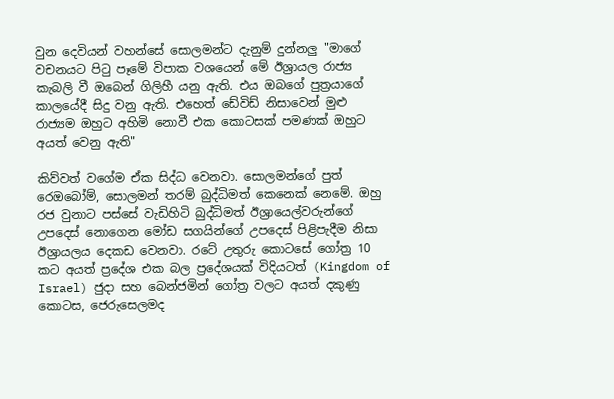වුන දෙවියන් වහන්සේ සොලමන්ට දැනුම් දුන්නලු "මාගේ වචනයට පිටු පෑමේ විපාක වශයෙන් මේ ඊශ්‍රායල රාජ්‍ය කැබලි වී ඔබෙන් ගිලිහී යනු ඇති. එය ඔබගේ පුත්‍රයාගේ කාලයේදී සිදු වනු ඇති. එහෙත් ඩේවිඩ් නිසාවෙන් මුළු රාජ්‍යම ඔහුට අහිමි නොවී එක කොටසක් පමණක් ඔහුට අයත් වෙනු ඇති"

කිව්වත් වගේම ඒක සිද්ධ වෙනවා. සොලමන්ගේ පුත් රෙඔබෝම්, සොලමන් තරම් බුද්ධිමත් කෙනෙක් නෙමේ. ඔහු රජ වුනාට පස්සේ වැඩිහිටි බුද්ධිමත් ඊශ්‍රායෙල්වරුන්ගේ උපදෙස් නොගෙන මෝඩ සගයින්ගේ උපදෙස් පිළිපැදීම නිසා ඊශ්‍රායලය දෙකඩ වෙනවා. රටේ උතුරු කොටසේ ගෝත්‍ර 10 කට අයත් ප්‍රදේශ එක බල ප්‍රදේශයක් විදියටත් (Kingdom of Israel) ජුදා සහ බෙන්ජමින් ගෝත්‍ර වලට අයත් දකුණු කොටස, ජෙරුසෙලමද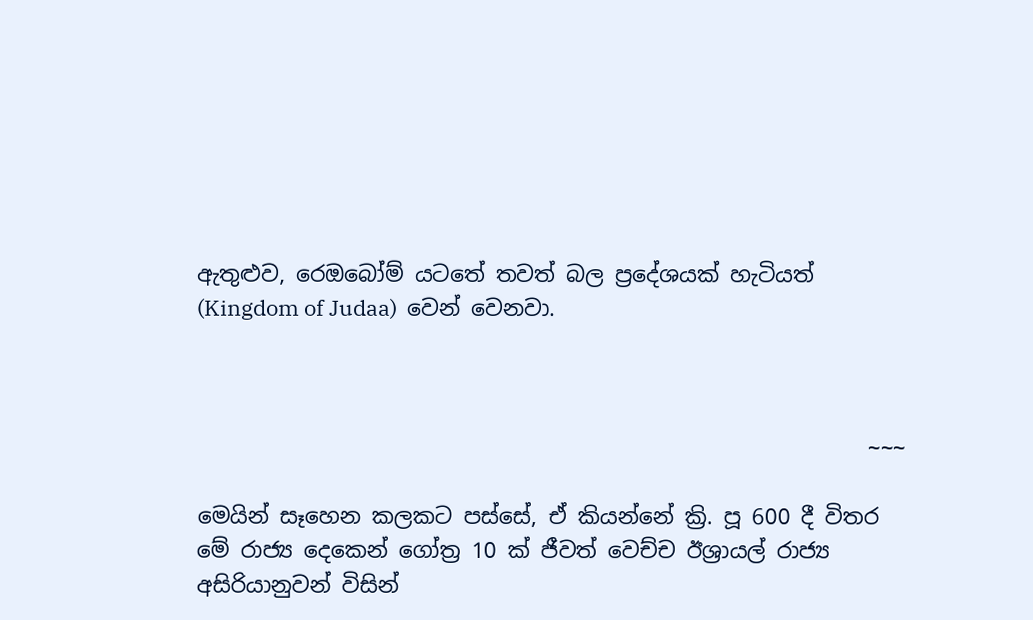ඇතුළුව, රෙඔබෝම් යටතේ තවත් බල ප්‍රදේශයක් හැටියත්  (Kingdom of Judaa)  වෙන් වෙනවා.



                                                             ~~~

මෙයින් සෑහෙන කලකට පස්සේ, ඒ කියන්නේ ක්‍රි. පූ 600 දී විතර මේ රාජ්‍ය දෙකෙන් ගෝත්‍ර 10 ක් ජීවත් වෙච්ච ඊශ්‍රායල් රාජ්‍ය අසිරියානුවන් විසින්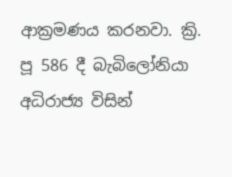ආක්‍රමණය කරනවා. ක්‍රි. පූ 586 දී බැබිලෝනියා අධිරාජ්‍ය විසින්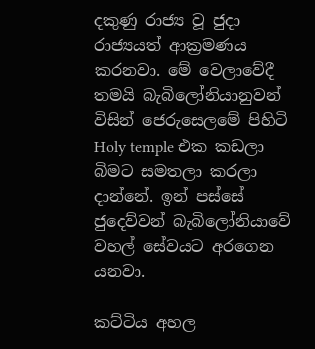දකුණු රාජ්‍ය වූ ජුදා රාජ්‍යයත් ආක්‍රමණය කරනවා. මේ වෙලාවේදී තමයි බැබිලෝනියානුවන් විසින් ජෙරුසෙලමේ පිහිටි Holy temple එක කඩලා බිමට සමතලා කරලා දාන්නේ. ඉන් පස්සේ ජුදෙව්වන් බැබිලෝනියාවේ වහල් සේවයට අරගෙන යනවා.

කට්ටිය අහල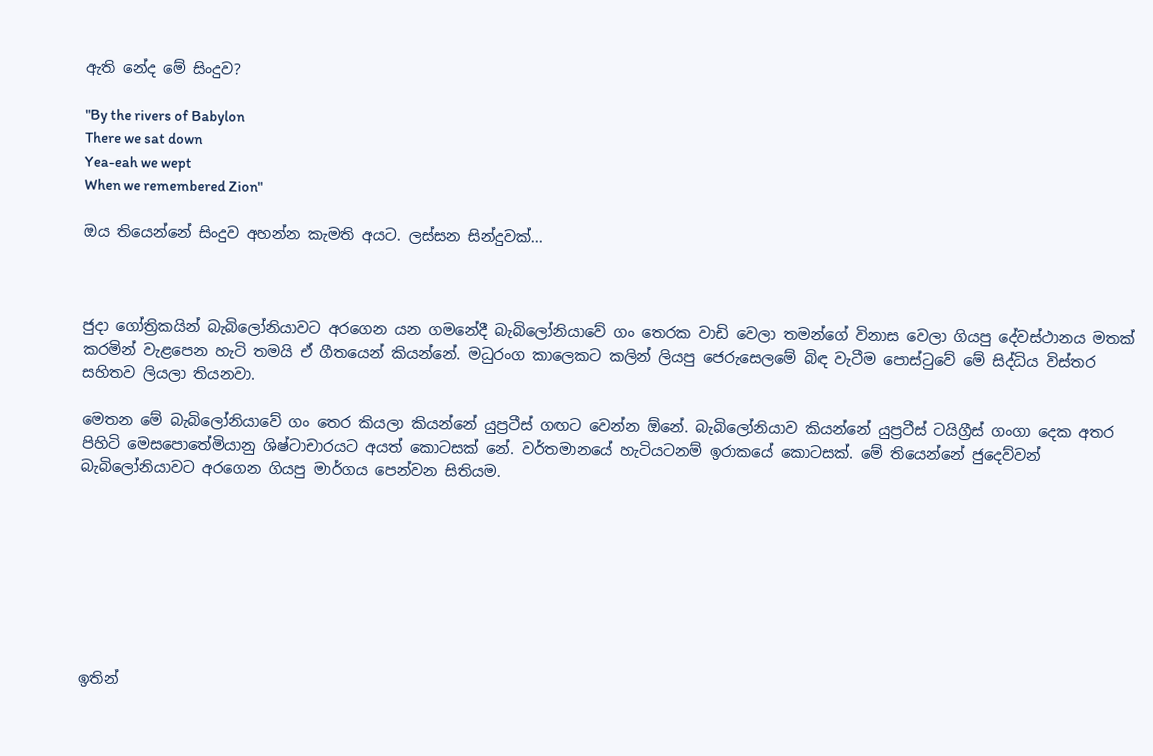ඇති නේද මේ සිංදුව?

"By the rivers of Babylon
There we sat down
Yea-eah we wept
When we remembered Zion"

ඔය තියෙන්නේ සිංදුව අහන්න කැමති අයට. ලස්සන සින්දුවක්...



ජුදා ගෝත්‍රිකයින් බැබිලෝනියාවට අරගෙන යන ගමනේදී බැබිලෝනියාවේ ගං තෙරක වාඩි වෙලා තමන්ගේ විනාස වෙලා ගියපු දේවස්ථානය මතක් කරමින් වැළපෙන හැටි තමයි ඒ ගීතයෙන් කියන්නේ. මධුරංග කාලෙකට කලින් ලියපු ජෙරුසෙලමේ බිඳ වැටීම පොස්ටුවේ මේ සිද්ධිය විස්තර සහිතව ලියලා තියනවා.

මෙතන මේ බැබිලෝනියාවේ ගං තෙර කියලා කියන්නේ යුප්‍රටීස් ගඟට වෙන්න ඕනේ. බැබිලෝනියාව කියන්නේ යුප්‍රටීස් ටයිග්‍රීස් ගංගා දෙක අතර පිහිටි මෙසපොතේමියානු ශිෂ්ටාචාරයට අයත් කොටසක් නේ. වර්තමානයේ හැටියටනම් ඉරාකයේ කොටසක්. මේ තියෙන්නේ ජුදෙව්වන් බැබිලෝනියාවට අරගෙන ගියපු මාර්ගය පෙන්වන සිතියම.








ඉතින්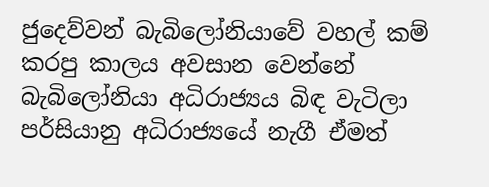ජුදෙව්වන් බැබිලෝනියාවේ වහල් කම් කරපු කාලය අවසාන වෙන්නේ බැබිලෝනියා අධිරාජ්‍යය බිඳ වැටිලා පර්සියානු අධිරාජ්‍යයේ නැගී ඒමත්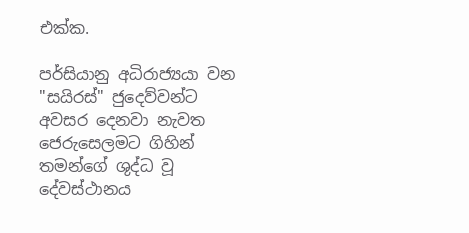එක්ක.

පර්සියානු අධිරාජ්‍යයා වන "සයිරස්" ජුදෙව්වන්ට අවසර දෙනවා නැවත ජෙරුසෙලමට ගිහින් තමන්ගේ ශුද්ධ වූ දේවස්ථානය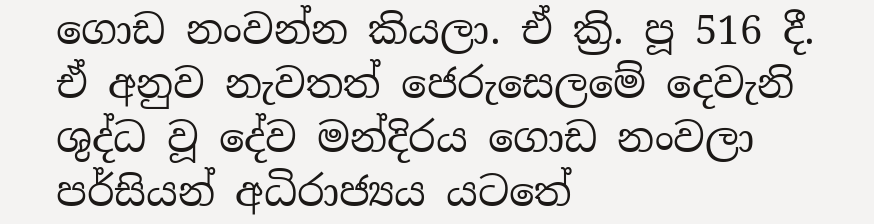ගොඩ නංවන්න කියලා. ඒ ක්‍රි. පූ 516 දී. ඒ අනුව නැවතත් ජෙරුසෙලමේ දෙවැනි ශුද්ධ වූ දේව මන්දිරය ගොඩ නංවලා පර්සියන් අධිරාජ්‍යය යටතේ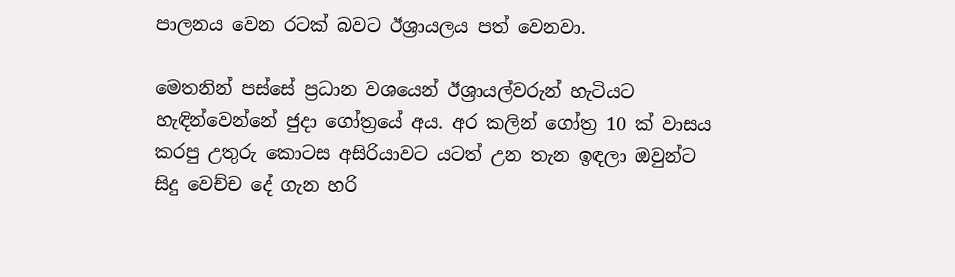පාලනය වෙන රටක් බවට ඊශ්‍රායලය පත් වෙනවා.

මෙතනින් පස්සේ ප්‍රධාන වශයෙන් ඊශ්‍රායල්වරුන් හැටියට හැඳින්වෙන්නේ ජුදා ගෝත්‍රයේ අය. අර කලින් ගෝත්‍ර 10 ක් වාසය කරපු උතුරු කොටස අසිරියාවට යටත් උන තැන ඉඳලා ඔවුන්ට සිදු වෙච්ච දේ ගැන හරි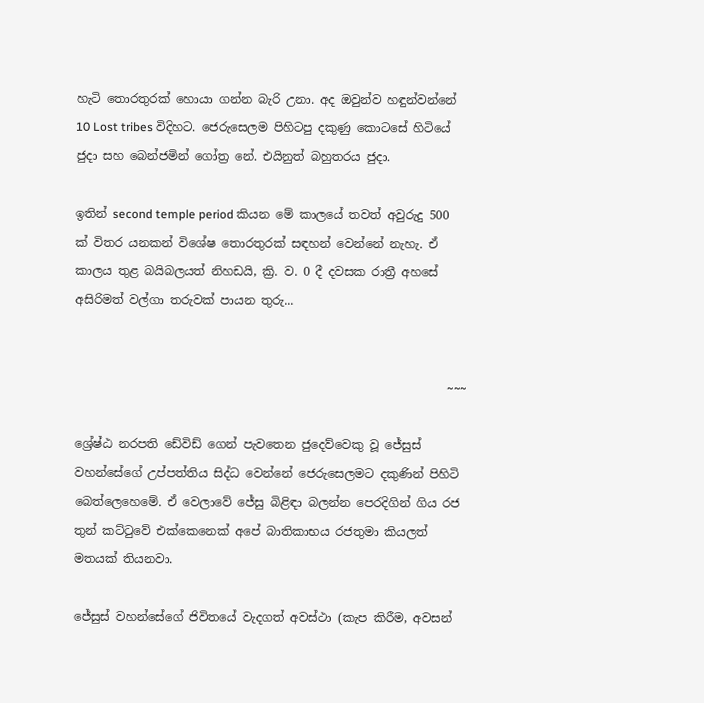හැටි තොරතුරක් හොයා ගන්න බැරි උනා. අද ඔවුන්ව හඳුන්වන්නේ 10 Lost tribes විදිහට. ජෙරුසෙලම පිහිටපු දකුණු කොටසේ හිටියේ ජුදා සහ බෙන්ජමින් ගෝත්‍ර නේ. එයිනුත් බහුතරය ජුදා.

ඉතින් second temple period කියන මේ කාලයේ තවත් අවුරුදු 500 ක් විතර යනකන් විශේෂ තොරතුරක් සඳහන් වෙන්නේ නැහැ. ඒ කාලය තුළ බයිබලයත් නිහඩයි, ක්‍රි. ව. 0 දී දවසක රාත්‍රී අහසේ අසිරිමත් වල්ගා තරුවක් පායන තුරු...


                                                              ~~~

ශ්‍රේෂ්ඨ නරපති ඩේවිඩ් ගෙන් පැවතෙන ජුදෙව්වෙකු වූ ජේසුස් වහන්සේගේ උප්පත්තිය සිද්ධ වෙන්නේ ජෙරුසෙලමට දකුණින් පිහිටි බෙත්ලෙහෙමේ. ඒ වෙලාවේ ජේසු බිළිඳා බලන්න පෙරදිගින් ගිය රජ තුන් කට්ටුවේ එක්කෙනෙක් අපේ බාතිකාභය රජතුමා කියලත් මතයක් තියනවා.

ජේසුස් වහන්සේගේ ජිවිතයේ වැදගත් අවස්ථා (කැප කිරීම, අවසන්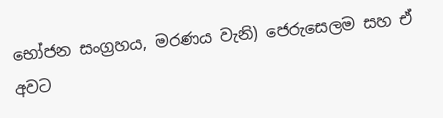භෝජන සංග්‍රහය, මරණය වැනි) ජෙරුසෙලම සහ ඒ අවට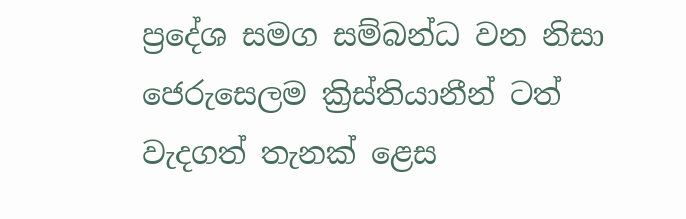ප්‍රදේශ සමග සම්බන්ධ වන නිසා ජෙරුසෙලම ක්‍රිස්තියානීන් ටත් වැදගත් තැනක් ළෙස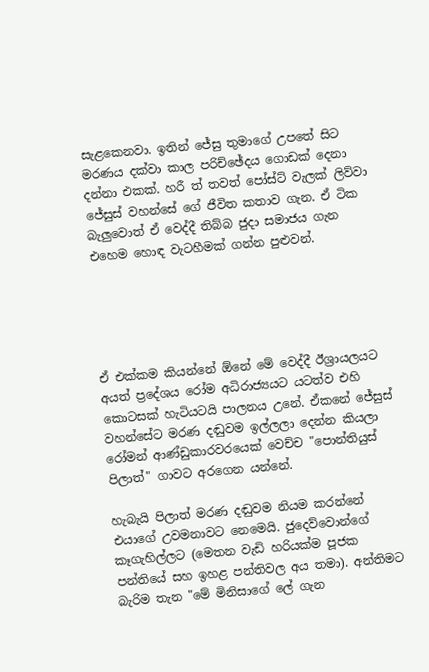සැළකෙනවා. ඉතින් ජේසු තුමාගේ උපතේ සිට මරණය දක්වා කාල පරිච්ඡේදය ගොඩක් දෙනා දන්නා එකක්. හරී ත් තවත් පෝස්ට් වැලක් ලිව්වා ජේසුස් වහන්සේ ගේ ජීවිත කතාව ගැන. ඒ ටික බැලුවොත් ඒ වෙද්දී තිබ්බ ජුදා සමාජය ගැන එහෙම හොඳ වැටහීමක් ගන්න පුළුවන්.





ඒ එක්කම කියන්නේ ඕනේ මේ වෙද්දී ඊශ්‍රායලයට අයත් ප්‍රදේශය රෝම අධිරාජ්‍යයට යටත්ව එහි කොටසක් හැටියටයි පාලනය උනේ. ඒකනේ ජේසුස් වහන්සේට මරණ දඬුවම ඉල්ලලා දෙන්න කියලා රෝමන් ආණ්ඩුකාරවරයෙක් වෙච්ච "පොන්තියුස් පිලාත්" ගාවට අරගෙන යන්නේ.

හැබැයි පිලාත් මරණ දඬුවම නියම කරන්නේ එයාගේ උවමනාවට නෙමෙයි. ජුදෙව්වොන්ගේ කෑගැහිල්ලට (මෙතන වැඩි හරියක්ම පූජක පන්තියේ සහ ඉහළ පන්තිවල අය තමා). අන්තිමට බැරිම තැන "මේ මිනිසාගේ ලේ ගැන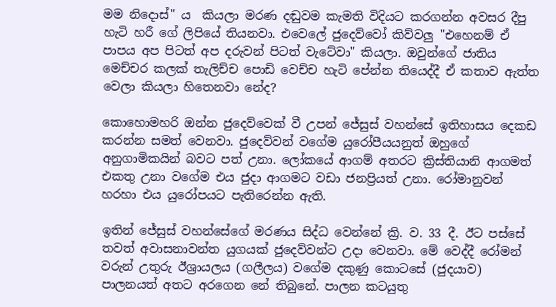මම නිදොස්" ය  කියලා මරණ දඬුවම කැමති විදියට කරගන්න අවසර දීපු හැටි හරී ගේ ලිපියේ තියනවා. එවෙලේ ජුදෙව්වෝ කිව්වලු "එහෙනම් ඒ පාපය අප පිටත් අප දරුවන් පිටත් වැටේවා" කියලා. ඔවුන්ගේ ජාතිය මෙච්චර කලක් තැලිච්ච පොඩි වෙච්ච හැටි පේන්න තියෙද්දී ඒ කතාව ඇත්ත වෙලා කියලා හිතෙනවා නේද?

කොහොමහරි ඔන්න ජුදෙව්වෙක් වී උපන් ජේසුස් වහන්සේ ඉතිහාසය දෙකඩ කරන්න සමත් වෙනවා. ජුදෙව්වන් වගේම යුරෝපීයයනුත් ඔහුගේ අනුගාමිකයින් බවට පත් උනා. ලෝකයේ ආගම් අතරට ක්‍රිස්තියානි ආගමත් එකතු උනා වගේම එය ජුදා ආගමට වඩා ජනප්‍රියත් උනා. රෝමානුවන් හරහා එය යුරෝපයට පැතිරෙන්න ඇති.

ඉතින් ජේසුස් වහන්සේගේ මරණය සිද්ධ වෙන්නේ ක්‍රි. ව. 33 දී. ඊට පස්සේ තවත් අවාසනාවන්ත යුගයක් ජුදෙව්වන්ට උදා වෙනවා. මේ වෙද්දී රෝමන් වරුන් උතුරු ඊශ්‍රායලය (ගලීලය) වගේම දකුණු කොටසේ (ජුදයාව) පාලනයත් අතට අරගෙන නේ තිබුනේ. පාලන කටයුතු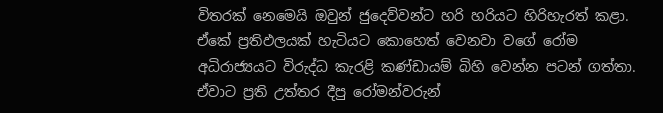විතරක් නෙමෙයි ඔවුන් ජුදෙව්වන්ට හරි හරියට හිරිහැරත් කළා. ඒකේ ප්‍රතිඵලයක් හැටියට කොහෙත් වෙනවා වගේ රෝම අධිරාජ්‍යයට විරුද්ධ කැරළි කණ්ඩායම් බිහි වෙන්න පටන් ගත්තා. ඒවාට ප්‍රති උත්තර දීපු රෝමන්වරුන්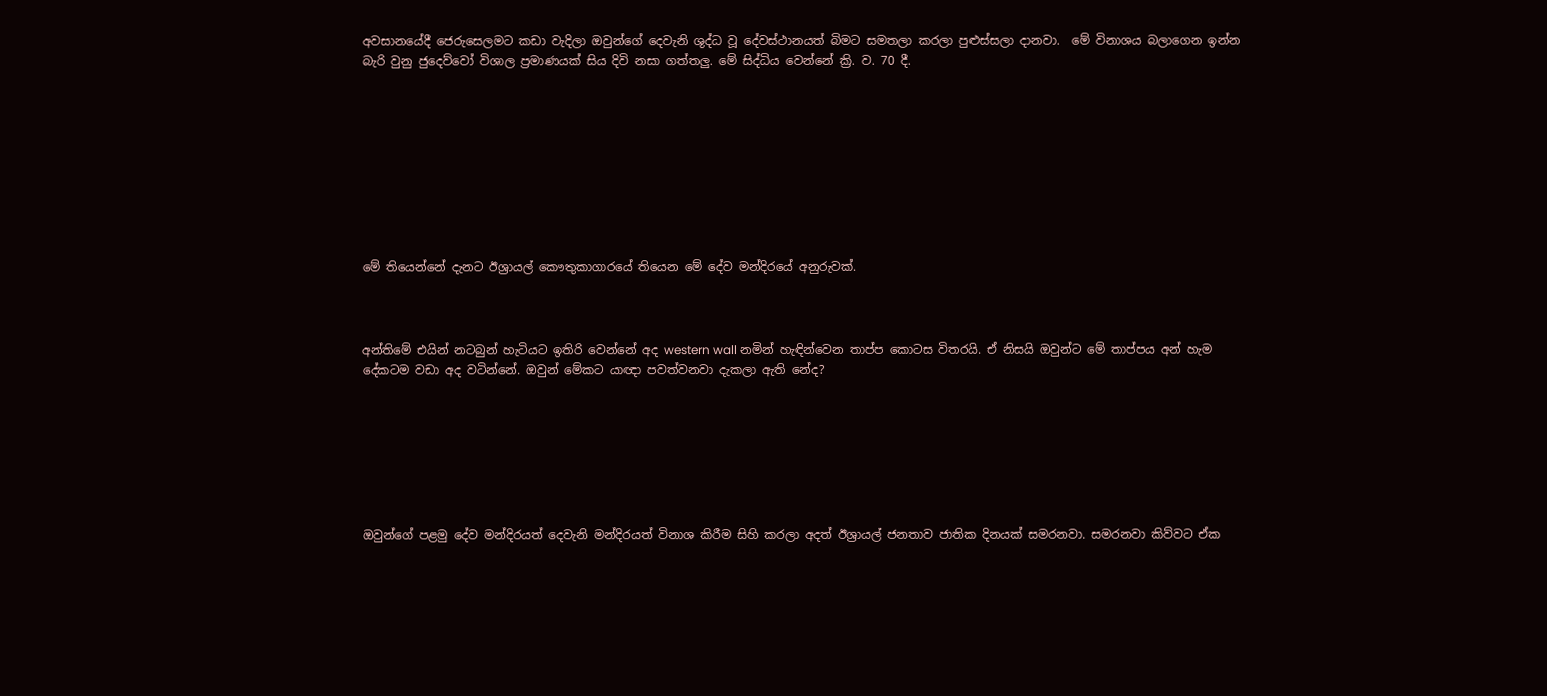අවසානයේදී ජෙරුසෙලමට කඩා වැදිලා ඔවුන්ගේ දෙවැනි ශුද්ධ වූ දේවස්ථානයත් බිමට සමතලා කරලා පුළුස්සලා දානවා.  මේ විනාශය බලාගෙන ඉන්න බැරි වුනු ජුදෙව්වෝ විශාල ප්‍රමාණයක් සිය දිවි නසා ගත්තලු. මේ සිද්ධිය වෙන්නේ ක්‍රි. ව. 70 දී.









මේ තියෙන්නේ දැනට ඊශ්‍රායල් කෞතුකාගාරයේ තියෙන මේ දේව මන්දිරයේ අනුරුවක්.



අන්තිමේ එයින් නටබුන් හැටියට ඉතිරි වෙන්නේ අද western wall නමින් හැඳින්වෙන තාප්ප කොටස විතරයි. ඒ නිසයි ඔවුන්ට මේ තාප්පය අන් හැම දේකටම වඩා අද වටින්නේ. ඔවුන් මේකට යාඥා පවත්වනවා දැකලා ඇති නේද?







ඔවුන්ගේ පළමු දේව මන්දිරයත් දෙවැනි මන්දිරයත් විනාශ කිරීම සිහි කරලා අදත් ඊශ්‍රායල් ජනතාව ජාතික දිනයක් සමරනවා. සමරනවා කිව්වට ඒක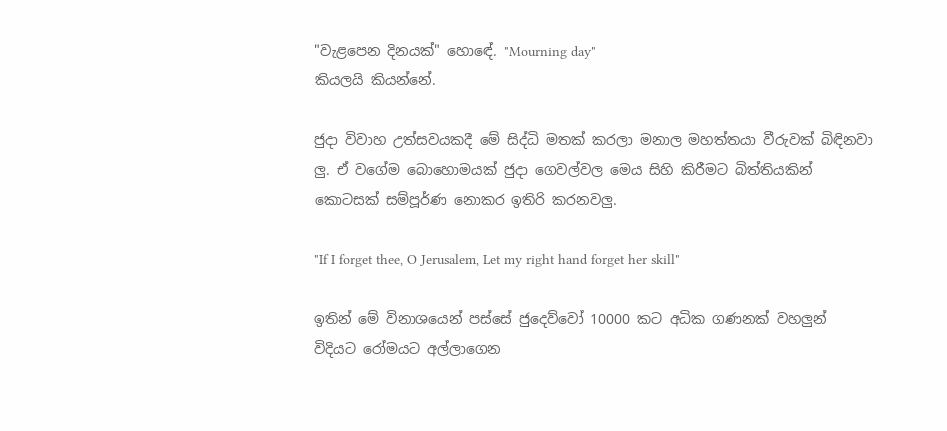"වැළපෙන දිනයක්" හොඳේ. "Mourning day"
කියලයි කියන්නේ.

ජුදා විවාහ උත්සවයකදී මේ සිද්ධි මතක් කරලා මනාල මහත්තයා වීරුවක් බිඳිනවා ලු. ඒ වගේම බොහොමයක් ජුදා ගෙවල්වල මෙය සිහි කිරීමට බිත්තියකින් කොටසක් සම්පූර්ණ නොකර ඉතිරි කරනවලු.

"If I forget thee, O Jerusalem, Let my right hand forget her skill"

ඉතින් මේ විනාශයෙන් පස්සේ ජුදෙව්වෝ 10000 කට අධික ගණනක් වහලුන් විදියට රෝමයට අල්ලාගෙන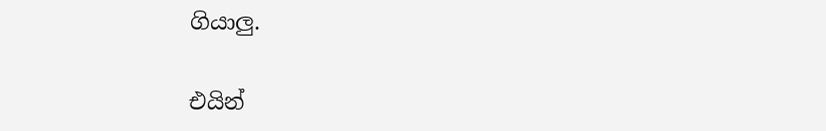ගියාලු.

එයින්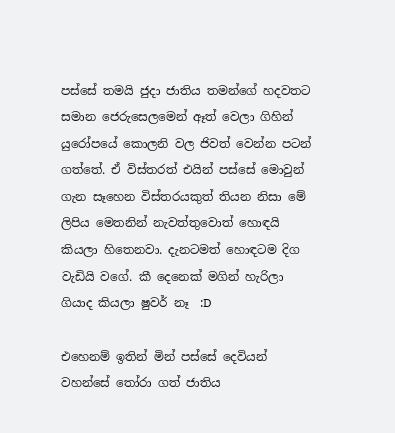පස්සේ තමයි ජුදා ජාතිය තමන්ගේ හදවතට සමාන ජෙරුසෙලමෙන් ඈත් වෙලා ගිහින් යුරෝපයේ කොලනි වල ජිවත් වෙන්න පටන් ගත්තේ. ඒ විස්තරත් එයින් පස්සේ මොවුන් ගැන සෑහෙන විස්තරයකුත් තියන නිසා මේ ලිපිය මෙතනින් නැවත්තුවොත් හොඳයි කියලා හිතෙනවා. දැනටමත් හොඳටම දිග වැඩියි වගේ. කී දෙනෙක් මගින් හැරිලා ගියාද කියලා ෂුවර් නෑ  :D

එහෙනම් ඉතින් මින් පස්සේ දෙවියන් වහන්සේ තෝරා ගත් ජාතිය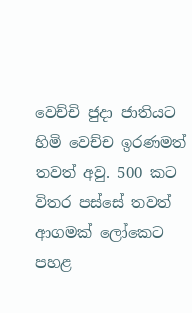වෙච්චි ජුදා ජාතියට හිමි වෙච්ච ඉරණමත් තවත් අවු. 500 කට විතර පස්සේ තවත් ආගමක් ලෝකෙට පහළ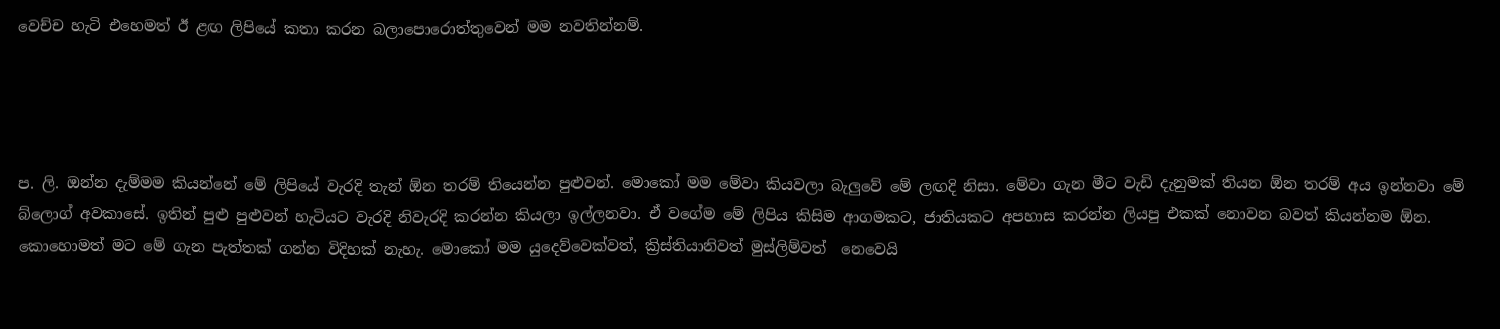වෙච්ච හැටි එහෙමත් ඊ ළඟ ලිපියේ කතා කරන බලාපොරොත්තුවෙන් මම නවතින්නම්.




ප. ලි. ඔන්න දැම්මම කියන්නේ මේ ලිපියේ වැරදි තැන් ඕන තරම් තියෙන්න පුළුවන්. මොකෝ මම මේවා කියවලා බැලුවේ මේ ලඟදි නිසා. මේවා ගැන මීට වැඩි දැනුමක් තියන ඕන තරම් අය ඉන්නවා මේ බ්ලොග් අවකාසේ. ඉතින් පුළු පුළුවන් හැටියට වැරදි නිවැරදි කරන්න කියලා ඉල්ලනවා. ඒ වගේම මේ ලිපිය කිසිම ආගමකට, ජාතියකට අපහාස කරන්න ලියපු එකක් නොවන බවත් කියන්නම ඕන. කොහොමත් මට මේ ගැන පැත්තක් ගන්න විදිහක් නැහැ. මොකෝ මම යුදෙව්වෙක්වත්, ක්‍රිස්තියානිවත් මුස්ලිම්වත්  නෙවෙයි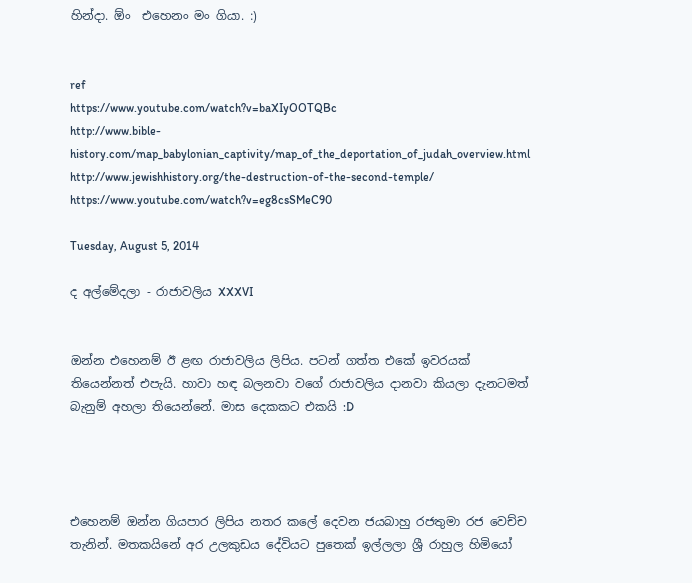හින්දා. ඕං  එහෙනං මං ගියා. :)


ref
https://www.youtube.com/watch?v=baXIyOOTQBc
http://www.bible-history.com/map_babylonian_captivity/map_of_the_deportation_of_judah_overview.html
http://www.jewishhistory.org/the-destruction-of-the-second-temple/
https://www.youtube.com/watch?v=eg8csSMeC90

Tuesday, August 5, 2014

ද අල්මේදලා - රාජාවලිය XXXVI


ඔන්න එහෙනම් ඊ ළඟ රාජාවලිය ලිපිය. පටන් ගත්ත එකේ ඉවරයක් තියෙන්නත් එපැයි. හාවා හඳ බලනවා වගේ රාජාවලිය දානවා කියලා දැනටමත් බැනුම් අහලා තියෙන්නේ. මාස දෙකකට එකයි :D




එහෙනම් ඔන්න ගියපාර ලිපිය නතර කලේ දෙවන ජයබාහු රජතුමා රජ වෙච්ච තැනින්. මතකයිනේ අර උලකුඩය දේවියට පුතෙක් ඉල්ලලා ශ්‍රී රාහුල හිමියෝ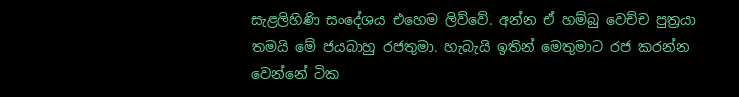සැළලිහිණි සංදේශය එහෙම ලිව්වේ. අන්න ඒ හම්බු වෙච්ච පුත්‍රයා තමයි මේ ජයබාහු රජතුමා. හැබැයි ඉතින් මෙතුමාට රජ කරන්න වෙන්නේ ටික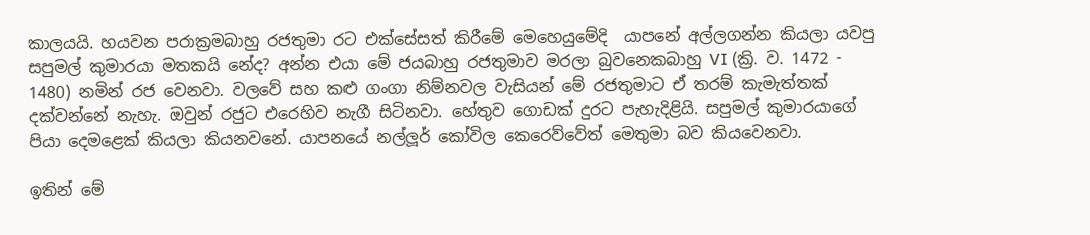කාලයයි. හයවන පරාක්‍රමබාහු රජතුමා රට එක්සේසත් කිරීමේ මෙහෙයුමේදි  යාපනේ අල්ලගන්න කියලා යවපු සපුමල් කුමාරයා මතකයි නේද? අන්න එයා මේ ජයබාහු රජතුමාව මරලා බුවනෙකබාහු VI (ක්‍රි. ව. 1472 - 1480) නමින් රජ වෙනවා. වලවේ සහ කළු ගංගා නිම්නවල වැසියන් මේ රජතුමාට ඒ තරම් කැමැත්තක් දක්වන්නේ නැහැ. ඔවුන් රජුට එරෙහිව නැගී සිටිනවා. හේතුව ගොඩක් දුරට පැහැදිළියි. සපුමල් කුමාරයාගේ පියා දෙමළෙක් කියලා කියනවනේ. යාපනයේ නල්ලූර් කෝවිල කෙරෙව්වේත් මෙතුමා බව කියවෙනවා.

ඉතින් මේ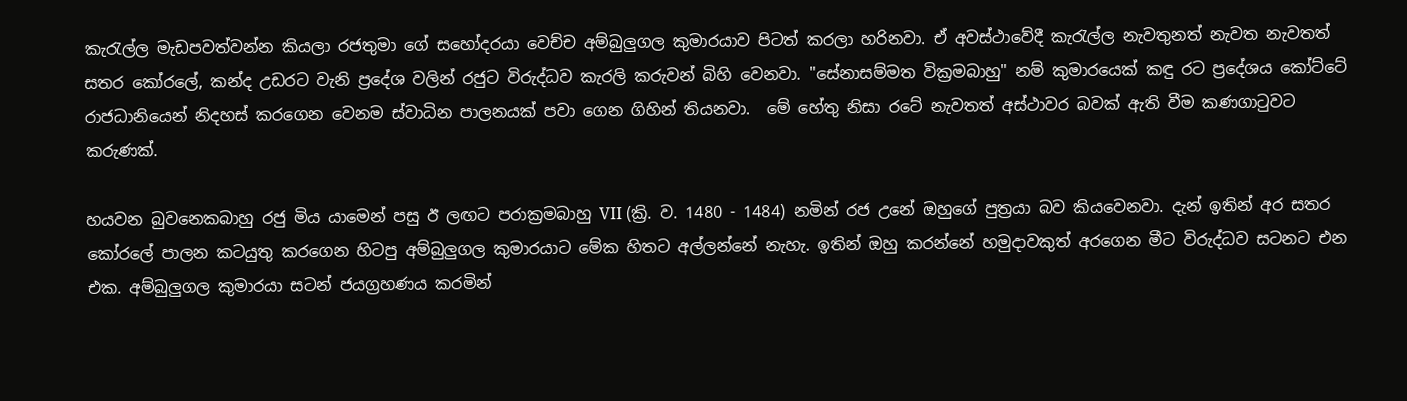කැරැල්ල මැඩපවත්වන්න කියලා රජතුමා ගේ සහෝදරයා වෙච්ච අම්බුලුගල කුමාරයාව පිටත් කරලා හරිනවා. ඒ අවස්ථාවේදී කැරැල්ල නැවතුනත් නැවත නැවතත් සතර කෝරලේ, කන්ද උඩරට වැනි ප්‍රදේශ වලින් රජුට විරුද්ධව කැරලි කරුවන් බිහි වෙනවා. "සේනාසම්මත වික්‍රමබාහු" නම් කුමාරයෙක් කඳු රට ප්‍රදේශය කෝට්ටේ රාජධානියෙන් නිදහස් කරගෙන වෙනම ස්වාධින පාලනයක් පවා ගෙන ගිහින් තියනවා.  මේ හේතු නිසා රටේ නැවතත් අස්ථාවර බවක් ඇති වීම කණගාටුවට කරුණක්.

හයවන බුවනෙකබාහු රජු මිය යාමෙන් පසු ඊ ලඟට පරාක්‍රමබාහු VII (ක්‍රි. ව. 1480 - 1484) නමින් රජ උනේ ඔහුගේ පුත්‍රයා බව කියවෙනවා. දැන් ඉතින් අර සතර කෝරලේ පාලන කටයුතු කරගෙන හිටපු අම්බුලුගල කුමාරයාට මේක හිතට අල්ලන්නේ නැහැ. ඉතින් ඔහු කරන්නේ හමුදාවකුත් අරගෙන මීට විරුද්ධව සටනට එන එක. අම්බුලුගල කුමාරයා සටන් ජයග්‍රහණය කරමින්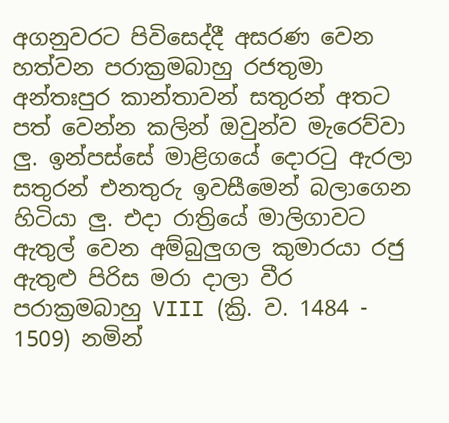අගනුවරට පිවිසෙද්දී අසරණ වෙන හත්වන පරාක්‍රමබාහු රජතුමා අන්තඃපුර කාන්තාවන් සතුරන් අතට පත් වෙන්න කලින් ඔවුන්ව මැරෙව්වා ලු. ඉන්පස්සේ මාළිගයේ දොරටු ඇරලා සතුරන් එනතුරු ඉවසීමෙන් බලාගෙන හිටියා ලු. එදා රාත්‍රියේ මාලිගාවට ඇතුල් වෙන අම්බුලුගල කුමාරයා රජු ඇතුළු පිරිස මරා දාලා වීර පරාක්‍රමබාහු VIII (ක්‍රි. ව. 1484 - 1509) නමින්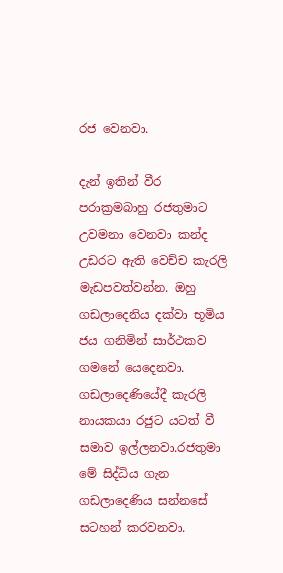රජ වෙනවා.

දැන් ඉතින් වීර පරාක්‍රමබාහු රජතුමාට උවමනා වෙනවා කන්ද උඩරට ඇති වෙච්ච කැරලි මැඩපවත්වන්න. ඔහු ගඩලාදෙනිය දක්වා භූමිය ජය ගනිමින් සාර්ථකව ගමනේ යෙදෙනවා. ගඩලාදෙණියේදී කැරලි නායකයා රජුට යටත් වී සමාව ඉල්ලනවා.රජතුමා මේ සිද්ධිය ගැන ගඩලාදෙණිය සන්නසේ සටහන් කරවනවා.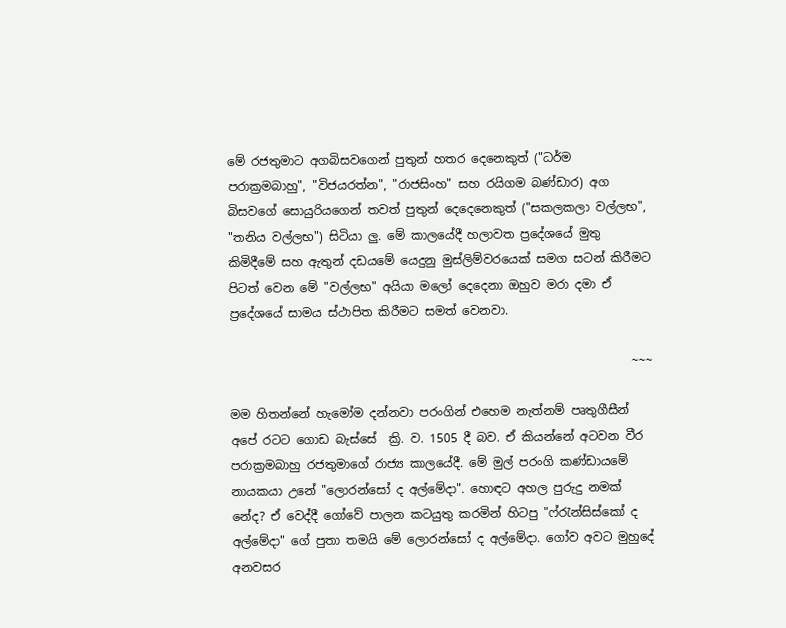මේ රජතුමාට අගබිසවගෙන් පුතුන් හතර දෙනෙකුත් ("ධර්ම පරාක්‍රමබාහු", "විජයරත්න", "රාජසිංහ" සහ රයිගම බණ්ඩාර) අග බිසවගේ සොයුරියගෙන් තවත් පුතුන් දෙදෙනෙකුත් ("සකලකලා වල්ලභ", "තනිය වල්ලභ") සිටියා ලු. මේ කාලයේදී හලාවත ප්‍රදේශයේ මුතු කිමිදීමේ සහ ඇතුන් දඩයමේ යෙදුනු මුස්ලිම්වරයෙක් සමග සටන් කිරීමට පිටත් වෙන මේ "වල්ලභ" අයියා මලෝ දෙදෙනා ඔහුව මරා දමා ඒ ප්‍රදේශයේ සාමය ස්ථාපිත කිරීමට සමත් වෙනවා.

                                                                   ~~~

මම හිතන්නේ හැමෝම දන්නවා පරංගින් එහෙම නැත්නම් පෘතුගීසීන් අපේ රටට ගොඩ බැස්සේ  ක්‍රි. ව. 1505 දී බව. ඒ කියන්නේ අටවන වීර පරාක්‍රමබාහු රජතුමාගේ රාජ්‍ය කාලයේදී. මේ මුල් පරංගි කණ්ඩායමේ නායකයා උනේ "ලොරන්සෝ ද අල්මේදා". හොඳට අහල පුරුදු නමක් නේද? ඒ වෙද්දී ගෝවේ පාලන කටයුතු කරමින් හිටපු "ෆ්රැන්සිස්කෝ ද අල්මේදා" ගේ පුතා තමයි මේ ලොරන්සෝ ද අල්මේදා. ගෝව අවට මුහුදේ අනවසර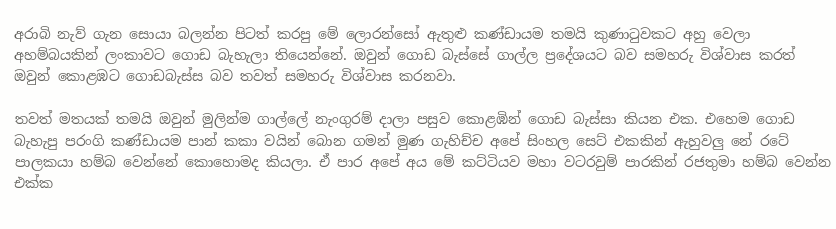අරාබි නැව් ගැන සොයා බලන්න පිටත් කරපු මේ ලොරන්සෝ ඇතුළු කණ්ඩායම තමයි කුණාටුවකට අහු වෙලා අහම්බයකින් ලංකාවට ගොඩ බැහැලා තියෙන්නේ. ඔවුන් ගොඩ බැස්සේ ගාල්ල ප්‍රදේශයට බව සමහරු විශ්වාස කරත් ඔවුන් කොළඹට ගොඩබැස්ස බව තවත් සමහරු විශ්වාස කරනවා.

තවත් මතයක් තමයි ඔවුන් මුලින්ම ගාල්ලේ නැංගුරම් දාලා පසුව කොළඹින් ගොඩ බැස්සා කියන එක. එහෙම ගොඩ බැහැපු පරංගි කණ්ඩායම පාන් කකා වයින් බොන ගමන් මුණ ගැහිච්ච අපේ සිංහල සෙට් එකකින් ඇහුවලු නේ රටේ පාලකයා හම්බ වෙන්නේ කොහොමද කියලා. ඒ පාර අපේ අය මේ කට්ටියව මහා වටරවුම් පාරකින් රජතුමා හම්බ වෙන්න එක්ක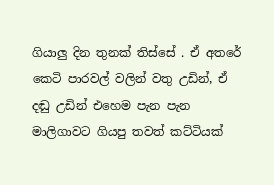ගියාලු දින තුනක් තිස්සේ . ඒ අතරේ කෙටි පාරවල් වලින් වතු උඩින්, ඒ දඬු උඩින් එහෙම පැන පැන මාලිගාවට ගියපු තවත් කට්ටියක්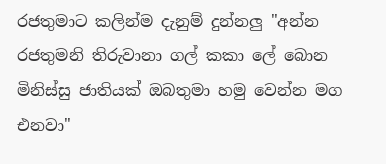රජතුමාට කලින්ම දැනුම් දුන්නලු "අන්න රජතුමනි තිරුවානා ගල් කකා ලේ බොන මිනිස්සු ජාතියක් ඔබතුමා හමු වෙන්න මග එනවා"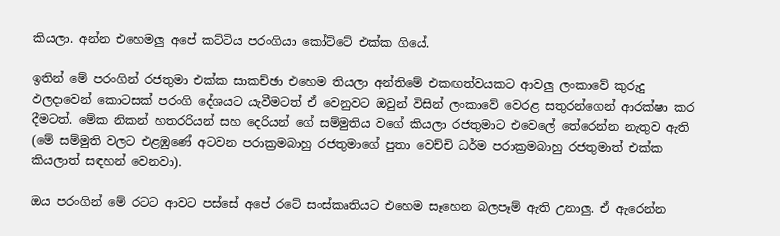කියලා. අන්න එහෙමලු අපේ කට්ටිය පරංගියා කෝට්ටේ එක්ක ගියේ.

ඉතින් මේ පරංගින් රජතුමා එක්ක සාකච්ඡා එහෙම තියලා අන්තිමේ එකඟත්වයකට ආවලු ලංකාවේ කුරුදු ඵලදාවෙන් කොටසක් පරංගි දේශයට යැවීමටත් ඒ වෙනුවට ඔවුන් විසින් ලංකාවේ වෙරළ සතුරන්ගෙන් ආරක්ෂා කර දීමටත්. මේක නිකන් හතරරියන් සහ දෙරියන් ගේ සම්මුතිය වගේ කියලා රජතුමාට එවෙලේ තේරෙන්න නැතුව ඇති (මේ සම්මුති වලට එළඹුණේ අටවන පරාක්‍රමබාහු රජතුමාගේ පුතා වෙච්චි ධර්ම පරාක්‍රමබාහු රජතුමාත් එක්ක කියලාත් සඳහන් වෙනවා).

ඔය පරංගින් මේ රටට ආවට පස්සේ අපේ රටේ සංස්කෘතියට එහෙම සෑහෙන බලපෑම් ඇති උනාලු. ඒ ඇරෙන්න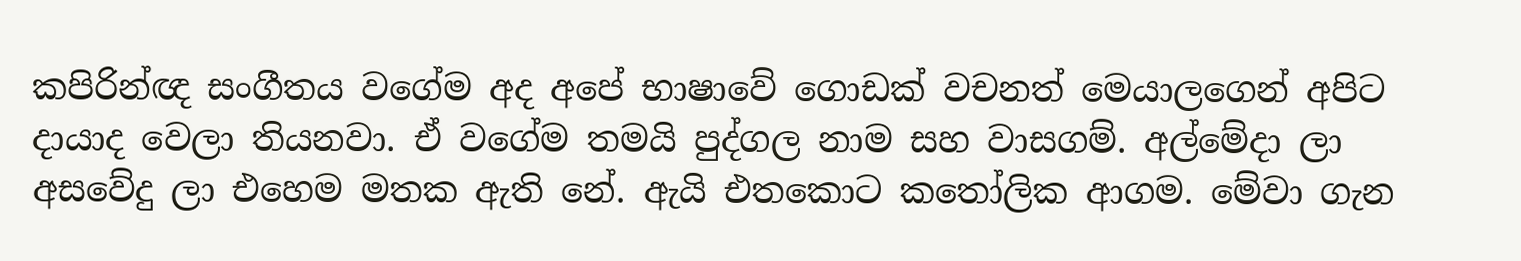කපිරින්ඥ සංගීතය වගේම අද අපේ භාෂාවේ ගොඩක් වචනත් මෙයාලගෙන් අපිට දායාද වෙලා තියනවා. ඒ වගේම තමයි පුද්ගල නාම සහ වාසගම්. අල්මේදා ලා අසවේදු ලා එහෙම මතක ඇති නේ. ඇයි එතකොට කතෝලික ආගම. මේවා ගැන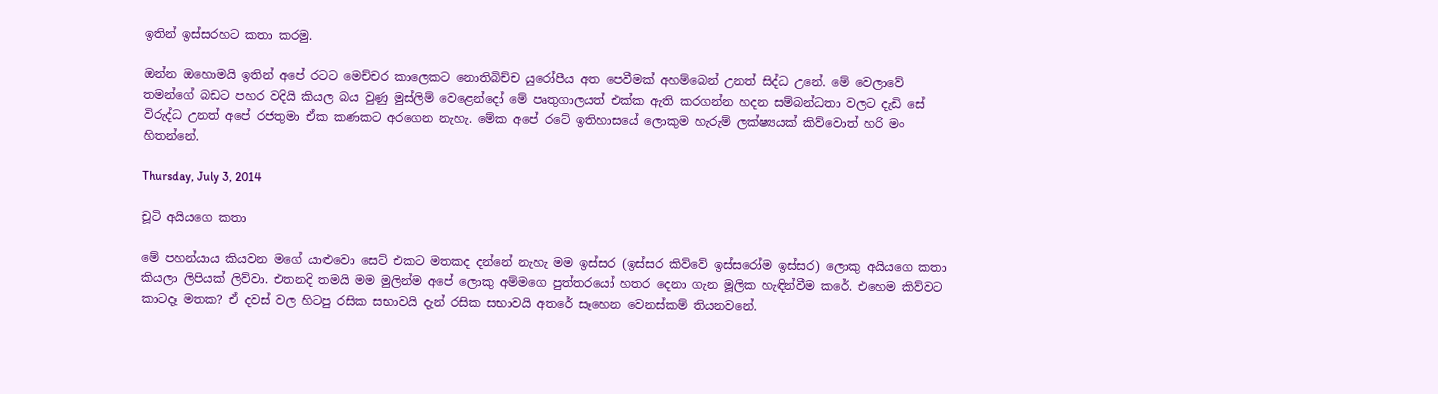ඉතින් ඉස්සරහට කතා කරමු.

ඔන්න ඔහොමයි ඉතින් අපේ රටට මෙච්චර කාලෙකට නොතිබිච්ච යුරෝපීය අත පෙවීමක් අහම්බෙන් උනත් සිද්ධ උනේ. මේ වෙලාවේ තමන්ගේ බඩට පහර වදියි කියල බය වුණු මුස්ලිම් වෙළෙන්දෝ මේ පෘතුගාලයත් එක්ක ඇති කරගන්න හදන සම්බන්ධතා වලට දැඩි සේ විරුද්ධ උනත් අපේ රජතුමා ඒක කණකට අරගෙන නැහැ. මේක අපේ රටේ ඉතිහාසයේ ලොකුම හැරුම් ලක්ෂ්‍යයක් කිව්වොත් හරි මං හිතන්නේ.

Thursday, July 3, 2014

චූටි අයියගෙ කතා

මේ පහන්යාය කියවන මගේ යාළුවො සෙට් එකට මතකද දන්නේ නැහැ මම ඉස්සර (ඉස්සර කිව්වේ ඉස්සරෝම ඉස්සර) ලොකු අයියගෙ කතා කියලා ලිපියක් ලිව්වා. එතනදි තමයි මම මුලින්ම අපේ ලොකු අම්මගෙ පුත්තරයෝ හතර දෙනා ගැන මූලික හැඳින්වීම කරේ. එහෙම කිව්වට කාටදෑ මතක? ඒ දවස් වල හිටපු රසික සභාවයි දැන් රසික සභාවයි අතරේ සෑහෙන වෙනස්කම් තියනවනේ.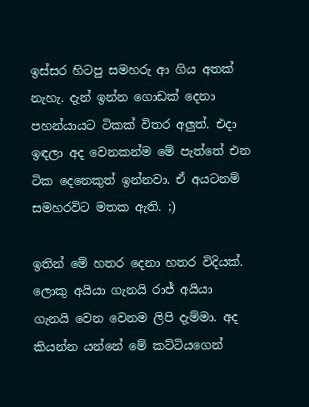ඉස්සර හිටපු සමහරු ආ ගිය අතක් නැහැ. දැන් ඉන්න ගොඩක් දෙනා පහන්යායට ටිකක් විතර අලුත්. එදා ඉඳලා අද වෙනකන්ම මේ පැත්තේ එන ටික දෙනෙකුත් ඉන්නවා. ඒ අයටනම් සමහරවිට මතක ඇති. ;)

ඉතින් මේ හතර දෙනා හතර විදියක්. ලොකු අයියා ගැනයි රාජ් අයියා ගැනයි වෙන වෙනම ලිපි දැම්මා. අද කියන්න යන්නේ මේ කට්ටියගෙන්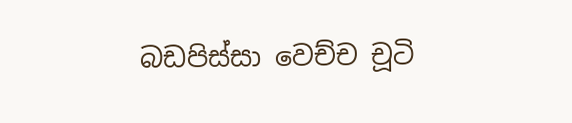බඩපිස්සා වෙච්ච චූටි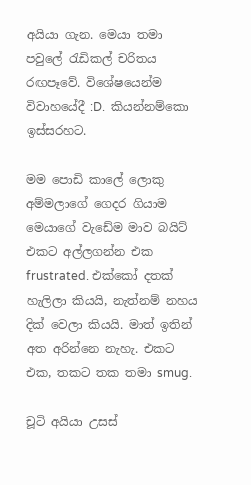අයියා ගැන. මෙයා තමා පවුලේ රැඩිකල් චරිතය රඟපෑවේ. විශේෂයෙන්ම විවාහයේදී :D.  කියන්නම්කො ඉස්සරහට.

මම පොඩි කාලේ ලොකු අම්මලාගේ ගෙදර ගියාම මෙයාගේ වැඩේම මාව බයිට් එකට අල්ලගන්න එක frustrated. එක්කෝ දතක් හැලිලා කියයි, නැත්නම් නහය දික් වෙලා කියයි. මාත් ඉතින් අත අරින්නෙ නැහැ. එකට එක, තකට තක තමා smug.

චූටි අයියා උසස්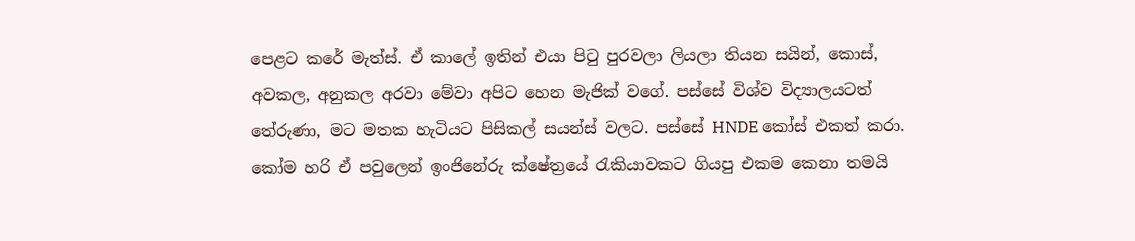පෙළට කරේ මැත්ස්. ඒ කාලේ ඉතින් එයා පිටු පුරවලා ලියලා තියන සයින්, කොස්, අවකල, අනුකල අරවා මේවා අපිට හෙන මැජික් වගේ. පස්සේ විශ්ව විද්‍යාලයටත් තේරුණා, මට මතක හැටියට පිසිකල් සයන්ස් වලට. පස්සේ HNDE කෝස් එකත් කරා. කෝම හරි ඒ පවුලෙන් ඉංජිනේරු ක්ෂේත්‍රයේ රැකියාවකට ගියපු එකම කෙනා තමයි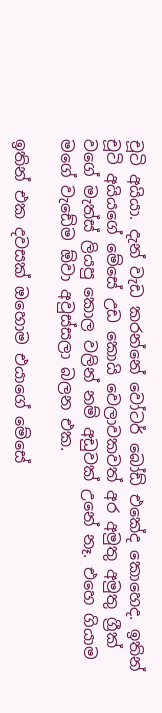චූටි අයියා. දැන් වැඩ කරන්නේ වෝටර් බෝඩ් එකේද කොහෙද. ඉතින් චූටි අයියගේ මේසේ උඩ කොයි වෙලාවකවත් අර අමුතු අමුතු ග්‍රීක් වගේ මැත්ස් ලියපු කොල වලින් නම් අඩුවක් උනේ නෑ. එහෙ ගියාම මගේ වැඩේම ඕවා අවුස්සලා බලන එක.

ඉතින් එක දවසක් ඔහොම එයාගේ මේසේ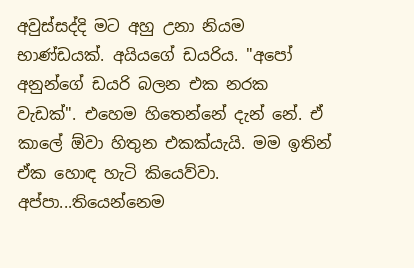අවුස්සද්දි මට අහු උනා නියම භාණ්ඩයක්. අයියගේ ඩයරිය. "අපෝ අනුන්ගේ ඩයරි බලන එක නරක වැඩක්". එහෙම හිතෙන්නේ දැන් නේ. ඒ කාලේ ඕවා හිතුන එකක්යැයි. මම ඉතින් ඒක හොඳ හැටි කියෙව්වා. අප්පා...තියෙන්නෙම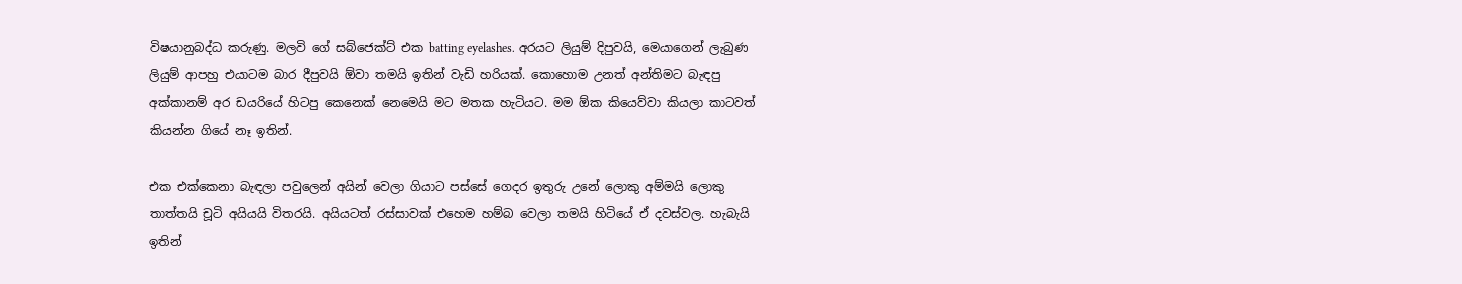විෂයානුබද්ධ කරුණු. මලවි ගේ සබ්ජෙක්ට් එක batting eyelashes. අරයට ලියුම් දිපුවයි, මෙයාගෙන් ලැබුණ ලියුම් ආපහු එයාටම බාර දීපුවයි ඕවා තමයි ඉතින් වැඩි හරියක්. කොහොම උනත් අන්තිමට බැඳපු අක්කානම් අර ඩයරියේ හිටපු කෙනෙක් නෙමෙයි මට මතක හැටියට. මම ඕක කියෙව්වා කියලා කාටවත් කියන්න ගියේ නෑ ඉතින්.

එක එක්කෙනා බැඳලා පවුලෙන් අයින් වෙලා ගියාට පස්සේ ගෙදර ඉතුරු උනේ ලොකු අම්මයි ලොකු තාත්තයි චූටි අයියයි විතරයි. අයියටත් රස්සාවක් එහෙම හම්බ වෙලා තමයි හිටියේ ඒ දවස්වල. හැබැයි ඉතින්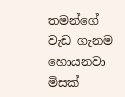තමන්ගේ වැඩ ගැනම හොයනවා මිසක්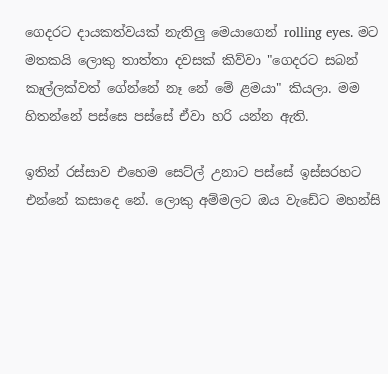ගෙදරට දායකත්වයක් නැතිලු මෙයාගෙන් rolling eyes. මට මතකයි ලොකු තාත්තා දවසක් කිව්වා "ගෙදරට සබන් කෑල්ලක්වත් ගේන්නේ නෑ නේ මේ ළමයා" කියලා. මම හිතන්නේ පස්සෙ පස්සේ ඒවා හරි යන්න ඇති.

ඉතින් රස්සාව එහෙම සෙට්ල් උනාට පස්සේ ඉස්සරහට එන්නේ කසාදෙ නේ. ලොකු අම්මලට ඔය වැඩේට මහන්සි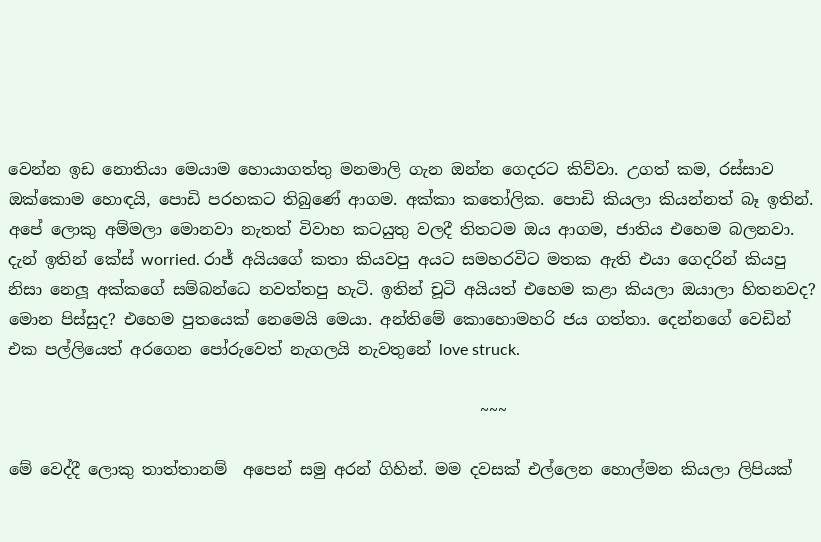වෙන්න ඉඩ නොතියා මෙයාම හොයාගත්තු මනමාලි ගැන ඔන්න ගෙදරට කිව්වා. උගත් කම, රස්සාව ඔක්කොම හොඳයි, පොඩි පරහකට තිබුණේ ආගම. අක්කා කතෝලික. පොඩි කියලා කියන්නත් බෑ ඉතින්. අපේ ලොකු අම්මලා මොනවා නැතත් විවාහ කටයුතු වලදී තිතටම ඔය ආගම, ජාතිය එහෙම බලනවා. දැන් ඉතින් කේස් worried. රාජ් අයියගේ කතා කියවපු අයට සමහරවිට මතක ඇති එයා ගෙදරින් කියපු නිසා නෙලූ අක්කගේ සම්බන්ධෙ නවත්තපු හැටි. ඉතින් චූටි අයියත් එහෙම කළා කියලා ඔයාලා හිතනවද? මොන පිස්සුද? එහෙම පුතයෙක් නෙමෙයි මෙයා. අන්තිමේ කොහොමහරි ජය ගත්තා. දෙන්නගේ වෙඩින් එක පල්ලියෙත් අරගෙන පෝරුවෙත් නැගලයි නැවතුනේ love struck.

                                                           ~~~

මේ වෙද්දී ලොකු තාත්තානම්  අපෙන් සමු අරන් ගිහින්. මම දවසක් එල්ලෙන හොල්මන කියලා ලිපියක්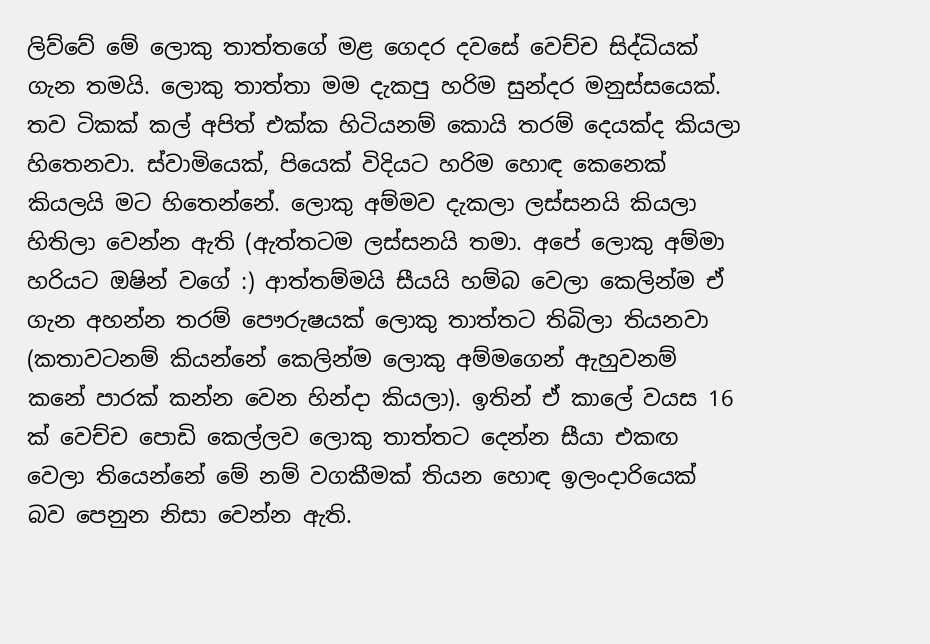ලිව්වේ මේ ලොකු තාත්තගේ මළ ගෙදර දවසේ වෙච්ච සිද්ධියක් ගැන තමයි. ලොකු තාත්තා මම දැකපු හරිම සුන්දර මනුස්සයෙක්. තව ටිකක් කල් අපිත් එක්ක හිටියනම් කොයි තරම් දෙයක්ද කියලා හිතෙනවා. ස්වාමියෙක්, පියෙක් විදියට හරිම හොඳ කෙනෙක් කියලයි මට හිතෙන්නේ. ලොකු අම්මව දැකලා ලස්සනයි කියලා හිතිලා වෙන්න ඇති (ඇත්තටම ලස්සනයි තමා. අපේ ලොකු අම්මා හරියට ඔෂින් වගේ :) ආත්තම්මයි සීයයි හම්බ වෙලා කෙලින්ම ඒ ගැන අහන්න තරම් පෞරුෂයක් ලොකු තාත්තට තිබිලා තියනවා (කතාවටනම් කියන්නේ කෙලින්ම ලොකු අම්මගෙන් ඇහුවනම් කනේ පාරක් කන්න වෙන හින්දා කියලා). ඉතින් ඒ කාලේ වයස 16 ක් වෙච්ච පොඩි කෙල්ලව ලොකු තාත්තට දෙන්න සීයා එකඟ වෙලා තියෙන්නේ මේ නම් වගකීමක් තියන හොඳ ඉලංදාරියෙක් බව පෙනුන නිසා වෙන්න ඇති.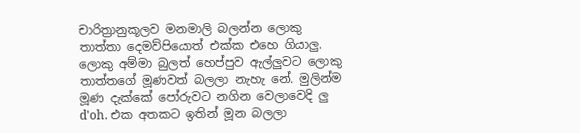චාරිත්‍රානුකූලව මනමාලි බලන්න ලොකු තාත්තා දෙමව්පියොත් එක්ක එහෙ ගියාලු. ලොකු අම්මා බුලත් හෙප්පුව ඇල්ලුවට ලොකු තාත්තගේ මූණවත් බලලා නැහැ නේ. මුලින්ම මූණ දැක්කේ පෝරුවට නගින වෙලාවෙදි ලු d'oh. එක අතකට ඉතින් මූන බලලා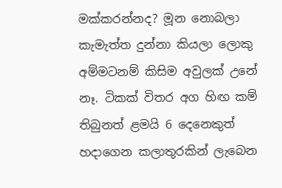මක්කරන්නද? මූන නොබලා කැමැත්ත දුන්නා කියලා ලොකු අම්මටනම් කිසිම අවුලක් උනේ නෑ. ටිකක් විතර අග හිඟ කම් තිබුනත් ළමයි 6 දෙනෙකුත් හදාගෙන කලාතුරකින් ලැබෙන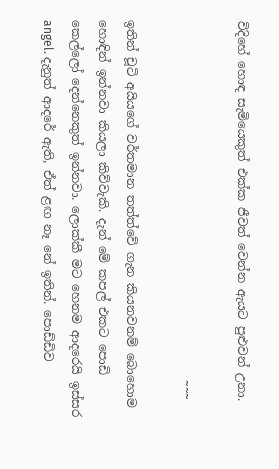විදිහේ හොඳ සැමියෙකුත් එක්ක ජීවත් වෙන්න ඇයට පුළුවන් උනා.

                                                            ~~~

ඉතින් චූටි අයියගේ වර්තමාන තත්ත්වේ ගැන කියනවනම් බොහොම හොඳින් ඉන්නවා කියලා කිව්වැකි. දැන් මේ කපල් එකට පොඩි කෙල්ලෝ දෙන්නෙකුත් ඉන්නවා. ලොක්කී මට හෙනම ආදරෙයි ඉස්සර angel. දැනුත් ආදරේ ඇති, ඒත් ළඟ නෑ නේ ඉතින්. පොඩ්ඩිව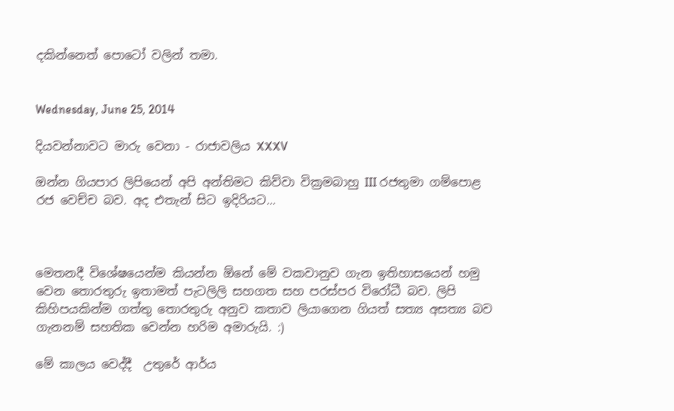දකින්නෙත් පොටෝ වලින් තමා.


Wednesday, June 25, 2014

දියවන්නාවට මාරු වෙනා - රාජාවලිය XXXV

ඔන්න ගියපාර ලිපියෙන් අපි අන්තිමට කිව්වා වික්‍රමබාහු III රජතුමා ගම්පොළ රජ වෙච්ච බව. අද එතැන් සිට ඉදිරියට...



මෙතනදී විශේෂයෙන්ම කියන්න ඕනේ මේ වකවානුව ගැන ඉතිහාසයෙන් හමු වෙන තොරතුරු ඉතාමත් පැටලිලි සහගත සහ පරස්පර විරෝධී බව. ලිපි කිහිපයකින්ම ගත්තු තොරතුරු අනුව කතාව ලියාගෙන ගියත් සත්‍ය අසත්‍ය බව ගැනනම් සහතික වෙන්න හරිම අමාරුයි. :)

මේ කාලය වෙද්දී  උතුරේ ආර්ය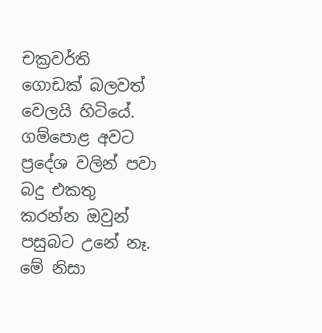චක්‍රවර්ති ගොඩක් බලවත් වෙලයි හිටියේ. ගම්පොළ අවට ප්‍රදේශ වලින් පවා බදු එකතු කරන්න ඔවුන් පසුබට උනේ නෑ. මේ නිසා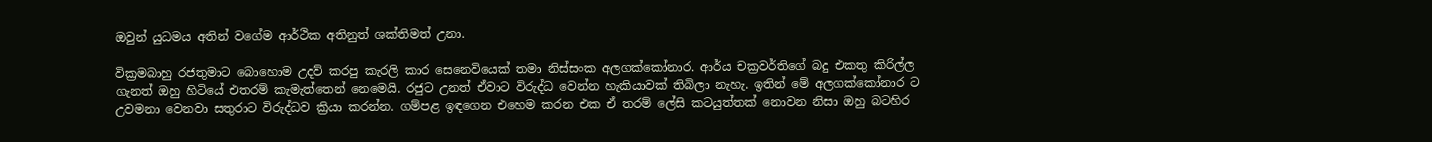ඔවුන් යුධමය අතින් වගේම ආර්ථික අතිනුත් ශක්තිමත් උනා.

වික්‍රමබාහු රජතුමාට බොහොම උදව් කරපු කැරලි කාර සෙනෙවියෙක් තමා නිස්සංක අලගක්කෝනාර. ආර්ය චක්‍රවර්තිගේ බදු එකතු කිරිල්ල ගැනත් ඔහු හිටියේ එතරම් කැමැත්තෙන් නෙමෙයි. රජුට උනත් ඒවාට විරුද්ධ වෙන්න හැකියාවක් තිබිලා නැහැ. ඉතින් මේ අලගක්කෝනාර ට උවමනා වෙනවා සතුරාට විරුද්ධව ක්‍රියා කරන්න. ගම්පළ ඉඳගෙන එහෙම කරන එක ඒ තරම් ලේසි කටයුත්තක් නොවන නිසා ඔහු බටහිර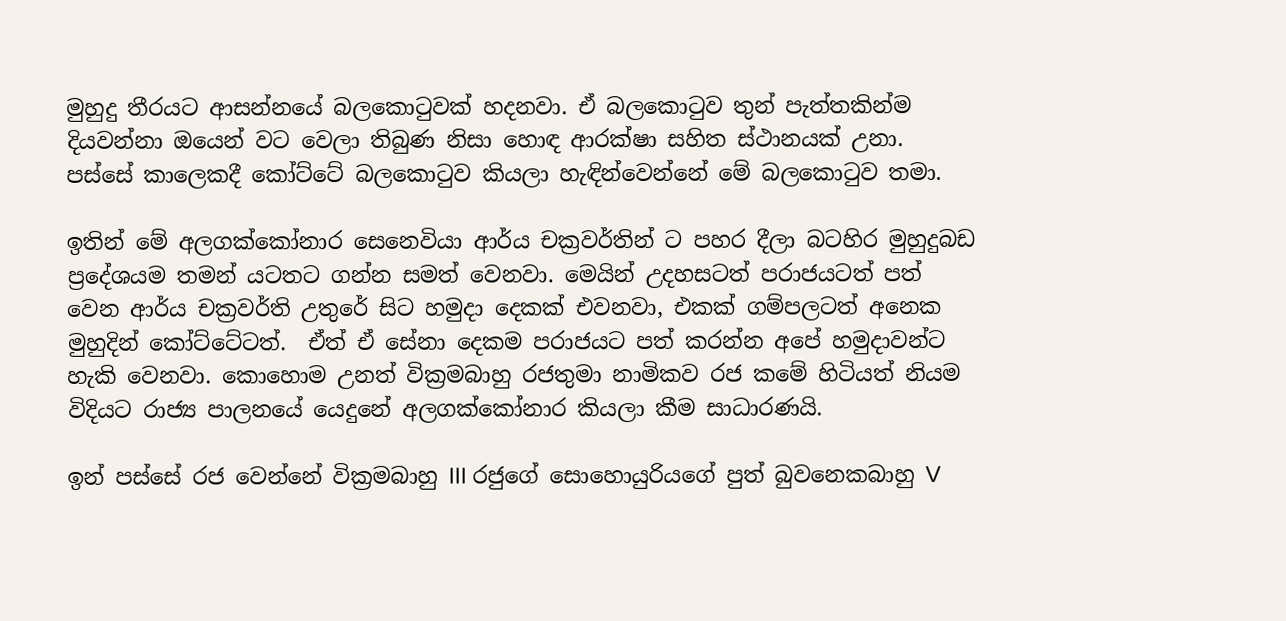මුහුදු තීරයට ආසන්නයේ බලකොටුවක් හදනවා. ඒ බලකොටුව තුන් පැත්තකින්ම දියවන්නා ඔයෙන් වට වෙලා තිබුණ නිසා හොඳ ආරක්ෂා සහිත ස්ථානයක් උනා. පස්සේ කාලෙකදී කෝට්ටේ බලකොටුව කියලා හැඳින්වෙන්නේ මේ බලකොටුව තමා.

ඉතින් මේ අලගක්කෝනාර සෙනෙවියා ආර්ය චක්‍රවර්තින් ට පහර දීලා බටහිර මුහුදුබඩ ප්‍රදේශයම තමන් යටතට ගන්න සමත් වෙනවා. මෙයින් උදහසටත් පරාජයටත් පත් වෙන ආර්ය චක්‍රවර්ති උතුරේ සිට හමුදා දෙකක් එවනවා, එකක් ගම්පලටත් අනෙක මුහුදින් කෝට්ටේටත්.  ඒත් ඒ සේනා දෙකම පරාජයට පත් කරන්න අපේ හමුදාවන්ට හැකි වෙනවා. කොහොම උනත් වික්‍රමබාහු රජතුමා නාමිකව රජ කමේ හිටියත් නියම විදියට රාජ්‍ය පාලනයේ යෙදුනේ අලගක්කෝනාර කියලා කීම සාධාරණයි.

ඉන් පස්සේ රජ වෙන්නේ වික්‍රමබාහු III රජුගේ සොහොයුරියගේ පුත් බුවනෙකබාහු V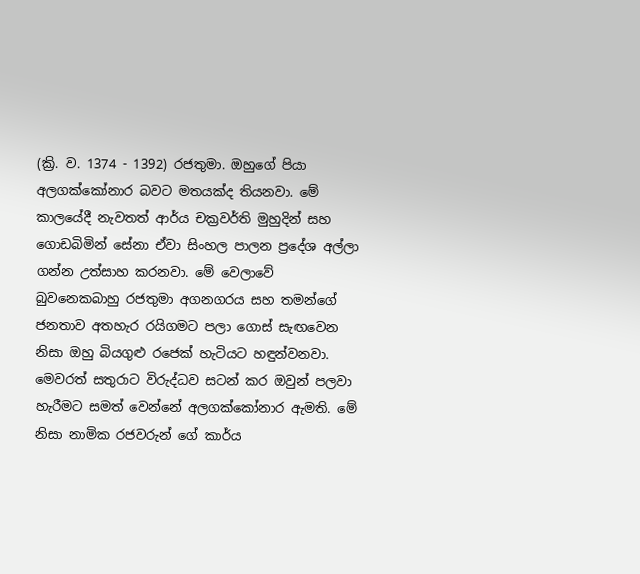(ක්‍රි. ව. 1374 - 1392) රජතුමා. ඔහුගේ පියා අලගක්කෝනාර බවට මතයක්ද තියනවා. මේ කාලයේදී නැවතත් ආර්ය චක්‍රවර්ති මුහුදින් සහ ගොඩබිමින් සේනා ඒවා සිංහල පාලන ප්‍රදේශ අල්ලා ගන්න උත්සාහ කරනවා. මේ වෙලාවේ බුවනෙකබාහු රජතුමා අගනගරය සහ තමන්ගේ ජනතාව අතහැර රයිගමට පලා ගොස් සැඟවෙන නිසා ඔහු බියගුළු රජෙක් හැටියට හඳුන්වනවා. මෙවරත් සතුරාට විරුද්ධව සටන් කර ඔවුන් පලවා හැරීමට සමත් වෙන්නේ අලගක්කෝනාර ඇමති. මේ නිසා නාමික රජවරුන් ගේ කාර්ය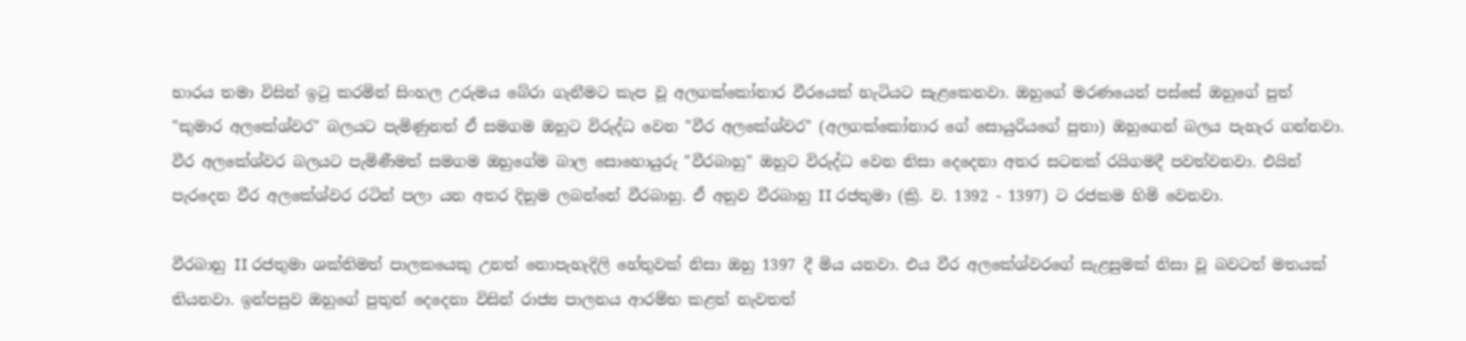භාරය තමා විසින් ඉටු කරමින් සිංහල උරුමය බේරා ගැනීමට කැප වූ අලගක්කෝනාර වීරයෙක් හැටියට සැළකෙනවා. ඔහුගේ මරණයෙන් පස්සේ ඔහුගේ පුත් "කුමාර අලකේශ්වර" බලයට පැමිණුනත් ඒ සමගම ඔහුට විරුද්ධ වෙන "වීර අලකේශ්වර" (අලගක්කෝනාර ගේ සොයුරියගේ පුතා) ඔහුගෙන් බලය පැහැර ගන්නවා. වීර අලකේශ්වර බලයට පැමිණීමත් සමගම ඔහුගේම බාල සොහොයුරු "වීරබාහු" ඔහුට විරුද්ධ වෙන නිසා දෙදෙනා අතර සටනක් රයිගමදී පවත්වනවා. එයින් පැරදෙන වීර අලකේශ්වර රටින් පලා යන අතර දිනුම ලබන්නේ වීරබාහු. ඒ අනුව වීරබාහු II රජතුමා (ක්‍රි. ව. 1392 - 1397) ට රජකම හිමි වෙනවා.

වීරබාහු II රජතුමා ශක්තිමත් පාලකයෙකු උනත් නොපැහැදිලි හේතුවක් නිසා ඔහු 1397 දී මිය යනවා. එය වීර අලකේශ්වරගේ සැළසුමක් නිසා වූ බවටත් මතයක් තියනවා. ඉන්පසුව ඔහුගේ පුතුන් දෙදෙනා විසින් රාජ්‍ය පාලනය ආරම්භ කළත් නැවතත්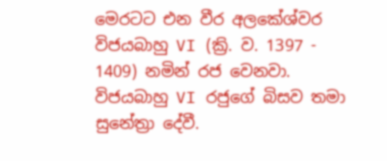මෙරටට එන වීර අලකේශ්වර විජයබාහු VI (ක්‍රි. ව. 1397 - 1409) නමින් රජ වෙනවා. විජයබාහු VI රජුගේ බිසව තමා සුනේත්‍රා දේවී.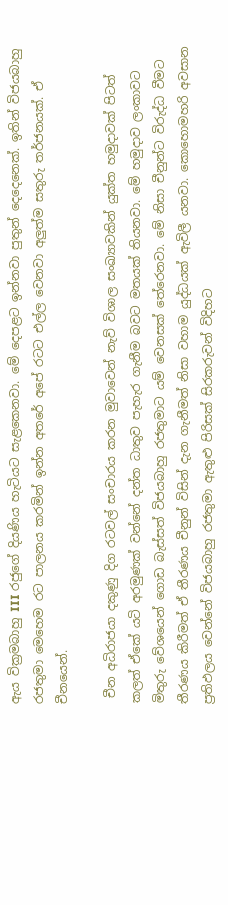ඇය වික්‍රමබාහු III රජුගේ දියණිය හැටියට සැළකෙනවා. මේ දෙපළට ඉන්නවා පුතුන් දෙදෙනෙක්. ඉතින් විජයබාහු රජතුමා මෙහෙම රට පාලනය කරමින් ඉන්න අතරේ අපේ රටට එල්ල වෙනවා අලුත්ම සතුරු තර්ජනයක්. ඒ චීනයෙන්.

 චීන අධිරාජයා දකුණු දිග රටවල් සංචාරය කරන මුවාවෙන් නැව් විශාල සංඛ්‍යාවකින් යුක්ත හමුදාවක් පිටත් කලත් ඒකේ යටි අරමුණක් වන්නේ දන්ත ධාතුව පැහැර ගැනීම බවට මතයක් තියනවා. මේ හමුදාව ලංකාවට මිතුරු වේශයෙන් ගොඩ බැස්සත් විජයබාහු රජතුමාට යම් වෙනසක් තේරෙනවා. මේ නිසා චීනුන්ට විරුද්ධ වීමට තීරණය කිරීමත් ඒ තීරණය චීනුන් විසින් දැන ගැනීමත් නිසා වහාම යුද්ධයක් ඇවිලී යනවා. කොහොමහරි අවසාන ප්‍රතිඵලය වෙන්නේ විජයබාහු රජතුමා ඇතුළු පිරිසක් සිරකරුවන් විදිහට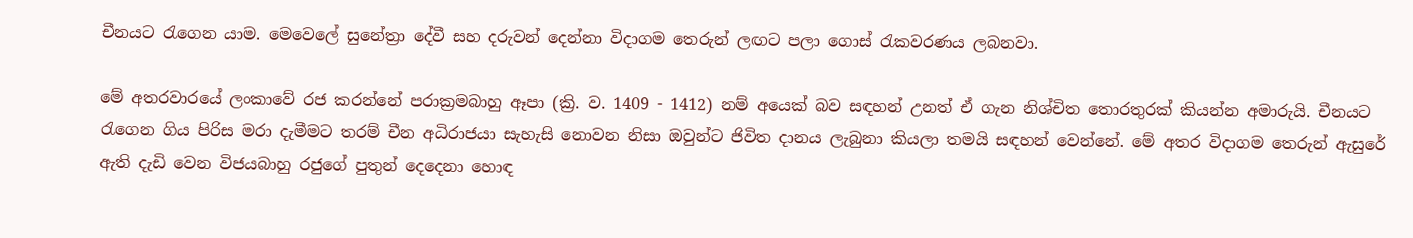චීනයට රැගෙන යාම. මෙවෙලේ සුනේත්‍රා දේවී සහ දරුවන් දෙන්නා විදාගම තෙරුන් ලඟට පලා ගොස් රැකවරණය ලබනවා.

මේ අතරවාරයේ ලංකාවේ රජ කරන්නේ පරාක්‍රමබාහු ඈපා (ක්‍රි. ව. 1409 - 1412) නම් අයෙක් බව සඳහන් උනත් ඒ ගැන නිශ්චිත තොරතුරක් කියන්න අමාරුයි. චීනයට රැගෙන ගිය පිරිස මරා දැමීමට තරම් චීන අධිරාජයා සැහැසි නොවන නිසා ඔවුන්ට ජිවිත දානය ලැබුනා කියලා තමයි සඳහන් වෙන්නේ. මේ අතර විදාගම තෙරුන් ඇසුරේ ඇති දැඩි වෙන විජයබාහු රජුගේ පුතුන් දෙදෙනා හොඳ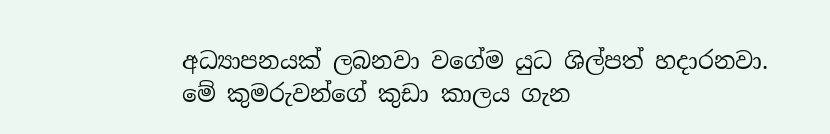අධ්‍යාපනයක් ලබනවා වගේම යුධ ශිල්පත් හදාරනවා. මේ කුමරුවන්ගේ කුඩා කාලය ගැන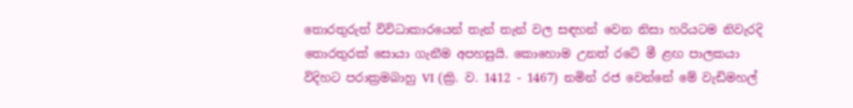තොරතුරුත් විවිධාකාරයෙන් තැන් තැන් වල සඳහන් වෙන නිසා හරියටම නිවැරදි තොරතුරක් සොයා ගැනීම අපහසුයි. කොහොම උනත් රටේ මී ළඟ පාලකයා විදිහට පරාක්‍රමබාහු VI (ක්‍රි. ව. 1412 - 1467) නමින් රජ වෙන්නේ මේ වැඩිමහල්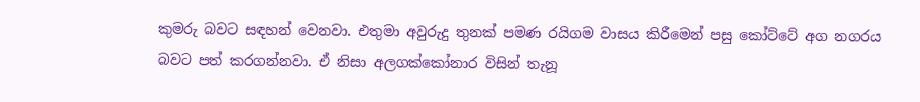කුමරු බවට සඳහන් වෙනවා. එතුමා අවුරුදු තුනක් පමණ රයිගම වාසය කිරීමෙන් පසු කෝට්ටේ අග නගරය බවට පත් කරගන්නවා. ඒ නිසා අලගක්කෝනාර විසින් තැනූ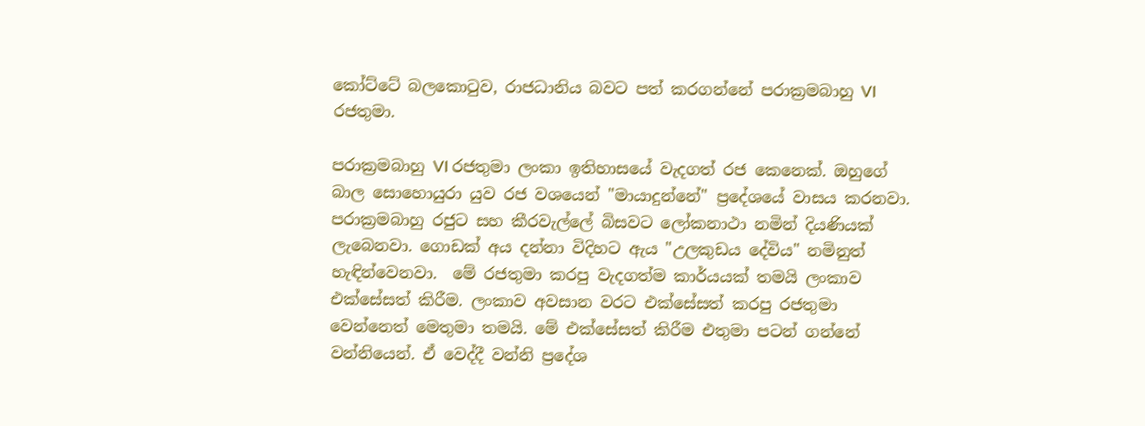කෝට්ටේ බලකොටුව, රාජධානිය බවට පත් කරගන්නේ පරාක්‍රමබාහු VI රජතුමා.

පරාක්‍රමබාහු VI රජතුමා ලංකා ඉතිහාසයේ වැදගත් රජ කෙනෙක්. ඔහුගේ බාල සොහොයුරා යුව රජ වශයෙන් "මායාදුන්නේ" ප්‍රදේශයේ වාසය කරනවා. පරාක්‍රමබාහු රජුට සහ කීරවැල්ලේ බිසවට ලෝකනාථා නමින් දියණියක් ලැබෙනවා. ගොඩක් අය දන්නා විදිහට ඇය "උලකුඩය දේවිය" නමිනුත් හැඳින්වෙනවා.  මේ රජතුමා කරපු වැදගත්ම කාර්යයක් තමයි ලංකාව එක්සේසත් කිරීම. ලංකාව අවසාන වරට එක්සේසත් කරපු රජතුමා වෙන්නෙත් මෙතුමා තමයි. මේ එක්සේසත් කිරීම එතුමා පටන් ගන්නේ වන්නියෙන්. ඒ වෙද්දී වන්නි ප්‍රදේශ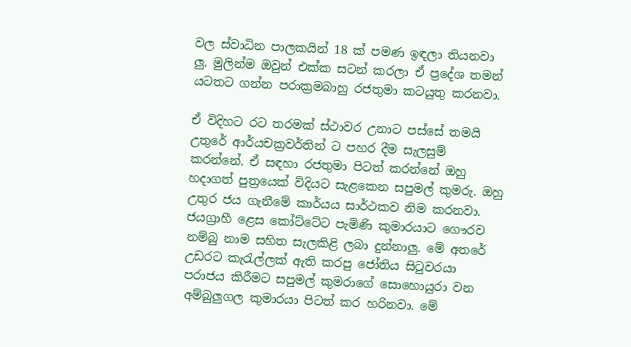වල ස්වාධින පාලකයින් 18 ක් පමණ ඉඳලා තියනවා ලු. මුලින්ම ඔවුන් එක්ක සටන් කරලා ඒ ප්‍රදේශ තමන් යටතට ගන්න පරාක්‍රමබාහු රජතුමා කටයුතු කරනවා.

ඒ විදිහට රට තරමක් ස්ථාවර උනාට පස්සේ තමයි උතුරේ ආර්යචක්‍රවර්තින් ට පහර දීම සැලසුම් කරන්නේ. ඒ සඳහා රජතුමා පිටත් කරන්නේ ඔහු හදාගත් පුත්‍රයෙක් විදියට සැළකෙන සපුමල් කුමරු. ඔහු උතුර ජය ගැනීමේ කාර්යය සාර්ථකව නිම කරනවා. ජයග්‍රාහී ළෙස කෝට්ටේට පැමිණි කුමාරයාට ගෞරව නම්බු නාම සහිත සැලකිළි ලබා දුන්නාලු. මේ අතරේ උඩරට කැරැල්ලක් ඇති කරපු ජෝතිය සිටුවරයා පරාජය කිරීමට සපුමල් කුමරාගේ සොහොයුරා වන අම්බුලුගල කුමාරයා පිටත් කර හරිනවා. මේ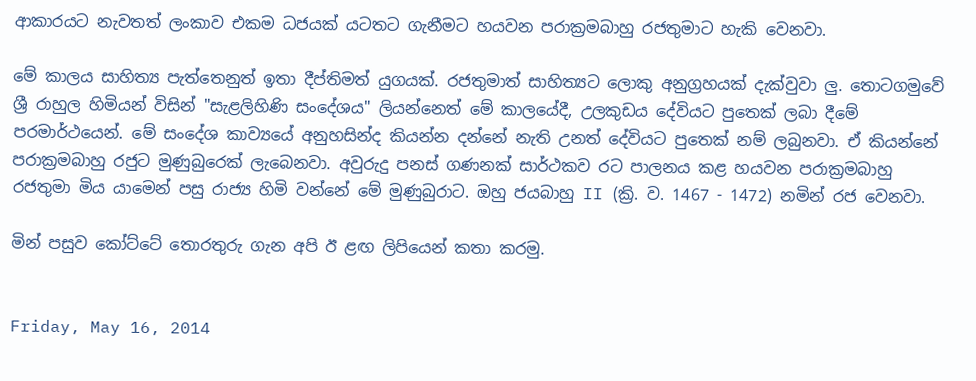ආකාරයට නැවතත් ලංකාව එකම ධජයක් යටතට ගැනීමට හයවන පරාක්‍රමබාහු රජතුමාට හැකි වෙනවා.

මේ කාලය සාහිත්‍ය පැත්තෙනුත් ඉතා දීප්තිමත් යුගයක්. රජතුමාත් සාහිත්‍යට ලොකු අනුග්‍රහයක් දැක්වුවා ලු. තොටගමුවේ ශ්‍රී රාහුල හිමියන් විසින් "සැළලිහිණි සංදේශය" ලියන්නෙත් මේ කාලයේදී, උලකුඩය දේවියට පුතෙක් ලබා දීමේ පරමාර්ථයෙන්. මේ සංදේශ කාව්‍යයේ අනුහසින්ද කියන්න දන්නේ නැති උනත් දේවියට පුතෙක් නම් ලබුනවා. ඒ කියන්නේ පරාක්‍රමබාහු රජුට මුණුබුරෙක් ලැබෙනවා. අවුරුදු පනස් ගණනක් සාර්ථකව රට පාලනය කළ හයවන පරාක්‍රමබාහු රජතුමා මිය යාමෙන් පසු රාජ්‍ය හිමි වන්නේ මේ මුණුබුරාට. ඔහු ජයබාහු II (ක්‍රි. ව. 1467 - 1472) නමින් රජ වෙනවා.

මින් පසුව කෝට්ටේ තොරතුරු ගැන අපි ඊ ළඟ ලිපියෙන් කතා කරමු.


Friday, May 16, 2014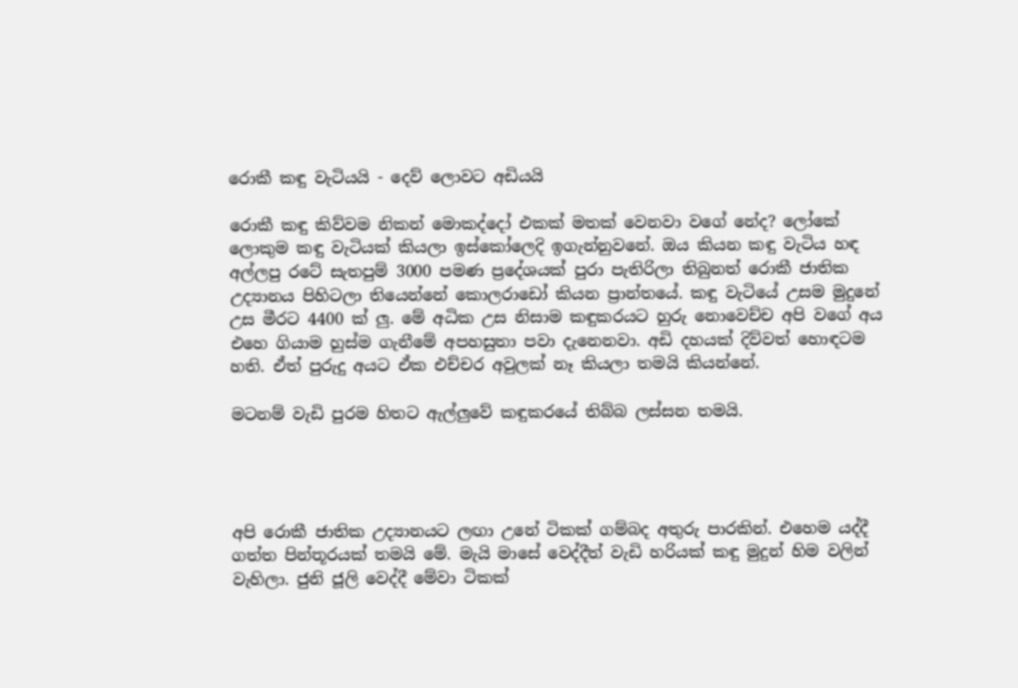රොකී කඳු වැටියයි - දෙව් ලොවට අඩියයි

රොකී කඳු කිව්වම නිකන් මොකද්දෝ එකක් මතක් වෙනවා වගේ නේද? ලෝකේ ලොකුම කඳු වැටියක් කියලා ඉස්කෝලෙදි ඉගැන්නුවනේ. ඔය කියන කඳු වැටිය හඳ අල්ලපු රටේ සැතපුම් 3000 පමණ ප්‍රදේශයක් පුරා පැතිරිලා තිබුනත් රොකී ජාතික උද්‍යානය පිහිටලා තියෙන්නේ කොලරාඩෝ කියන ප්‍රාන්තයේ. කඳු වැටියේ උසම මුදුනේ උස මීරට 4400 ක් ලු. මේ අධික උස නිසාම කඳුකරයට හුරු නොවෙච්ච අපි වගේ අය එහෙ ගියාම හුස්ම ගැනීමේ අපහසුතා පවා දැනෙනවා. අඩි දහයක් දිව්වත් හොඳටම හති. ඒත් පුරුදු අයට ඒක එච්චර අවුලක් නෑ කියලා තමයි කියන්නේ.

මටනම් වැඩි පුරම හිතට ඇල්ලුවේ කඳුකරයේ තිබ්බ ලස්සන තමයි.




අපි රොකී ජාතික උද්‍යානයට ලඟා උනේ ටිකක් ගම්බද අතුරු පාරකින්. එහෙම යද්දී ගත්ත පින්තූරයක් තමයි මේ. මැයි මාසේ වෙද්දීත් වැඩි හරියක් කඳු මුදුන් හිම වලින් වැහිලා. ජුනි ජූලි වෙද්දී මේවා ටිකක්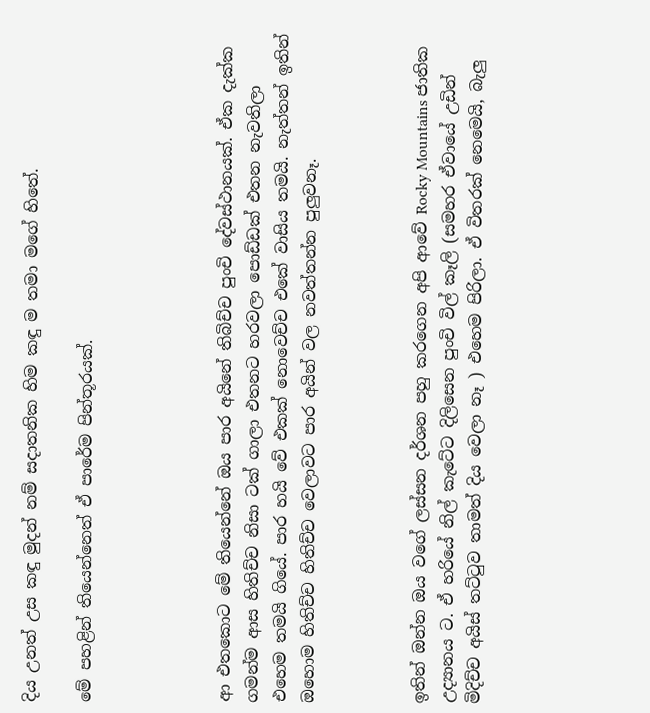දිය උනත් උස කඳු මුදන් නම් සදාතනික හිම කඳු ම තමා මගේ හිතේ.

මේ පහළින් තියෙන්නෙත් ඒ පාරේම පින්තූරයක්.




ආ එතකොට මේ තියෙන්නේ ඔය පාර අයිනේ තිබිච්ච පුංචි දේවස්ථානයක්. ඒක දැක්ක ගමන්ම ආස හිතිච්ච නිසා ටක් ගාලා එතනට හරවලා පොඩ්ඩක් එතන නැවතිලා එහෙම තමයි ගියේ. පාර හයි වේ එකක් නොවෙච්ච එකේ වාසිය තමයි. නැත්තන් ඉතින් ඔහොම හිතිච්ච හිතිච්ච වෙලාවට පාර අයින් වල නවත්තන්න පුලුවනෑ.



ඉතින් ඔන්න ඔය වගේ ලස්සන දර්ශන පහු කරගෙන අපි ආවේ Rocky Mountains ජාතික උද්‍යානය ට. ඒ හරියේ නිල් කැටේට දිලිසෙන පුංචි විල් කෑලි (සමහර ඒවායේ උඩින් මිදිච්ච අයිස් තට්ටුව තාමත් දිය වෙලා නෑ ) එහෙම පිරිලා. ඒ විතරක් නෙමෙයි, බැලු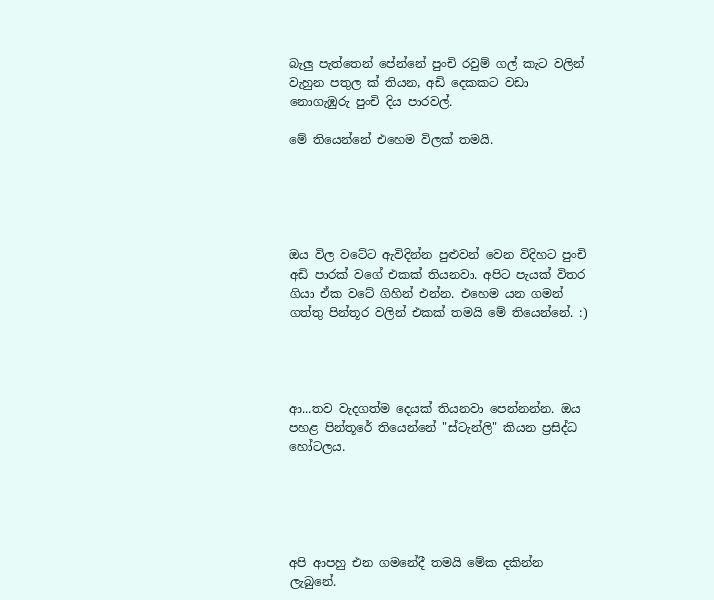බැලු පැත්තෙන් පේන්නේ පුංචි රවුම් ගල් කැට වලින් වැහුන පතුල ක් තියන, අඩි දෙකකට වඩා නොගැඹුරු පුංචි දිය පාරවල්.

මේ තියෙන්නේ එහෙම විලක් තමයි.





ඔය විල වටේට ඇවිදින්න පුළුවන් වෙන විදිහට පුංචි අඩි පාරක් වගේ එකක් තියනවා. අපිට පැයක් විතර ගියා ඒක වටේ ගිහින් එන්න. එහෙම යන ගමන් ගත්තු පින්තූර වලින් එකක් තමයි මේ තියෙන්නේ. :)




ආ...තව වැදගත්ම දෙයක් තියනවා පෙන්නන්න. ඔය පහළ පින්තූරේ තියෙන්නේ "ස්ටැන්ලි" කියන ප්‍රසිද්ධ හෝටලය.





අපි ආපහු එන ගමනේදී තමයි මේක දකින්න ලැබුනේ.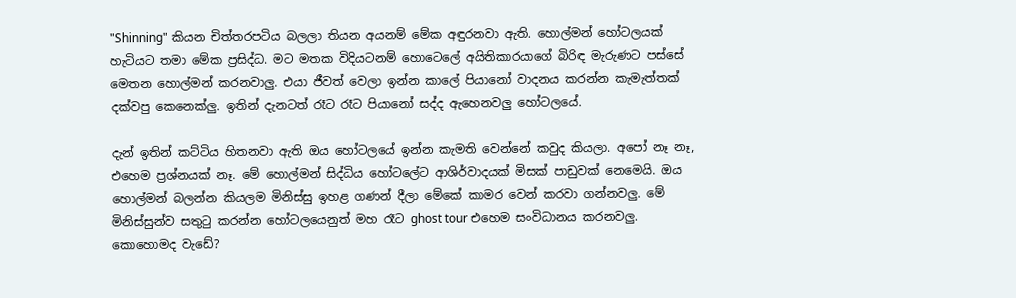"Shinning" කියන චිත්තරපටිය බලලා තියන අයනම් මේක අඳුරනවා ඇති. හොල්මන් හෝටලයක් හැටියට තමා මේක ප්‍රසිද්ධ. මට මතක විදියටනම් හොටෙලේ අයිතිකාරයාගේ බිරිඳ මැරුණට පස්සේ මෙතන හොල්මන් කරනවාලු. එයා ජීවත් වෙලා ඉන්න කාලේ පියානෝ වාදනය කරන්න කැමැත්තක් දක්වපු කෙනෙක්ලු. ඉතින් දැනටත් රෑට රෑට පියානෝ සද්ද ඇහෙනවලු හෝටලයේ.

දැන් ඉතින් කට්ටිය හිතනවා ඇති ඔය හෝටලයේ ඉන්න කැමති වෙන්නේ කවුද කියලා. අපෝ නෑ නෑ, එහෙම ප්‍රශ්නයක් නෑ. මේ හොල්මන් සිද්ධිය හෝටලේට ආශිර්වාදයක් මිසක් පාඩුවක් නෙමෙයි. ඔය හොල්මන් බලන්න කියලම මිනිස්සු ඉහළ ගණන් දීලා මේකේ කාමර වෙන් කරවා ගන්නවලු. මේ මිනිස්සුන්ව සතුටු කරන්න හෝටලයෙනුත් මහ රෑට ghost tour එහෙම සංවිධානය කරනවලු. කොහොමද වැඩේ?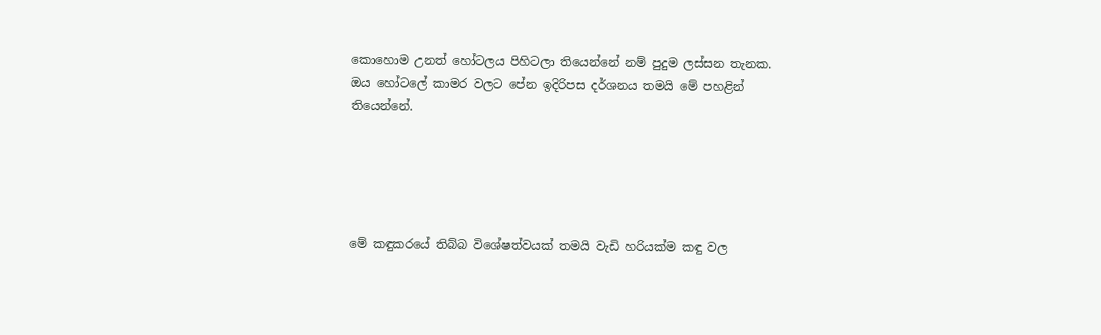කොහොම උනත් හෝටලය පිහිටලා තියෙන්නේ නම් පුදුම ලස්සන තැනක. ඔය හෝටලේ කාමර වලට පේන ඉදිරිපස දර්ශනය තමයි මේ පහළින් තියෙන්නේ.





මේ කඳුකරයේ තිබ්බ විශේෂත්වයක් තමයි වැඩි හරියක්ම කඳු වල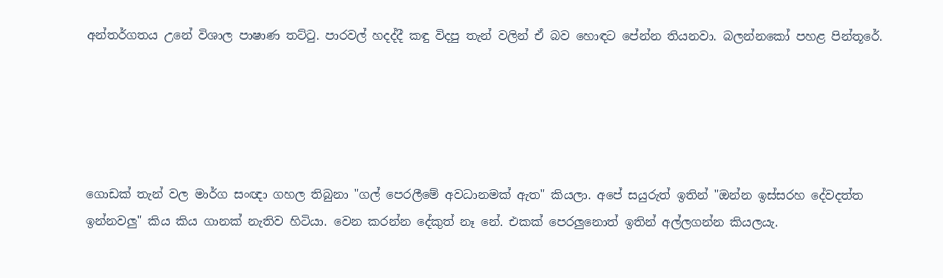අන්තර්ගතය උනේ විශාල පාෂාණ තට්ටු. පාරවල් හදද්දී කඳු විදපු තැන් වලින් ඒ බව හොඳට පේන්න තියනවා. බලන්නකෝ පහළ පින්තූරේ.





ගොඩක් තැන් වල මාර්ග සංඥා ගහල තිබුනා "ගල් පෙරලීමේ අවධානමක් ඇත" කියලා. අපේ සයුරුත් ඉතින් "ඔන්න ඉස්සරහ දේවදත්ත ඉන්නවලු" කිය කිය ගානක් නැතිව හිටියා. වෙන කරන්න දේකුත් නෑ නේ. එකක් පෙරලුනොත් ඉතින් අල්ලගන්න කියලයැ.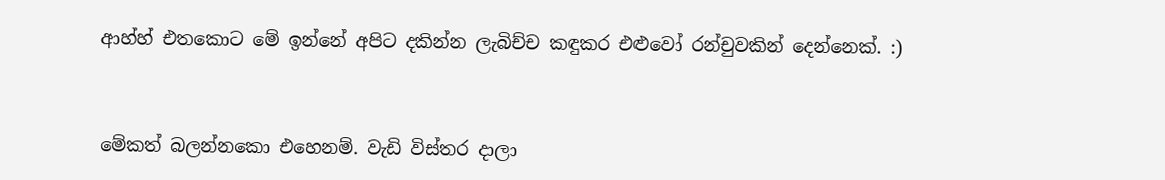ආහ්හ් එතකොට මේ ඉන්නේ අපිට දකින්න ලැබිච්ච කඳුකර එළුවෝ රන්චුවකින් දෙන්නෙක්. :)



මේකත් බලන්නකො එහෙනම්. වැඩි විස්තර දාලා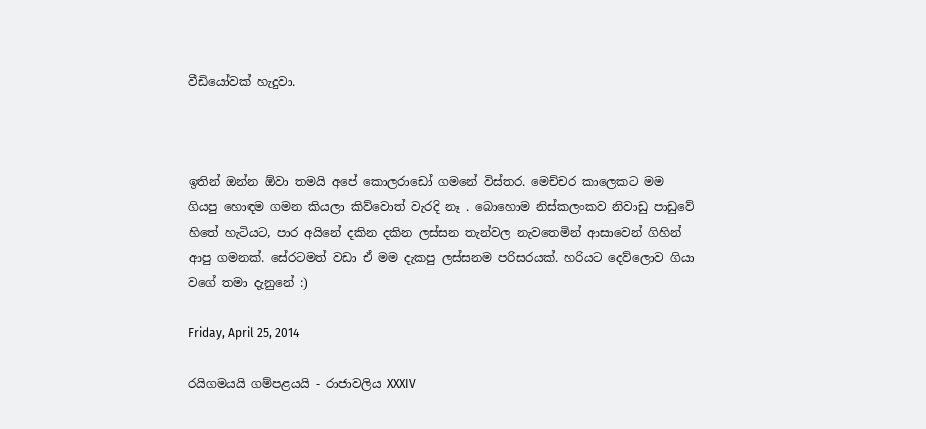වීඩියෝවක් හැදුවා.



ඉතින් ඔන්න ඕවා තමයි අපේ කොලරාඩෝ ගමනේ විස්තර. මෙච්චර කාලෙකට මම ගියපු හොඳම ගමන කියලා කිව්වොත් වැරදි නෑ . බොහොම නිස්කලංකව නිවාඩු පාඩුවේ හිතේ හැටියට, පාර අයිනේ දකින දකින ලස්සන තැන්වල නැවතෙමින් ආසාවෙන් ගිහින් ආපු ගමනක්. සේරටමත් වඩා ඒ මම දැකපු ලස්සනම පරිසරයක්. හරියට දෙව්ලොව ගියා වගේ තමා දැනුනේ :)

Friday, April 25, 2014

රයිගමයයි ගම්පළයයි - රාජාවලිය XXXIV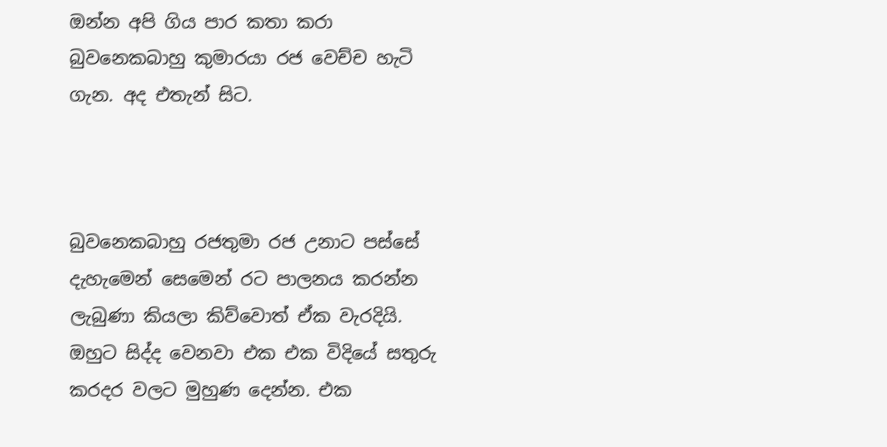ඔන්න අපි ගිය පාර කතා කරා බුවනෙකබාහු කුමාරයා රජ වෙච්ච හැටි ගැන. අද එතැන් සිට.



බුවනෙකබාහු රජතුමා රජ උනාට පස්සේ දැහැමෙන් සෙමෙන් රට පාලනය කරන්න ලැබුණා කියලා කිව්වොත් ඒක වැරදියි. ඔහුට සිද්ද වෙනවා එක එක විදියේ සතුරු කරදර වලට මුහුණ දෙන්න. එක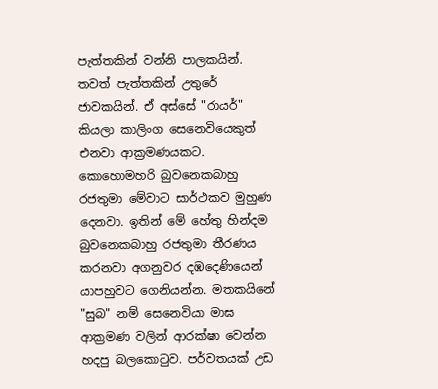පැත්තකින් වන්නි පාලකයින්. තවත් පැත්තකින් උතුරේ ජාවකයින්. ඒ අස්සේ "රායර්" කියලා කාලිංග සෙනෙවියෙකුත් එනවා ආක්‍රමණයකට. කොහොමහරි බුවනෙකබාහු රජතුමා මේවාට සාර්ථකව මුහුණ දෙනවා. ඉතින් මේ හේතු හින්දම බුවනෙකබාහු රජතුමා තීරණය කරනවා අගනුවර දඹදෙණියෙන් යාපහුවට ගෙනියන්න. මතකයිනේ "සුබ" නම් සෙනෙවියා මාඝ ආක්‍රමණ වලින් ආරක්ෂා වෙන්න හදපු බලකොටුව. පර්වතයක් උඩ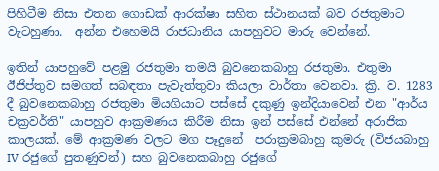පිහිටීම නිසා එතන ගොඩක් ආරක්ෂා සහිත ස්ථානයක් බව රජතුමාට වැටහුණා.  අන්න එහෙමයි රාජධානිය යාපහුවට මාරු වෙන්නේ.

ඉතින් යාපහුවේ පළමු රජතුමා තමයි බුවනෙකබාහු රජතුමා. එතුමා ඊජිප්තුව සමගත් සබඳතා පැවැත්තුවා කියලා වාර්තා වෙනවා. ක්‍රි. ව. 1283 දී බුවනෙකබාහු රජතුමා මියගියාට පස්සේ දකුණු ඉන්දියාවෙන් එන "ආර්ය චක්‍රවර්ති" යාපහුව ආක්‍රමණය කිරීම නිසා ඉන් පස්සේ එන්නේ අරාජික කාලයක්. මේ ආක්‍රමණ වලට මග පෑදුනේ  පරාක්‍රමබාහු කුමරු (විජයබාහු IV රජුගේ පුතණුවන්) සහ බුවනෙකබාහු රජුගේ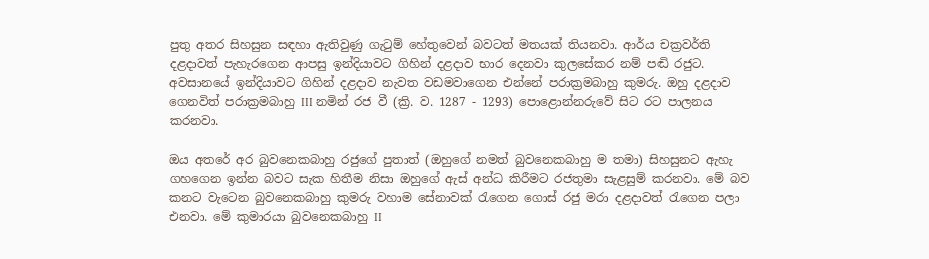පුතු අතර සිහසුන සඳහා ඇතිවුණු ගැටුම් හේතුවෙන් බවටත් මතයක් තියනවා. ආර්ය චක්‍රවර්ති දළදාවත් පැහැරගෙන ආපසු ඉන්දියාවට ගිහින් දළදාව භාර දෙනවා කුලසේකර නම් පඬි රජුට. අවසානයේ ඉන්දියාවට ගිහින් දළදාව නැවත වඩමවාගෙන එන්නේ පරාක්‍රමබාහු කුමරු. ඔහු දළදාව ගෙනවිත් පරාක්‍රමබාහු III නමින් රජ වී (ක්‍රි. ව. 1287 - 1293) පොළොන්නරුවේ සිට රට පාලනය කරනවා.

ඔය අතරේ අර බුවනෙකබාහු රජුගේ පුතාත් (ඔහුගේ නමත් බුවනෙකබාහු ම තමා) සිහසුනට ඇහැ ගහගෙන ඉන්න බවට සැක හිතීම නිසා ඔහුගේ ඇස් අන්ධ කිරීමට රජතුමා සැළසුම් කරනවා. මේ බව කනට වැටෙන බුවනෙකබාහු කුමරු වහාම සේනාවක් රැගෙන ගොස් රජු මරා දළදාවත් රැගෙන පලා එනවා. මේ කුමාරයා බුවනෙකබාහු II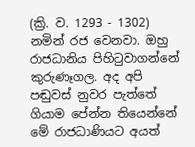(ක්‍රි. ව. 1293 - 1302) නමින් රජ වෙනවා. ඔහු රාජධානිය පිහිටුවාගන්නේ කුරුණෑගල. අද අපි පඬුවස් නුවර පැත්තේ ගියාම පේන්න තියෙන්නේ මේ රාජධාණියට අයත්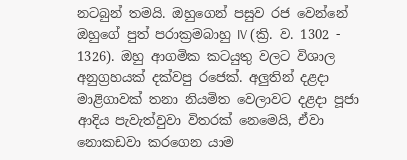නටබුන් තමයි. ඔහුගෙන් පසුව රජ වෙන්නේ ඔහුගේ පුත් පරාක්‍රමබාහු IV (ක්‍රි. ව. 1302 - 1326). ඔහු ආගමික කටයුතු වලට විශාල අනුග්‍රහයක් දක්වපු රජෙක්. අලුතින් දළදා මාළිගාවක් තනා නියමිත වෙලාවට දළදා පූජා ආදිය පැවැත්වුවා විතරක් නෙමෙයි, ඒවා නොකඩවා කරගෙන යාම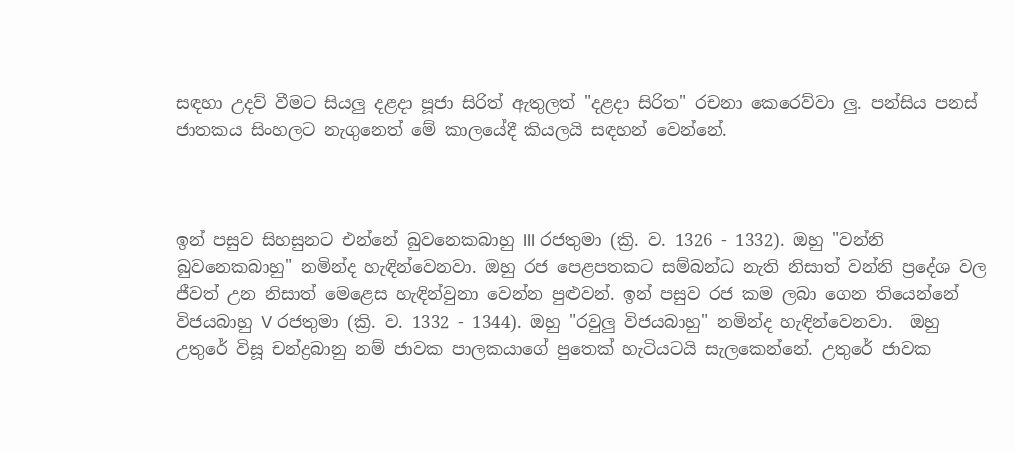සඳහා උදව් වීමට සියලු දළදා පූජා සිරිත් ඇතුලත් "දළදා සිරිත" රචනා කෙරෙව්වා ලු. පන්සිය පනස් ජාතකය සිංහලට නැගුනෙත් මේ කාලයේදී කියලයි සඳහන් වෙන්නේ.



ඉන් පසුව සිහසුනට එන්නේ බුවනෙකබාහු III රජතුමා (ක්‍රි. ව. 1326 - 1332). ඔහු "වන්නි බුවනෙකබාහු" නමින්ද හැඳින්වෙනවා. ඔහු රජ පෙළපතකට සම්බන්ධ නැති නිසාත් වන්නි ප්‍රදේශ වල ජීවත් උන නිසාත් මෙළෙස හැඳින්වුනා වෙන්න පුළුවන්. ඉන් පසුව රජ කම ලබා ගෙන තියෙන්නේ විජයබාහු V රජතුමා (ක්‍රි. ව. 1332 - 1344). ඔහු "රවුලු විජයබාහු" නමින්ද හැඳින්වෙනවා.  ඔහු උතුරේ විසූ චන්ද්‍රබානු නම් ජාවක පාලකයාගේ පුතෙක් හැටියටයි සැලකෙන්නේ. උතුරේ ජාවක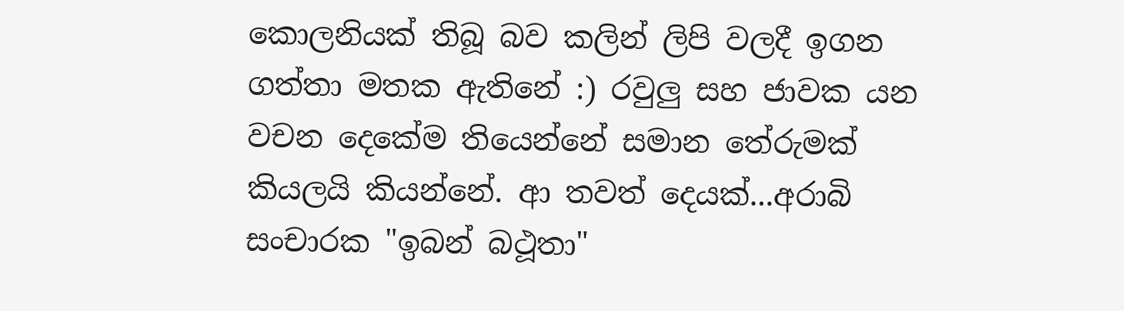කොලනියක් තිබූ බව කලින් ලිපි වලදී ඉගන ගත්තා මතක ඇතිනේ :) රවුලු සහ ජාවක යන වචන දෙකේම තියෙන්නේ සමාන තේරුමක් කියලයි කියන්නේ. ආ තවත් දෙයක්...අරාබි සංචාරක "ඉබන් බථූතා"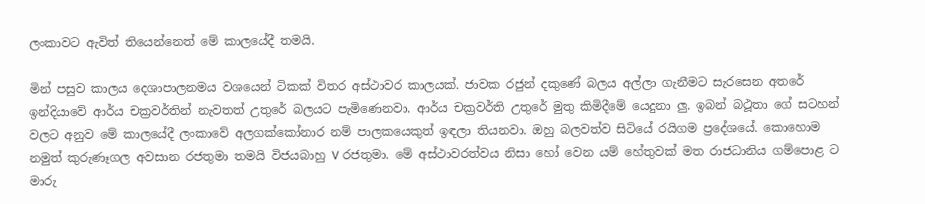ලංකාවට ඇවිත් තියෙන්නෙත් මේ කාලයේදී තමයි.

මින් පසුව කාලය දෙශාපාලනමය වශයෙන් ටිකක් විතර අස්ථාවර කාලයක්. ජාවක රජුන් දකුණේ බලය අල්ලා ගැනීමට සැරසෙන අතරේ ඉන්දියාවේ ආර්ය චක්‍රවර්තින් නැවතත් උතුරේ බලයට පැමිණෙනවා. ආර්ය චක්‍රවර්ති උතුරේ මුතු කිමිදීමේ යෙදුනා ලු. ඉබන් බථූතා ගේ සටහන් වලට අනුව මේ කාලයේදී ලංකාවේ අලගක්කෝනාර නම් පාලකයෙකුත් ඉඳලා තියනවා. ඔහු බලවත්ව සිටියේ රයිගම ප්‍රදේශයේ. කොහොම නමුත් කුරුණෑගල අවසාන රජතුමා තමයි විජයබාහු V රජතුමා. මේ අස්ථාවරත්වය නිසා හෝ වෙන යම් හේතුවක් මත රාජධානිය ගම්පොළ ට මාරු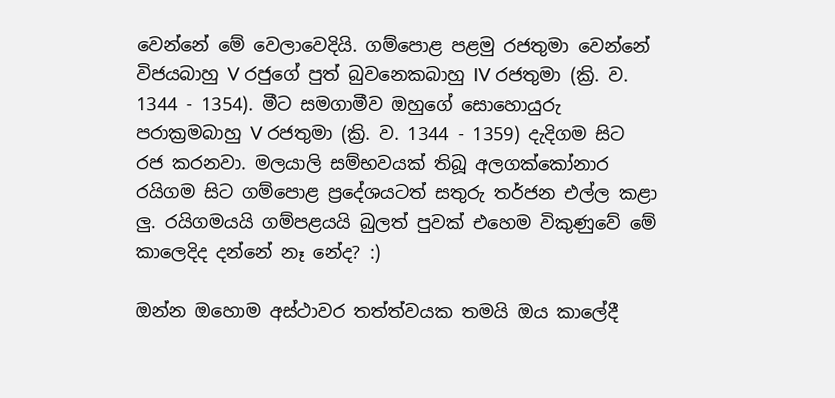වෙන්නේ මේ වෙලාවෙදියි. ගම්පොළ පළමු රජතුමා වෙන්නේ විජයබාහු V රජුගේ පුත් බුවනෙකබාහු IV රජතුමා (ක්‍රි. ව. 1344 - 1354). මීට සමගාමීව ඔහුගේ සොහොයුරු පරාක්‍රමබාහු V රජතුමා (ක්‍රි. ව. 1344 - 1359) දැදිගම සිට රජ කරනවා. මලයාලි සම්භවයක් තිබූ අලගක්කෝනාර රයිගම සිට ගම්පොළ ප්‍රදේශයටත් සතුරු තර්ජන එල්ල කළා ලු. රයිගමයයි ගම්පළයයි බුලත් පුවක් එහෙම විකුණුවේ මේ කාලෙදිද දන්නේ නෑ නේද? :)

ඔන්න ඔහොම අස්ථාවර තත්ත්වයක තමයි ඔය කාලේදී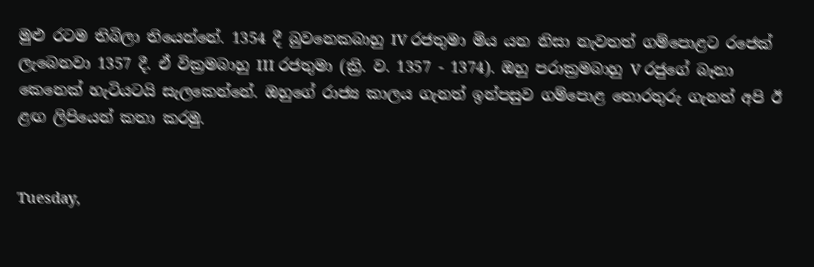මුළු රටම තිබිලා තියෙන්නේ. 1354 දී බුවනෙකබාහු IV රජතුමා මිය යන නිසා නැවතත් ගම්පොළට රජෙක් ලැබෙනවා 1357 දී. ඒ වික්‍රමබාහු III රජතුමා (ක්‍රි. ව. 1357 - 1374). ඔහු පරාක්‍රමබාහු V රජුගේ බෑනා කෙනෙක් හැටියටයි සැලකෙන්නේ. ඔහුගේ රාජ්‍ය කාලය ගැනත් ඉන්පසුව ගම්පොළ තොරතුරු ගැනත් අපි ඊ ළඟ ලිපියෙන් කතා කරමු.


Tuesday,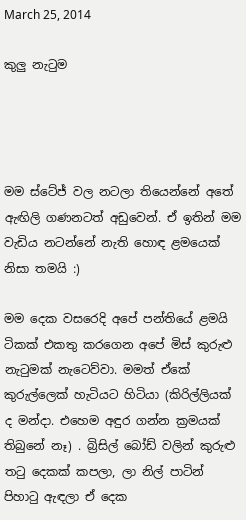March 25, 2014

කුලු නැටුම




මම ස්ටේජ් වල නටලා තියෙන්නේ අතේ ඇඟිලි ගණනටත් අඩුවෙන්. ඒ ඉතින් මම වැඩිය නටන්නේ නැති හොඳ ළමයෙක් නිසා තමයි :)

මම දෙක වසරෙදි අපේ පන්තියේ ළමයි ටිකක් එකතු කරගෙන අපේ මිස් කුරුළු නැටුමක් නැටෙව්වා. මමත් ඒකේ කුරුල්ලෙක් හැටියට හිටියා (කිරිල්ලියක් ද මන්දා. එහෙම අඳුර ගන්න ක්‍රමයක් තිබුනේ නෑ) . බ්‍රිසිල් බෝඩ් වලින් කුරුළු තටු දෙකක් කපලා, ලා නිල් පාටින් පිහාටු ඇඳලා ඒ දෙක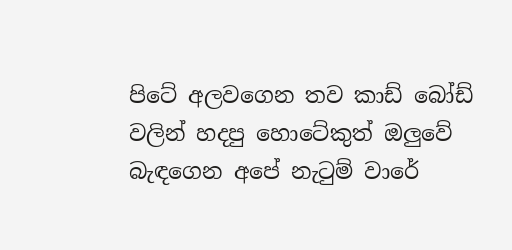පිටේ අලවගෙන තව කාඩ් බෝඩ් වලින් හදපු හොටේකුත් ඔලුවේ බැඳගෙන අපේ නැටුම් වාරේ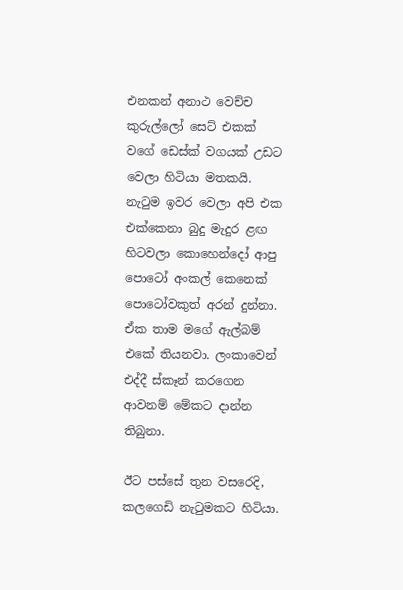එනකන් අනාථ වෙච්ච කුරුල්ලෝ සෙට් එකක් වගේ ඩෙස්ක් වගයක් උඩට වෙලා හිටියා මතකයි. නැටුම ඉවර වෙලා අපි එක එක්කෙනා බුදු මැදුර ළඟ හිටවලා කොහෙන්දෝ ආපු පොටෝ අංකල් කෙනෙක් පොටෝවකුත් අරන් දුන්නා. ඒක තාම මගේ ඇල්බම් එකේ තියනවා. ලංකාවෙන් එද්දී ස්කෑන් කරගෙන ආවනම් මේකට දාන්න තිබුනා.

ඊට පස්සේ තුන වසරෙදි, කලගෙඩි නැටුමකට හිටියා.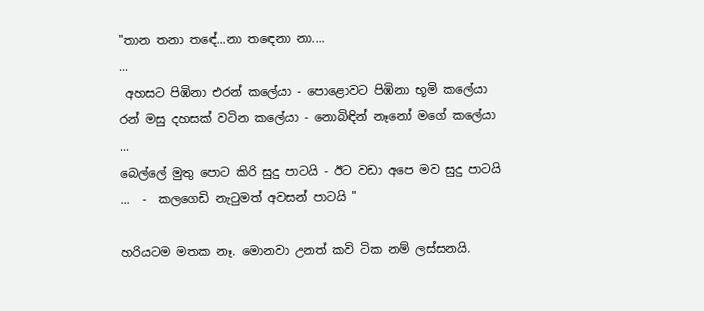"තාන තනා තඳේ...නා තඳෙනා නා....
...
 අහසට පිඹිනා එරන් කලේයා - පොළොවට පිඹිනා භූමි කලේයා
රන් මසු දහසක් වටින කලේයා - නොබිඳින් නෑනෝ මගේ කලේයා
...
බෙල්ලේ මුතු පොට කිරි සුදු පාටයි - ඊට වඩා අපෙ මව සුදු පාටයි
...  -  කලගෙඩි නැටුමත් අවසන් පාටයි "

හරියටම මතක නෑ. මොනවා උනත් කවි ටික නම් ලස්සනයි.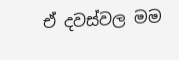ඒ දවස්වල මම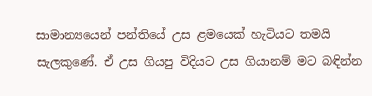සාමාන්‍යයෙන් පන්තියේ උස ළමයෙක් හැටියට තමයි සැලකුණේ. ඒ උස ගියපු විදියට උස ගියානම් මට බඳින්න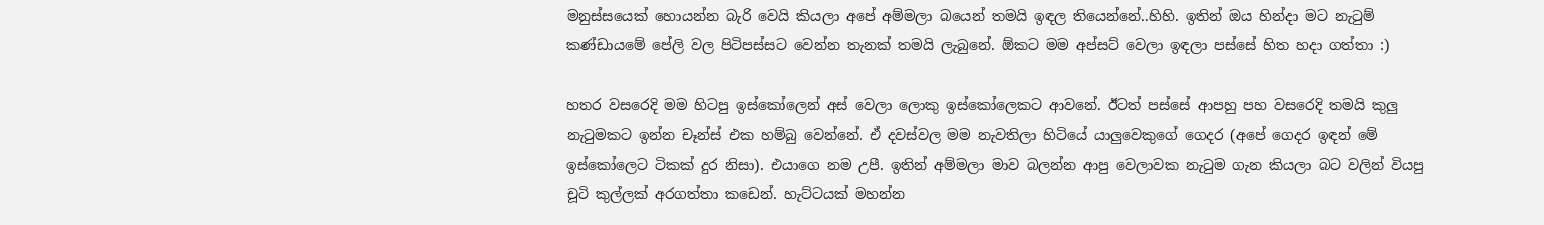මනුස්සයෙක් හොයන්න බැරි වෙයි කියලා අපේ අම්මලා බයෙන් තමයි ඉඳල තියෙන්නේ..හිහි. ඉතින් ඔය හින්දා මට නැටුම් කණ්ඩායමේ පේලි වල පිටිපස්සට වෙන්න තැනක් තමයි ලැබුනේ. ඕකට මම අප්සට් වෙලා ඉඳලා පස්සේ හිත හදා ගත්තා :)

හතර වසරෙදි මම හිටපු ඉස්කෝලෙන් අස් වෙලා ලොකු ඉස්කෝලෙකට ආවනේ. ඊටත් පස්සේ ආපහු පහ වසරෙදි තමයි කුලු නැටුමකට ඉන්න චෑන්ස් එක හම්බු වෙන්නේ. ඒ දවස්වල මම නැවතිලා හිටියේ යාලුවෙකුගේ ගෙදර (අපේ ගෙදර ඉඳන් මේ ඉස්කෝලෙට ටිකක් දුර නිසා). එයාගෙ නම උපී. ඉතින් අම්මලා මාව බලන්න ආපු වෙලාවක නැටුම ගැන කියලා බට වලින් වියපු චූටි කුල්ලක් අරගත්තා කඩෙන්. හැට්ටයක් මහන්න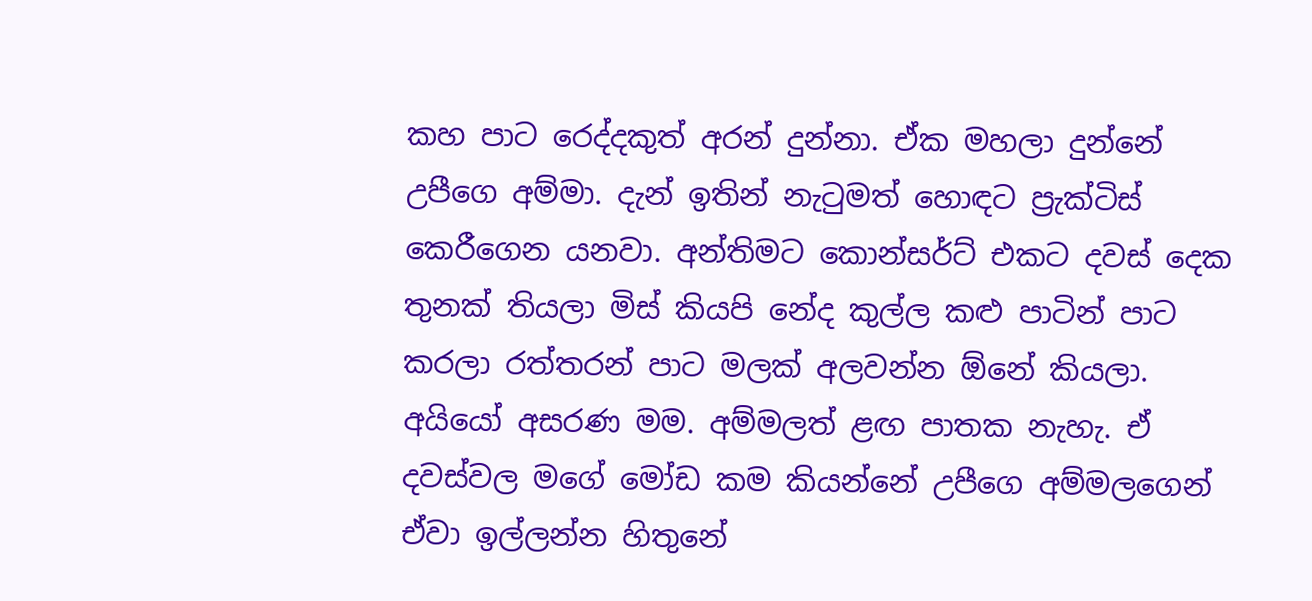කහ පාට රෙද්දකුත් අරන් දුන්නා. ඒක මහලා දුන්නේ උපීගෙ අම්මා. දැන් ඉතින් නැටුමත් හොඳට ප්‍රැක්ටිස් කෙරීගෙන යනවා. අන්තිමට කොන්සර්ට් එකට දවස් දෙක තුනක් තියලා මිස් කියපි නේද කුල්ල කළු පාටින් පාට කරලා රත්තරන් පාට මලක් අලවන්න ඕනේ කියලා. අයියෝ අසරණ මම. අම්මලත් ළඟ පාතක නැහැ. ඒ දවස්වල මගේ මෝඩ කම කියන්නේ උපීගෙ අම්මලගෙන් ඒවා ඉල්ලන්න හිතුනේ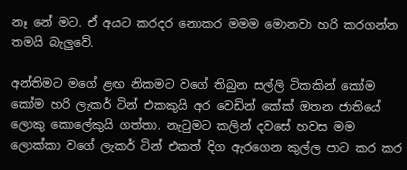නෑ නේ මට. ඒ අයට කරදර නොකර මමම මොනවා හරි කරගන්න තමයි බැලුවේ.

අන්තිමට මගේ ළඟ නිකමට වගේ තිබුන සල්ලි ටිකකින් කෝම කෝම හරි ලැකර් ටින් එකකුයි අර වෙඩින් කේක් ඔතන ජාතියේ ලොකු කොලේකුයි ගත්තා. නැටුමට කලින් දවසේ හවස මම ලොක්කා වගේ ලැකර් ටින් එකත් දිග ඇරගෙන කුල්ල පාට කර කර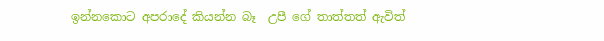ඉන්නකොට අපරාදේ කියන්න බෑ  උපී ගේ තාත්තත් ඇවිත්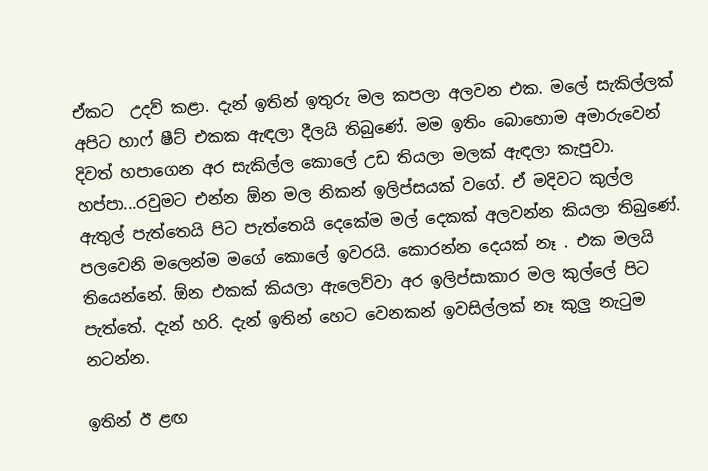ඒකට  උදව් කළා. දැන් ඉතින් ඉතුරු මල කපලා අලවන එක. මලේ සැකිල්ලක් අපිට හාෆ් ෂීට් එකක ඇඳලා දීලයි තිබුණේ. මම ඉතිං බොහොම අමාරුවෙන් දිවත් හපාගෙන අර සැකිල්ල කොලේ උඩ තියලා මලක් ඇඳලා කැපුවා. හප්පා...රවුමට එන්න ඕන මල නිකන් ඉලිප්සයක් වගේ. ඒ මදිවට කුල්ල ඇතුල් පැත්තෙයි පිට පැත්තෙයි දෙකේම මල් දෙකක් අලවන්න කියලා තිබුණේ. පලවෙනි මලෙන්ම මගේ කොලේ ඉවරයි. කොරන්න දෙයක් නෑ . එක මලයි තියෙන්නේ. ඕන එකක් කියලා ඇලෙව්වා අර ඉලිප්සාකාර මල කුල්ලේ පිට පැත්තේ. දැන් හරි. දැන් ඉතින් හෙට වෙනකන් ඉවසිල්ලක් නෑ කුලු නැටුම නටන්න.

ඉතින් ඊ ළඟ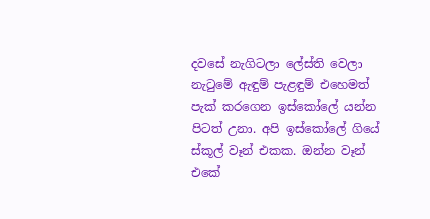දවසේ නැගිටලා ලේස්ති වෙලා නැටුමේ ඇඳුම් පැළඳුම් එහෙමත් පැක් කරගෙන ඉස්කෝලේ යන්න පිටත් උනා. අපි ඉස්කෝලේ ගියේ ස්කූල් වෑන් එකක. ඔන්න වෑන් එකේ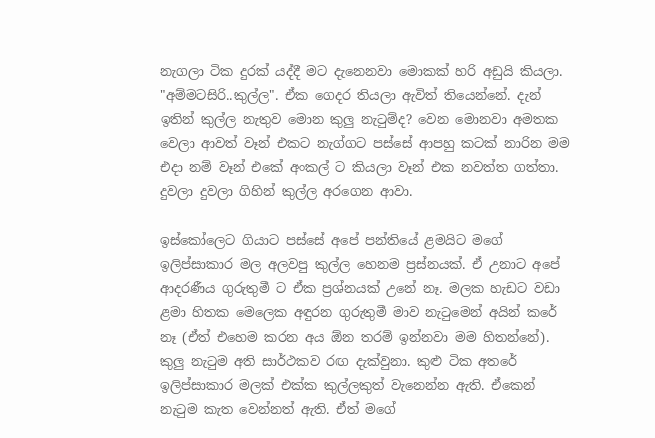නැගලා ටික දුරක් යද්දී මට දැනෙනවා මොකක් හරි අඩුයි කියලා. "අම්මටසිරි..කුල්ල". ඒක ගෙදර තියලා ඇවිත් තියෙන්නේ. දැන් ඉතින් කුල්ල නැතුව මොන කුලු නැටුම්ද? වෙන මොනවා අමතක වෙලා ආවත් වෑන් එකට නැග්ගට පස්සේ ආපහු කටක් නාරින මම එදා නම් වෑන් එකේ අංකල් ට කියලා වෑන් එක නවත්ත ගත්තා. දුවලා දුවලා ගිහින් කුල්ල අරගෙන ආවා.

ඉස්කෝලෙට ගියාට පස්සේ අපේ පන්තියේ ළමයිට මගේ ඉලිප්සාකාර මල අලවපු කුල්ල හෙනම ප්‍රස්නයක්. ඒ උනාට අපේ ආදරණීය ගුරුතුමී ට ඒක ප්‍රශ්නයක් උනේ නෑ. මලක හැඩට වඩා ළමා හිතක මෙලෙක අඳුරන ගුරුතුමී මාව නැටුමෙන් අයින් කරේ නෑ (ඒත් එහෙම කරන අය ඕන තරම් ඉන්නවා මම හිතන්නේ).  කුලු නැටුම අති සාර්ථකව රඟ දැක්වුනා. කුළු ටික අතරේ ඉලිප්සාකාර මලක් එක්ක කුල්ලකුත් වැනෙන්න ඇති. ඒකෙන් නැටුම කැත වෙන්නත් ඇති. ඒත් මගේ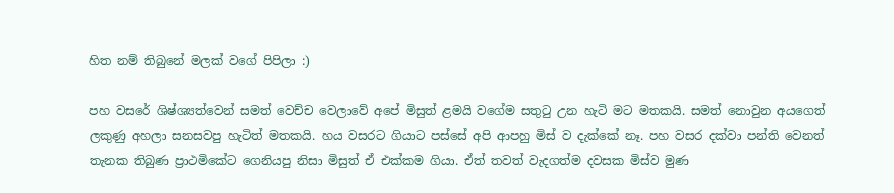හිත නම් තිබුනේ මලක් වගේ පිපිලා :)

පහ වසරේ ශිෂ්ශ්‍යත්වෙන් සමත් වෙච්ච වෙලාවේ අපේ මිසුත් ළමයි වගේම සතුටු උන හැටි මට මතකයි. සමත් නොවුන අයගෙත් ලකුණු අහලා සනසවපු හැටිත් මතකයි. හය වසරට ගියාට පස්සේ අපි ආපහු මිස් ව දැක්කේ නෑ. පහ වසර දක්වා පන්ති වෙනත් තැනක තිබුණ ප්‍රාථමිකේට ගෙනියපු නිසා මිසුත් ඒ එක්කම ගියා. ඒත් තවත් වැදගත්ම දවසක මිස්ව මුණ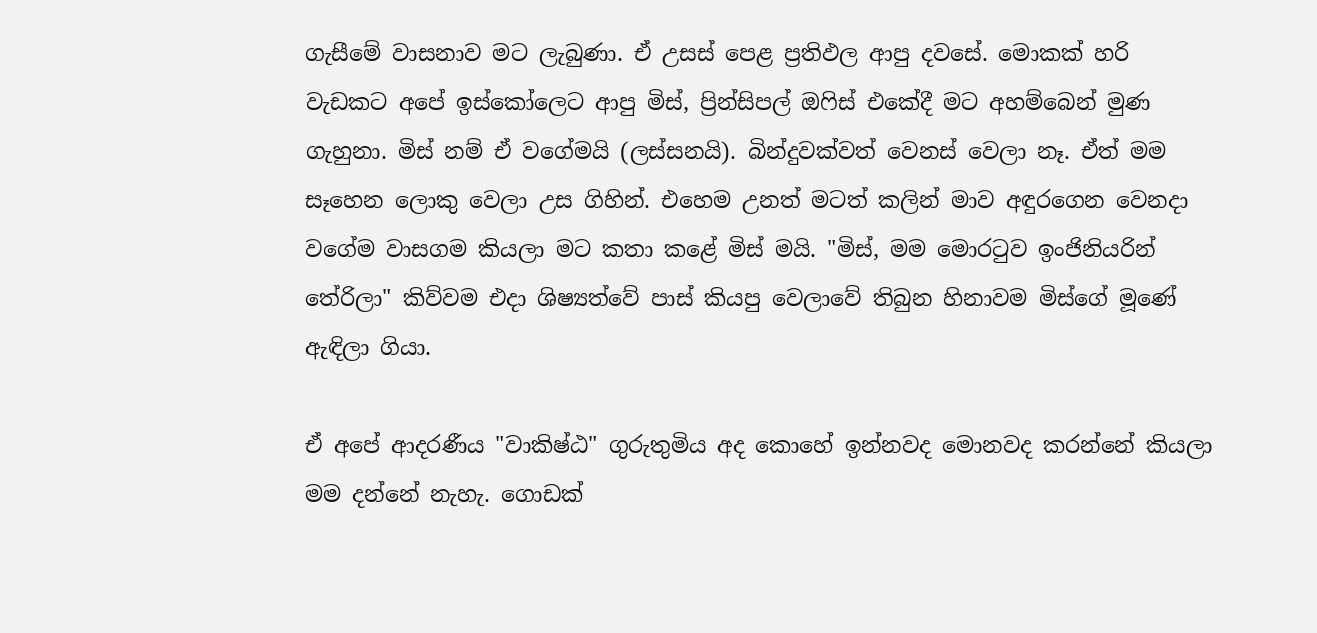ගැසීමේ වාසනාව මට ලැබුණා. ඒ උසස් පෙළ ප්‍රතිඵල ආපු දවසේ. මොකක් හරි වැඩකට අපේ ඉස්කෝලෙට ආපු මිස්, ප්‍රින්සිපල් ඔෆිස් එකේදී මට අහම්බෙන් මුණ ගැහුනා. මිස් නම් ඒ වගේමයි (ලස්සනයි). බින්දුවක්වත් වෙනස් වෙලා නෑ. ඒත් මම සෑහෙන ලොකු වෙලා උස ගිහින්. එහෙම උනත් මටත් කලින් මාව අඳුරගෙන වෙනදා වගේම වාසගම කියලා මට කතා කළේ මිස් මයි. "මිස්, මම මොරටුව ඉංජිනියරින් තේරිලා" කිව්වම එදා ශිෂ්‍යත්වේ පාස් කියපු වෙලාවේ තිබුන හිනාවම මිස්ගේ මූණේ ඇඳිලා ගියා.

ඒ අපේ ආදරණීය "වාකිෂ්ඨ" ගුරුතුමිය අද කොහේ ඉන්නවද මොනවද කරන්නේ කියලා මම දන්නේ නැහැ. ගොඩක්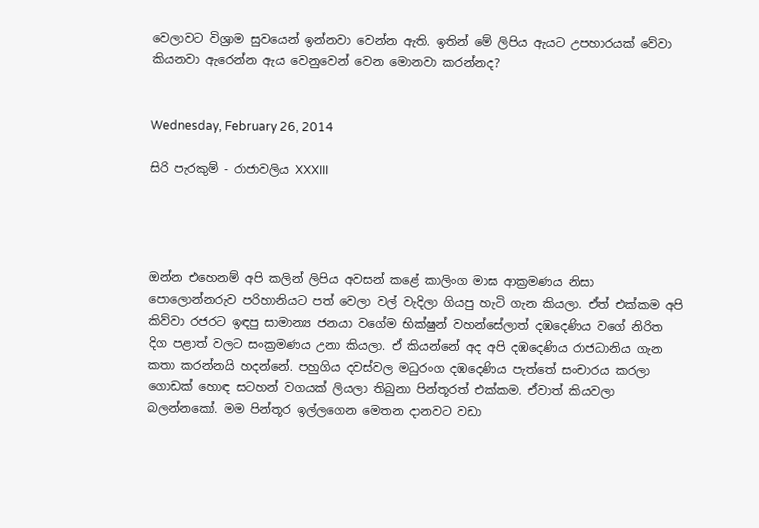වෙලාවට විශ්‍රාම සුවයෙන් ඉන්නවා වෙන්න ඇති. ඉතින් මේ ලිපිය ඇයට උපහාරයක් වේවා කියනවා ඇරෙන්න ඇය වෙනුවෙන් වෙන මොනවා කරන්නද?


Wednesday, February 26, 2014

සිරි පැරකුම් - රාජාවලිය XXXIII




ඔන්න එහෙනම් අපි කලින් ලිපිය අවසන් කළේ කාලිංග මාඝ ආක්‍රමණය නිසා පොලොන්නරුව පරිහානියට පත් වෙලා වල් වැදිලා ගියපු හැටි ගැන කියලා. ඒත් එක්කම අපි කිව්වා රජරට ඉඳපු සාමාන්‍ය ජනයා වගේම භික්ෂුන් වහන්සේලාත් දඹදෙණිය වගේ නිරිත දිග පළාත් වලට සංක්‍රමණය උනා කියලා. ඒ කියන්නේ අද අපි දඹදෙණිය රාජධානිය ගැන කතා කරන්නයි හදන්නේ. පහුගිය දවස්වල මධුරංග දඹදෙණිය පැත්තේ සංචාරය කරලා ගොඩක් හොඳ සටහන් වගයක් ලියලා තිබුනා පින්තූරත් එක්කම. ඒවාත් කියවලා බලන්නකෝ. මම පින්තූර ඉල්ලගෙන මෙතන දානවට වඩා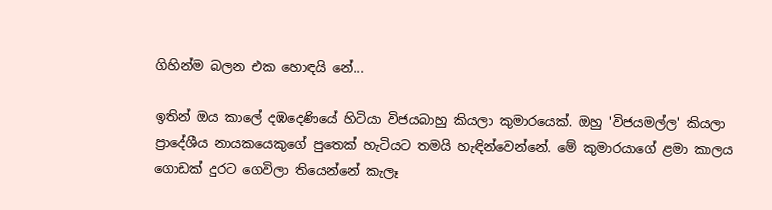ගිහින්ම බලන එක හොඳයි නේ...

ඉතින් ඔය කාලේ දඹදෙණියේ හිටියා විජයබාහු කියලා කුමාරයෙක්. ඔහු 'විජයමල්ල' කියලා ප්‍රාදේශීය නායකයෙකුගේ පුතෙක් හැටියට තමයි හැඳින්වෙන්නේ. මේ කුමාරයාගේ ළමා කාලය ගොඩක් දුරට ගෙවිලා තියෙන්නේ කැලෑ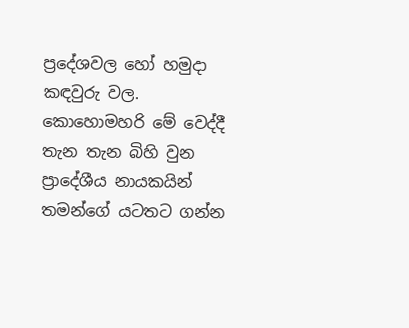ප්‍රදේශවල හෝ හමුදා කඳවුරු වල. කොහොමහරි මේ වෙද්දී තැන තැන බිහි වුන ප්‍රාදේශීය නායකයින් තමන්ගේ යටතට ගන්න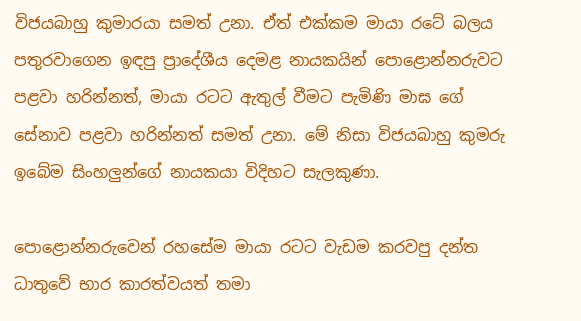විජයබාහු කුමාරයා සමත් උනා. ඒත් එක්කම මායා රටේ බලය පතුරවාගෙන ඉඳපු ප්‍රාදේශීය දෙමළ නායකයින් පොළොන්නරුවට පළවා හරින්නත්, මායා රටට ඇතුල් වීමට පැමිණි මාඝ ගේ සේනාව පළවා හරින්නත් සමත් උනා. මේ නිසා විජයබාහු කුමරු ඉබේම සිංහලුන්ගේ නායකයා විදිහට සැලකුණා.

පොළොන්නරුවෙන් රහසේම මායා රටට වැඩම කරවපු දන්ත ධාතුවේ භාර කාරත්වයත් තමා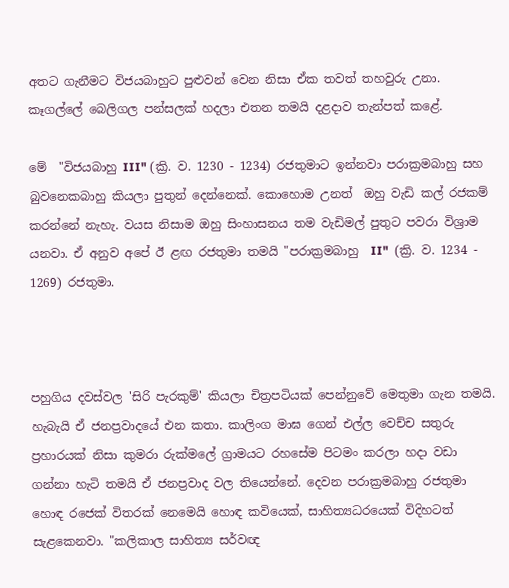අතට ගැනීමට විජයබාහුට පුළුවන් වෙන නිසා ඒක තවත් තහවුරු උනා. කෑගල්ලේ බෙලිගල පන්සලක් හදලා එතන තමයි දළදාව තැන්පත් කළේ.

මේ  "විජයබාහු III" (ක්‍රි. ව. 1230 - 1234) රජතුමාට ඉන්නවා පරාක්‍රමබාහු සහ බුවනෙකබාහු කියලා පුතුන් දෙන්නෙක්. කොහොම උනත්  ඔහු වැඩි කල් රජකම් කරන්නේ නැහැ. වයස නිසාම ඔහු සිංහාසනය තම වැඩිමල් පුතුට පවරා විශ්‍රාම යනවා. ඒ අනුව අපේ ඊ ළඟ රජතුමා තමයි "පරාක්‍රමබාහු  II"  (ක්‍රි. ව. 1234 - 1269) රජතුමා.



පහුගිය දවස්වල 'සිරි පැරකුම්' කියලා චිත්‍රපටියක් පෙන්නුවේ මෙතුමා ගැන තමයි. හැබැයි ඒ ජනප්‍රවාදයේ එන කතා. කාලිංග මාඝ ගෙන් එල්ල වෙච්ච සතුරු ප්‍රහාරයක් නිසා කුමරා රුක්මලේ ග්‍රාමයට රහසේම පිටමං කරලා හදා වඩා ගන්නා හැටි තමයි ඒ ජනප්‍රවාද වල තියෙන්නේ. දෙවන පරාක්‍රමබාහු රජතුමා හොඳ රජෙක් විතරක් නෙමෙයි හොඳ කවියෙක්, සාහිත්‍යධරයෙක් විදිහටත් සැළකෙනවා. "කලිකාල සාහිත්‍ය සර්වඥ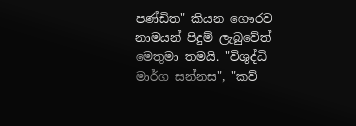පණ්ඩිත" කියන ගෞරව නාමයන් පිදුම් ලැබුවේත් මෙතුමා තමයි. "විශුද්ධි මාර්ග සන්නස", "කව්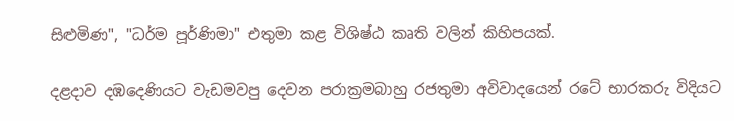සිළුමිණ", "ධර්ම පූර්ණිමා" එතුමා කළ විශිෂ්ඨ කෘති වලින් කිහිපයක්.

දළදාව දඹදෙණියට වැඩමවපු දෙවන පරාක්‍රමබාහු රජතුමා අවිවාදයෙන් රටේ භාරකරු විදියට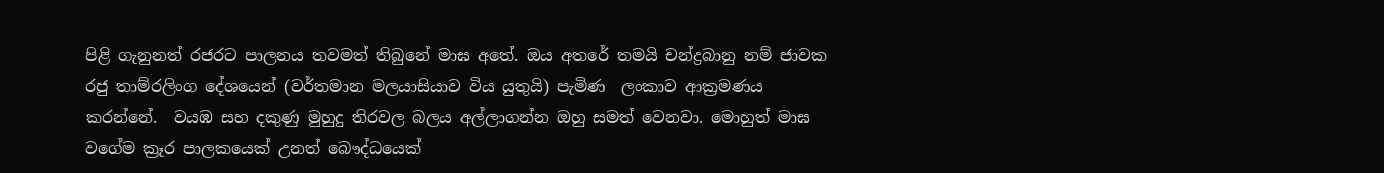පිළි ගැනුනත් රජරට පාලනය තවමත් තිබුනේ මාඝ අතේ. ඔය අතරේ තමයි චන්ද්‍රබානු නම් ජාවක රජු තාම්රලිංග දේශයෙන් (වර්තමාන මලයාසියාව විය යුතුයි) පැමිණ  ලංකාව ආක්‍රමණය කරන්නේ.  වයඹ සහ දකුණු මුහුදු තිරවල බලය අල්ලාගන්න ඔහු සමත් වෙනවා. මොහුත් මාඝ වගේම ක්‍රෑර පාලකයෙක් උනත් බෞද්ධයෙක්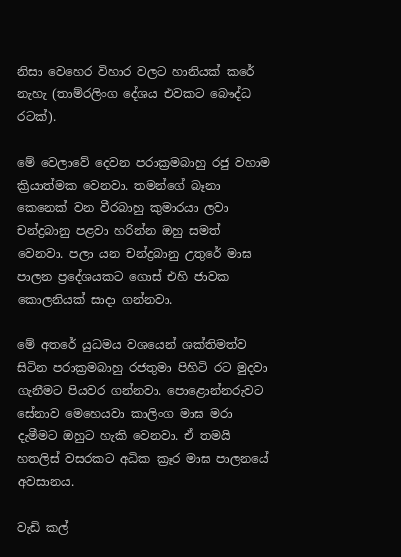නිසා වෙහෙර විහාර වලට හානියක් කරේ නැහැ (තාම්රලිංග දේශය එවකට බෞද්ධ රටක්).

මේ වෙලාවේ දෙවන පරාක්‍රමබාහු රජු වහාම ක්‍රියාත්මක වෙනවා. තමන්ගේ බෑනා කෙනෙක් වන වීරබාහු කුමාරයා ලවා චන්ද්‍රබානු පළවා හරින්න ඔහු සමත් වෙනවා. පලා යන චන්ද්‍රබානු උතුරේ මාඝ පාලන ප්‍රදේශයකට ගොස් එහි ජාවක කොලනියක් සාදා ගන්නවා.

මේ අතරේ යුධමය වශයෙන් ශක්තිමත්ව සිටින පරාක්‍රමබාහු රජතුමා පිහිටි රට මුදවා ගැනීමට පියවර ගන්නවා. පොළොන්නරුවට සේනාව මෙහෙයවා කාලිංග මාඝ මරා දැමීමට ඔහුට හැකි වෙනවා. ඒ තමයි හතලිස් වසරකට අධික ක්‍රෑර මාඝ පාලනයේ අවසානය.

වැඩි කල්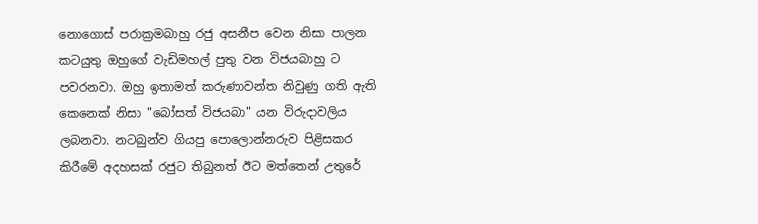නොගොස් පරාක්‍රමබාහු රජු අසනීප වෙන නිසා පාලන කටයුතු ඔහුගේ වැඩිමහල් පුතු වන විජයබාහු ට පවරනවා. ඔහු ඉතාමත් කරුණාවන්ත නිවුණු ගති ඇති කෙනෙක් නිසා "බෝසත් විජයබා" යන විරුදාවලිය ලබනවා. නටබුන්ව ගියපු පොලොන්නරුව පිළිසකර කිරීමේ අදහසක් රජුට තිබුනත් ඊට මත්තෙන් උතුරේ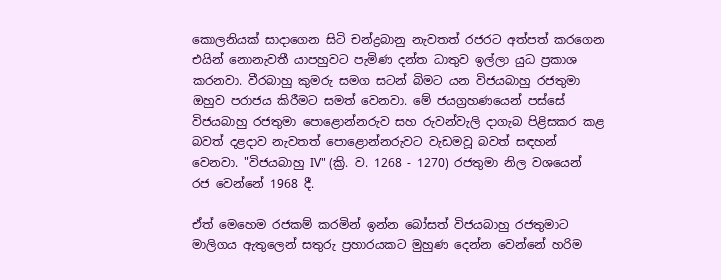කොලනියක් සාදාගෙන සිටි චන්ද්‍රබානු නැවතත් රජරට අත්පත් කරගෙන එයින් නොනැවතී යාපහුවට පැමිණ දන්ත ධාතුව ඉල්ලා යුධ ප්‍රකාශ කරනවා. වීරබාහු කුමරු සමග සටන් බිමට යන විජයබාහු රජතුමා ඔහුව පරාජය කිරීමට සමත් වෙනවා. මේ ජයග්‍රහණයෙන් පස්සේ විජයබාහු රජතුමා පොළොන්නරුව සහ රුවන්වැලි දාගැබ පිළිසකර කළ බවත් දළදාව නැවතත් පොළොන්නරුවට වැඩමවූ බවත් සඳහන් වෙනවා. "විජයබාහු IV" (ක්‍රි. ව. 1268 - 1270) රජතුමා නිල වශයෙන් රජ වෙන්නේ 1968 දී.

ඒත් මෙහෙම රජකම් කරමින් ඉන්න බෝසත් විජයබාහු රජතුමාට මාලිගය ඇතුලෙන් සතුරු ප්‍රහාරයකට මුහුණ දෙන්න වෙන්නේ හරිම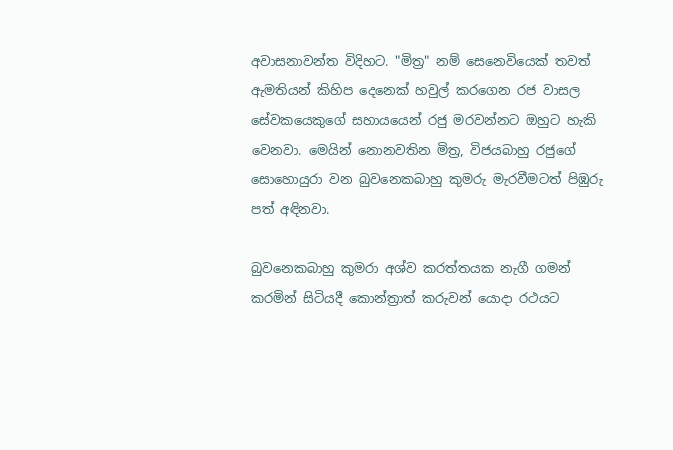අවාසනාවන්ත විදිහට. "මිත්‍ර" නම් සෙනෙවියෙක් තවත් ඇමතියන් කිහිප දෙනෙක් හවුල් කරගෙන රජ වාසල සේවකයෙකුගේ සහායයෙන් රජු මරවන්නට ඔහුට හැකි වෙනවා. මෙයින් නොනවතින මිත්‍ර, විජයබාහු රජුගේ සොහොයුරා වන බුවනෙකබාහු කුමරු මැරවීමටත් පිඹුරු පත් අඳිනවා.

බුවනෙකබාහු කුමරා අශ්ව කරත්තයක නැගී ගමන් කරමින් සිටියදී කොන්ත්‍රාත් කරුවන් යොදා රථයට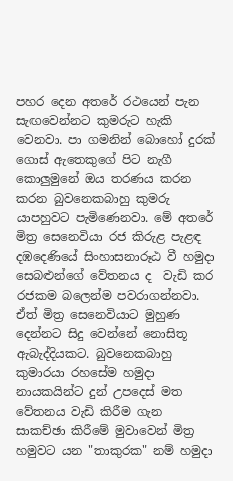පහර දෙන අතරේ රථයෙන් පැන සැඟවෙන්නට කුමරුට හැකි වෙනවා. පා ගමනින් බොහෝ දුරක් ගොස් ඇතෙකුගේ පිට නැගී කොලුමුනේ ඔය තරණය කරන කරන බුවනෙකබාහු කුමරු යාපහුවට පැමිණෙනවා. මේ අතරේ මිත්‍ර සෙනෙවියා රජ කිරුළ පැළඳ දඹදෙණියේ සිංහාසනාරූඨ වී හමුදා සෙබළුන්ගේ වේතනය ද  වැඩි කර රජකම බලෙන්ම පවරාගන්නවා. ඒත් මිත්‍ර සෙනෙවියාට මුහුණ දෙන්නට සිදු වෙන්නේ නොසිතූ ඇබැද්දියකට. බුවනෙකබාහු කුමාරයා රහසේම හමුදා නායකයින්ට දුන් උපදෙස් මත වේතනය වැඩි කිරීම ගැන සාකච්ඡා කිරීමේ මුවාවෙන් මිත්‍ර හමුවට යන "තාකුරක" නම් හමුදා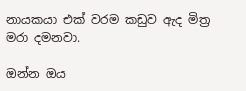නායකයා එක් වරම කඩුව ඇද මිත්‍ර මරා දමනවා.

ඔන්න ඔය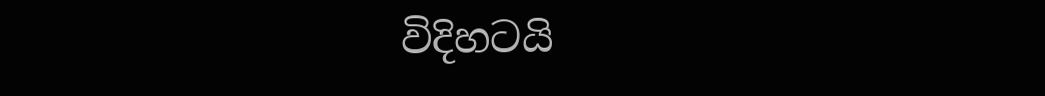විදිහටයි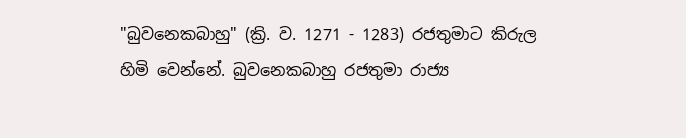"බුවනෙකබාහු" (ක්‍රි. ව. 1271 - 1283) රජතුමාට කිරුල හිමි වෙන්නේ. බුවනෙකබාහු රජතුමා රාජ්‍ය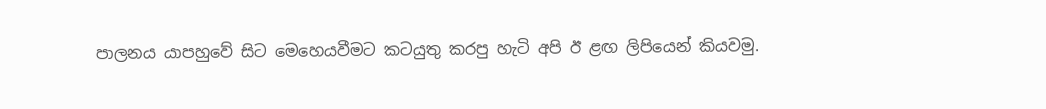පාලනය යාපහුවේ සිට මෙහෙයවීමට කටයුතු කරපු හැටි අපි ඊ ළඟ ලිපියෙන් කියවමු.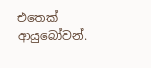එතෙක් ආයුබෝවන්.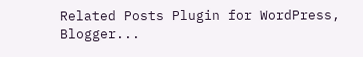Related Posts Plugin for WordPress, Blogger...